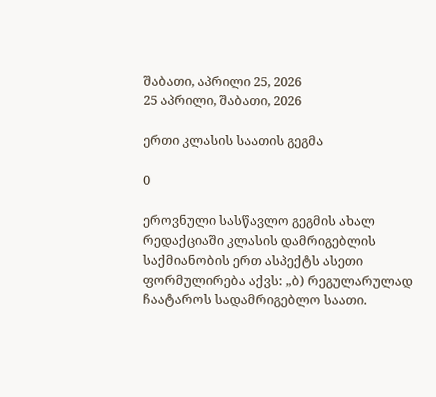შაბათი, აპრილი 25, 2026
25 აპრილი, შაბათი, 2026

ერთი კლასის საათის გეგმა

0

ეროვნული სასწავლო გეგმის ახალ რედაქციაში კლასის დამრიგებლის საქმიანობის ერთ ასპექტს ასეთი ფორმულირება აქვს: „ბ) რეგულარულად ჩაატაროს სადამრიგებლო საათი.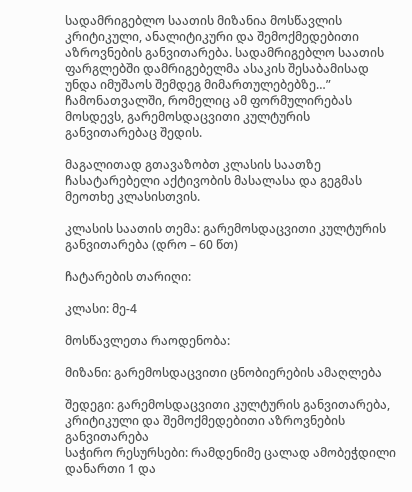სადამრიგებლო საათის მიზანია მოსწავლის კრიტიკული, ანალიტიკური და შემოქმედებითი აზროვნების განვითარება. სადამრიგებლო საათის ფარგლებში დამრიგებელმა ასაკის შესაბამისად უნდა იმუშაოს შემდეგ მიმართულებებზე…” ჩამონათვალში, რომელიც ამ ფორმულირებას მოსდევს, გარემოსდაცვითი კულტურის განვითარებაც შედის.

მაგალითად გთავაზობთ კლასის საათზე ჩასატარებელი აქტივობის მასალასა და გეგმას მეოთხე კლასისთვის.

კლასის საათის თემა: გარემოსდაცვითი კულტურის განვითარება (დრო – 60 წთ)

ჩატარების თარიღი:

კლასი: მე-4

მოსწავლეთა რაოდენობა:

მიზანი: გარემოსდაცვითი ცნობიერების ამაღლება

შედეგი: გარემოსდაცვითი კულტურის განვითარება, კრიტიკული და შემოქმედებითი აზროვნების განვითარება
საჭირო რესურსები: რამდენიმე ცალად ამობეჭდილი დანართი 1 და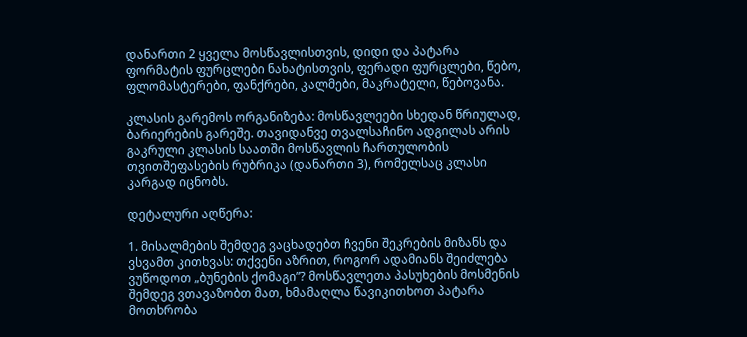დანართი 2 ყველა მოსწავლისთვის, დიდი და პატარა ფორმატის ფურცლები ნახატისთვის, ფერადი ფურცლები, წებო, ფლომასტერები, ფანქრები, კალმები, მაკრატელი, წებოვანა.

კლასის გარემოს ორგანიზება: მოსწავლეები სხედან წრიულად, ბარიერების გარეშე. თავიდანვე თვალსაჩინო ადგილას არის გაკრული კლასის საათში მოსწავლის ჩართულობის თვითშეფასების რუბრიკა (დანართი 3), რომელსაც კლასი კარგად იცნობს.

დეტალური აღწერა:

1. მისალმების შემდეგ ვაცხადებთ ჩვენი შეკრების მიზანს და ვსვამთ კითხვას: თქვენი აზრით, როგორ ადამიანს შეიძლება ვუწოდოთ „ბუნების ქომაგი”? მოსწავლეთა პასუხების მოსმენის შემდეგ ვთავაზობთ მათ, ხმამაღლა წავიკითხოთ პატარა მოთხრობა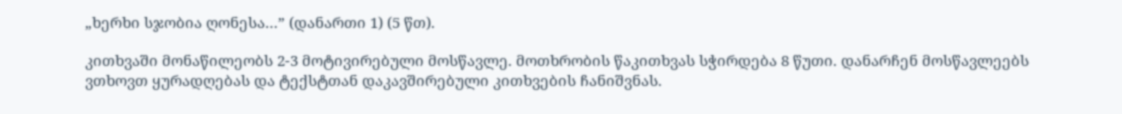„ხერხი სჯობია ღონესა…” (დანართი 1) (5 წთ).

კითხვაში მონაწილეობს 2-3 მოტივირებული მოსწავლე. მოთხრობის წაკითხვას სჭირდება 8 წუთი. დანარჩენ მოსწავლეებს ვთხოვთ ყურადღებას და ტექსტთან დაკავშირებული კითხვების ჩანიშვნას.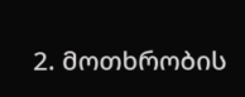2. მოთხრობის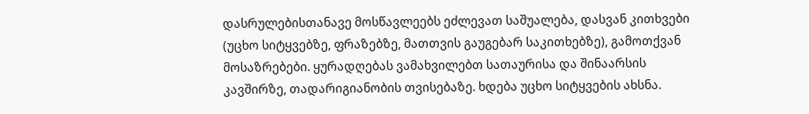დასრულებისთანავე მოსწავლეებს ეძლევათ საშუალება, დასვან კითხვები (უცხო სიტყვებზე, ფრაზებზე, მათთვის გაუგებარ საკითხებზე), გამოთქვან მოსაზრებები. ყურადღებას ვამახვილებთ სათაურისა და შინაარსის კავშირზე, თადარიგიანობის თვისებაზე. ხდება უცხო სიტყვების ახსნა.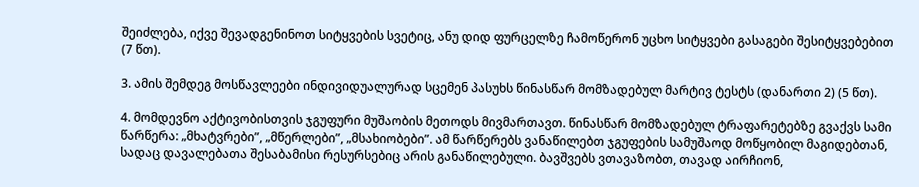შეიძლება, იქვე შევადგენინოთ სიტყვების სვეტიც, ანუ დიდ ფურცელზე ჩამოწერონ უცხო სიტყვები გასაგები შესიტყვებებით (7 წთ).

3. ამის შემდეგ მოსწავლეები ინდივიდუალურად სცემენ პასუხს წინასწარ მომზადებულ მარტივ ტესტს (დანართი 2) (5 წთ).

4. მომდევნო აქტივობისთვის ჯგუფური მუშაობის მეთოდს მივმართავთ. წინასწარ მომზადებულ ტრაფარეტებზე გვაქვს სამი წარწერა: „მხატვრები”, „მწერლები”, „მსახიობები”. ამ წარწერებს ვანაწილებთ ჯგუფების სამუშაოდ მოწყობილ მაგიდებთან, სადაც დავალებათა შესაბამისი რესურსებიც არის განაწილებული. ბავშვებს ვთავაზობთ, თავად აირჩიონ,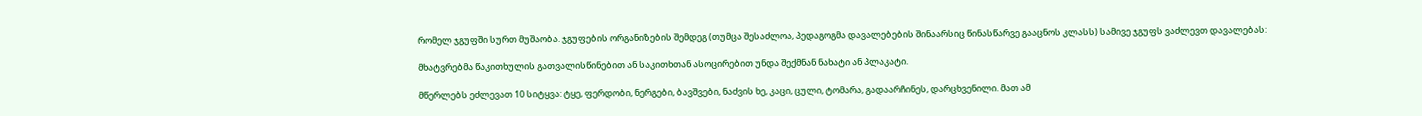რომელ ჯგუფში სურთ მუშაობა. ჯგუფების ორგანიზების შემდეგ (თუმცა შესაძლოა, პედაგოგმა დავალებების შინაარსიც წინასწარვე გააცნოს კლასს) სამივე ჯგუფს ვაძლევთ დავალებას:

მხატვრებმა წაკითხულის გათვალისწინებით ან საკითხთან ასოცირებით უნდა შექმნან ნახატი ან პლაკატი.

მწერლებს ეძლევათ 10 სიტყვა: ტყე, ფერდობი, ნერგები, ბავშვები, ნაძვის ხე, კაცი, ცული, ტომარა, გადაარჩინეს, დარცხვენილი. მათ ამ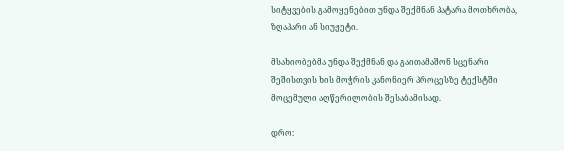სიტყვების გამოყენებით უნდა შექმნან პატარა მოთხრობა, ზღაპარი ან სიუჟეტი.

მსახიობებმა უნდა შექმნან და გაითამაშონ სცენარი შეშისთვის ხის მოჭრის კანონიერ პროცესზე ტექსტში მოცემული აღწერილობის შესაბამისად.

დრო: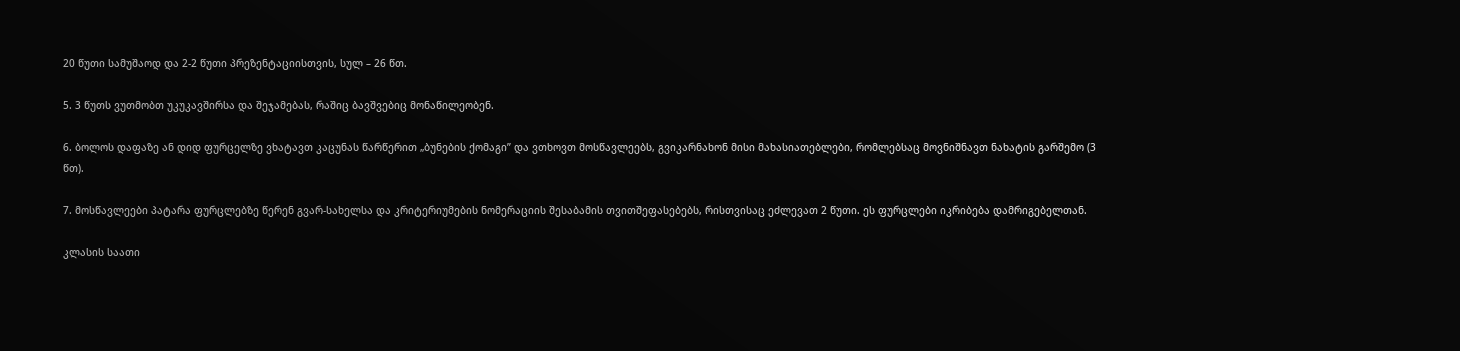20 წუთი სამუშაოდ და 2-2 წუთი პრეზენტაციისთვის, სულ – 26 წთ.

5. 3 წუთს ვუთმობთ უკუკავშირსა და შეჯამებას, რაშიც ბავშვებიც მონაწილეობენ.

6. ბოლოს დაფაზე ან დიდ ფურცელზე ვხატავთ კაცუნას წარწერით „ბუნების ქომაგი” და ვთხოვთ მოსწავლეებს, გვიკარნახონ მისი მახასიათებლები, რომლებსაც მოვნიშნავთ ნახატის გარშემო (3 წთ).

7. მოსწავლეები პატარა ფურცლებზე წერენ გვარ-სახელსა და კრიტერიუმების ნომერაციის შესაბამის თვითშეფასებებს, რისთვისაც ეძლევათ 2 წუთი. ეს ფურცლები იკრიბება დამრიგებელთან.

კლასის საათი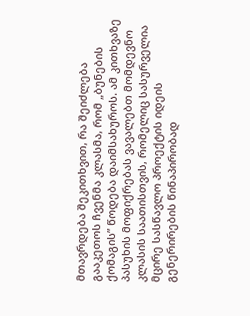მთავრდება შეკითხვით, რა შეიძლება გააკეთოს ჩვენმა კლასმა, რომ „ბუნების ქომაგის” წოდება დაიმსახუროს. ამ კითხვაზე პასუხის მოფიქრებას ვავალებთ მომდევნო კლასის საათისთვის, რომელიც სასურველია მცირე სასწავლო პროექტის იდეის გენერირების წინაპირობად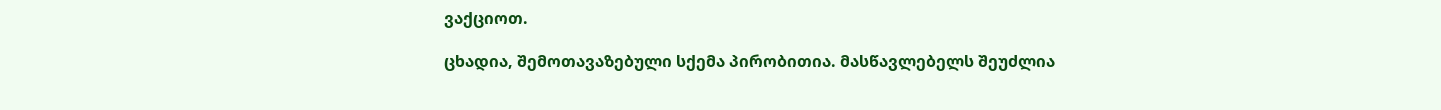ვაქციოთ.

ცხადია, შემოთავაზებული სქემა პირობითია. მასწავლებელს შეუძლია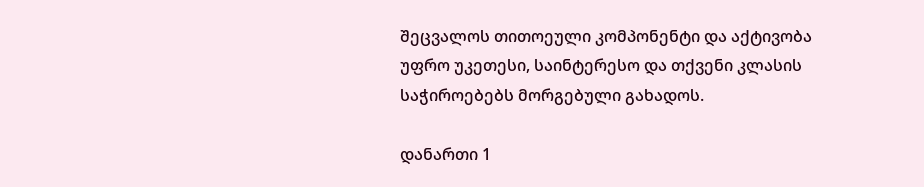შეცვალოს თითოეული კომპონენტი და აქტივობა უფრო უკეთესი, საინტერესო და თქვენი კლასის საჭიროებებს მორგებული გახადოს.

დანართი 1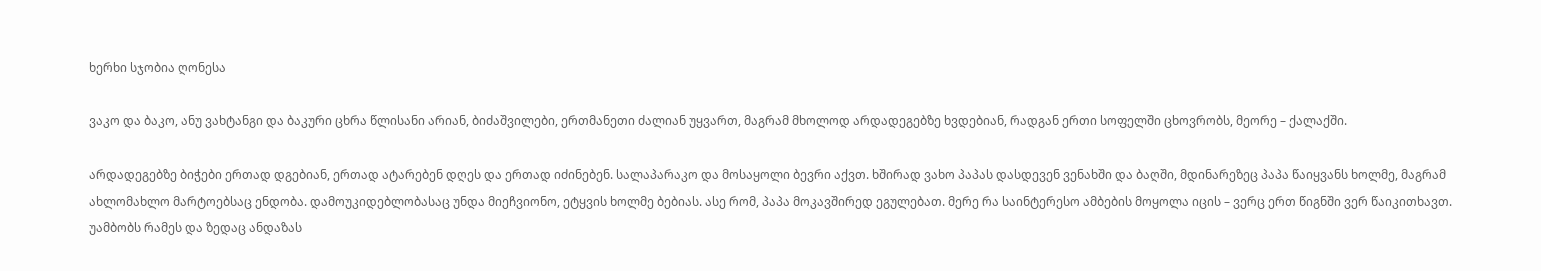ხერხი სჯობია ღონესა

ვაკო და ბაკო, ანუ ვახტანგი და ბაკური ცხრა წლისანი არიან, ბიძაშვილები, ერთმანეთი ძალიან უყვართ, მაგრამ მხოლოდ არდადეგებზე ხვდებიან, რადგან ერთი სოფელში ცხოვრობს, მეორე – ქალაქში.

არდადეგებზე ბიჭები ერთად დგებიან, ერთად ატარებენ დღეს და ერთად იძინებენ. სალაპარაკო და მოსაყოლი ბევრი აქვთ. ხშირად ვახო პაპას დასდევენ ვენახში და ბაღში, მდინარეზეც პაპა წაიყვანს ხოლმე, მაგრამ ახლომახლო მარტოებსაც ენდობა. დამოუკიდებლობასაც უნდა მიეჩვიონო, ეტყვის ხოლმე ბებიას. ასე რომ, პაპა მოკავშირედ ეგულებათ. მერე რა საინტერესო ამბების მოყოლა იცის – ვერც ერთ წიგნში ვერ წაიკითხავთ. უამბობს რამეს და ზედაც ანდაზას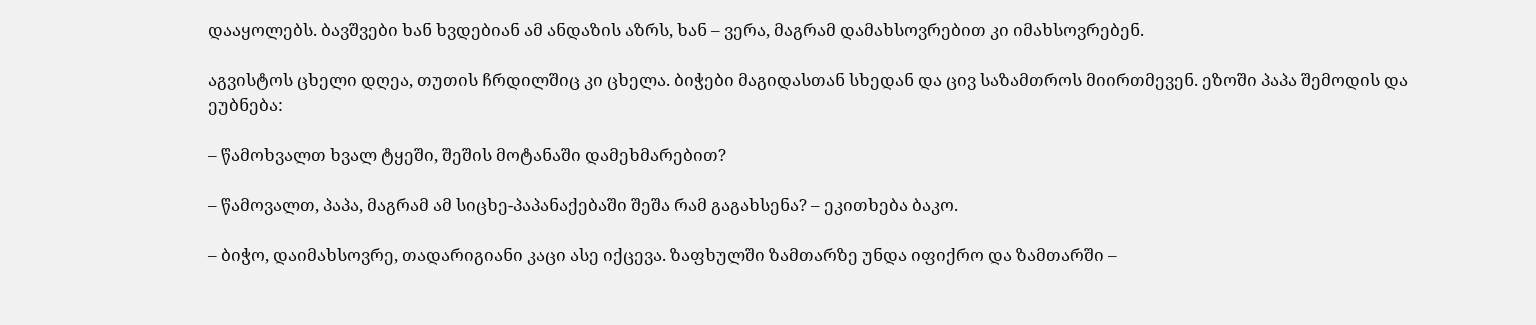დააყოლებს. ბავშვები ხან ხვდებიან ამ ანდაზის აზრს, ხან – ვერა, მაგრამ დამახსოვრებით კი იმახსოვრებენ.

აგვისტოს ცხელი დღეა, თუთის ჩრდილშიც კი ცხელა. ბიჭები მაგიდასთან სხედან და ცივ საზამთროს მიირთმევენ. ეზოში პაპა შემოდის და ეუბნება:

– წამოხვალთ ხვალ ტყეში, შეშის მოტანაში დამეხმარებით?

– წამოვალთ, პაპა, მაგრამ ამ სიცხე-პაპანაქებაში შეშა რამ გაგახსენა? – ეკითხება ბაკო.

– ბიჭო, დაიმახსოვრე, თადარიგიანი კაცი ასე იქცევა. ზაფხულში ზამთარზე უნდა იფიქრო და ზამთარში –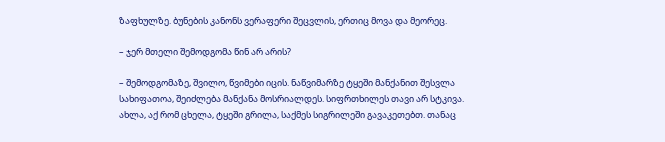ზაფხულზე. ბუნების კანონს ვერაფერი შეცვლის, ერთიც მოვა და მეორეც.

– ჯერ მთელი შემოდგომა წინ არ არის?

– შემოდგომაზე, შვილო, წვიმები იცის. ნაწვიმარზე ტყეში მანქანით შესვლა სახიფათოა, შეიძლება მანქანა მოსრიალდეს. სიფრთხილეს თავი არ სტკივა. ახლა, აქ რომ ცხელა, ტყეში გრილა, საქმეს სიგრილეში გავაკეთებთ. თანაც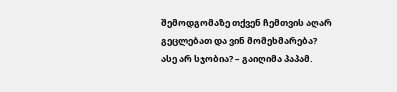შემოდგომაზე თქვენ ჩემთვის აღარ გეცლებათ და ვინ მომეხმარება? ასე არ სჯობია? – გაიღიმა პაპამ.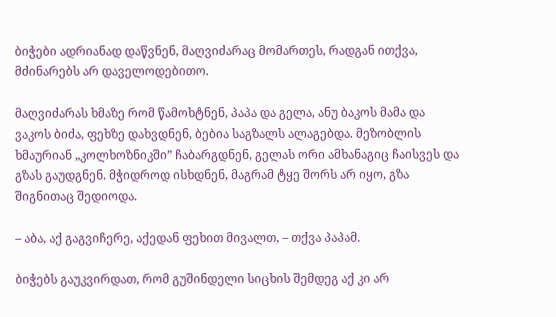ბიჭები ადრიანად დაწვნენ, მაღვიძარაც მომართეს, რადგან ითქვა, მძინარებს არ დაველოდებითო.

მაღვიძარას ხმაზე რომ წამოხტნენ, პაპა და გელა, ანუ ბაკოს მამა და ვაკოს ბიძა, ფეხზე დახვდნენ, ბებია საგზალს ალაგებდა. მეზობლის ხმაურიან „კოლხოზნიკში” ჩაბარგდნენ, გელას ორი ამხანაგიც ჩაისვეს და გზას გაუდგნენ. მჭიდროდ ისხდნენ, მაგრამ ტყე შორს არ იყო, გზა შიგნითაც შედიოდა.

– აბა, აქ გაგვიჩერე, აქედან ფეხით მივალთ, – თქვა პაპამ.

ბიჭებს გაუკვირდათ, რომ გუშინდელი სიცხის შემდეგ აქ კი არ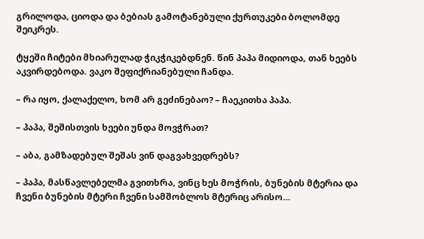გრილოდა, ციოდა და ბებიას გამოტანებული ქურთუკები ბოლომდე შეიკრეს.

ტყეში ჩიტები მხიარულად ჭიკჭიკებდნენ. წინ პაპა მიდიოდა, თან ხეებს აკვირდებოდა. ვაკო შეფიქრიანებული ჩანდა.

– რა იყო, ქალაქელო, ხომ არ გეძინებაო? – ჩაეკითხა პაპა.

– პაპა, შეშისთვის ხეები უნდა მოვჭრათ?

– აბა, გამზადებულ შეშას ვინ დაგვახვედრებს?

– პაპა, მასწავლებელმა გვითხრა, ვინც ხეს მოჭრის, ბუნების მტერია და ჩვენი ბუნების მტერი ჩვენი სამშობლოს მტერიც არისო…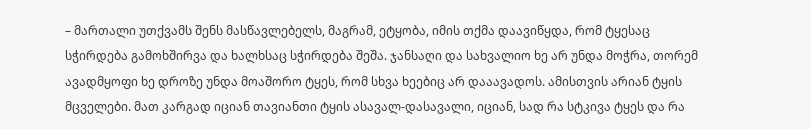– მართალი უთქვამს შენს მასწავლებელს, მაგრამ, ეტყობა, იმის თქმა დაავიწყდა, რომ ტყესაც სჭირდება გამოხშირვა და ხალხსაც სჭირდება შეშა. ჯანსაღი და სახვალიო ხე არ უნდა მოჭრა, თორემ ავადმყოფი ხე დროზე უნდა მოაშორო ტყეს, რომ სხვა ხეებიც არ დააავადოს. ამისთვის არიან ტყის მცველები. მათ კარგად იციან თავიანთი ტყის ასავალ-დასავალი, იციან, სად რა სტკივა ტყეს და რა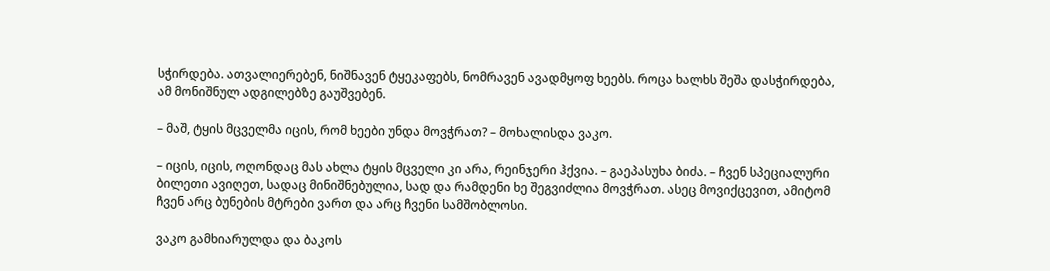სჭირდება. ათვალიერებენ, ნიშნავენ ტყეკაფებს, ნომრავენ ავადმყოფ ხეებს. როცა ხალხს შეშა დასჭირდება, ამ მონიშნულ ადგილებზე გაუშვებენ.

– მაშ, ტყის მცველმა იცის, რომ ხეები უნდა მოვჭრათ? – მოხალისდა ვაკო.

– იცის, იცის, ოღონდაც მას ახლა ტყის მცველი კი არა, რეინჯერი ჰქვია. – გაეპასუხა ბიძა. – ჩვენ სპეციალური ბილეთი ავიღეთ, სადაც მინიშნებულია, სად და რამდენი ხე შეგვიძლია მოვჭრათ. ასეც მოვიქცევით, ამიტომ ჩვენ არც ბუნების მტრები ვართ და არც ჩვენი სამშობლოსი.

ვაკო გამხიარულდა და ბაკოს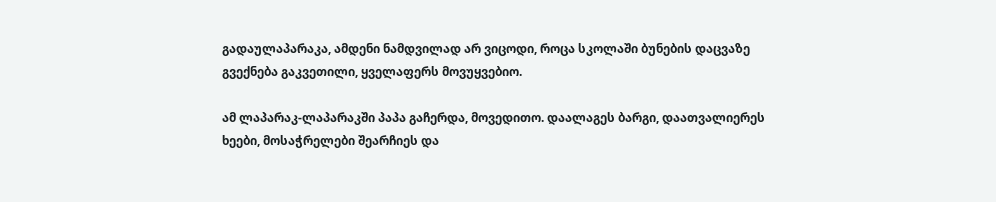გადაულაპარაკა, ამდენი ნამდვილად არ ვიცოდი, როცა სკოლაში ბუნების დაცვაზე გვექნება გაკვეთილი, ყველაფერს მოვუყვებიო.

ამ ლაპარაკ-ლაპარაკში პაპა გაჩერდა, მოვედითო. დაალაგეს ბარგი, დაათვალიერეს ხეები, მოსაჭრელები შეარჩიეს და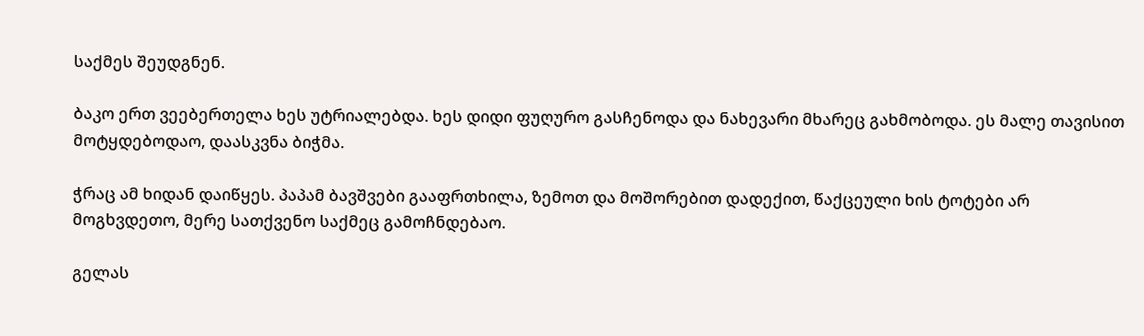საქმეს შეუდგნენ.

ბაკო ერთ ვეებერთელა ხეს უტრიალებდა. ხეს დიდი ფუღურო გასჩენოდა და ნახევარი მხარეც გახმობოდა. ეს მალე თავისით მოტყდებოდაო, დაასკვნა ბიჭმა.

ჭრაც ამ ხიდან დაიწყეს. პაპამ ბავშვები გააფრთხილა, ზემოთ და მოშორებით დადექით, წაქცეული ხის ტოტები არ მოგხვდეთო, მერე სათქვენო საქმეც გამოჩნდებაო.

გელას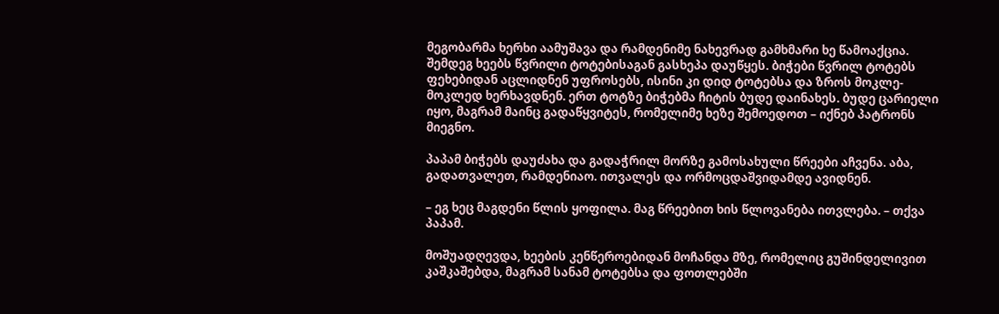მეგობარმა ხერხი აამუშავა და რამდენიმე ნახევრად გამხმარი ხე წამოაქცია. შემდეგ ხეებს წვრილი ტოტებისაგან გასხეპა დაუწყეს. ბიჭები წვრილ ტოტებს ფეხებიდან აცლიდნენ უფროსებს, ისინი კი დიდ ტოტებსა და ზროს მოკლე-მოკლედ ხერხავდნენ. ერთ ტოტზე ბიჭებმა ჩიტის ბუდე დაინახეს. ბუდე ცარიელი იყო, მაგრამ მაინც გადაწყვიტეს, რომელიმე ხეზე შემოედოთ – იქნებ პატრონს მიეგნო.

პაპამ ბიჭებს დაუძახა და გადაჭრილ მორზე გამოსახული წრეები აჩვენა. აბა, გადათვალეთ, რამდენიაო. ითვალეს და ორმოცდაშვიდამდე ავიდნენ.

– ეგ ხეც მაგდენი წლის ყოფილა. მაგ წრეებით ხის წლოვანება ითვლება. – თქვა პაპამ.

მოშუადღევდა, ხეების კენწეროებიდან მოჩანდა მზე, რომელიც გუშინდელივით კაშკაშებდა, მაგრამ სანამ ტოტებსა და ფოთლებში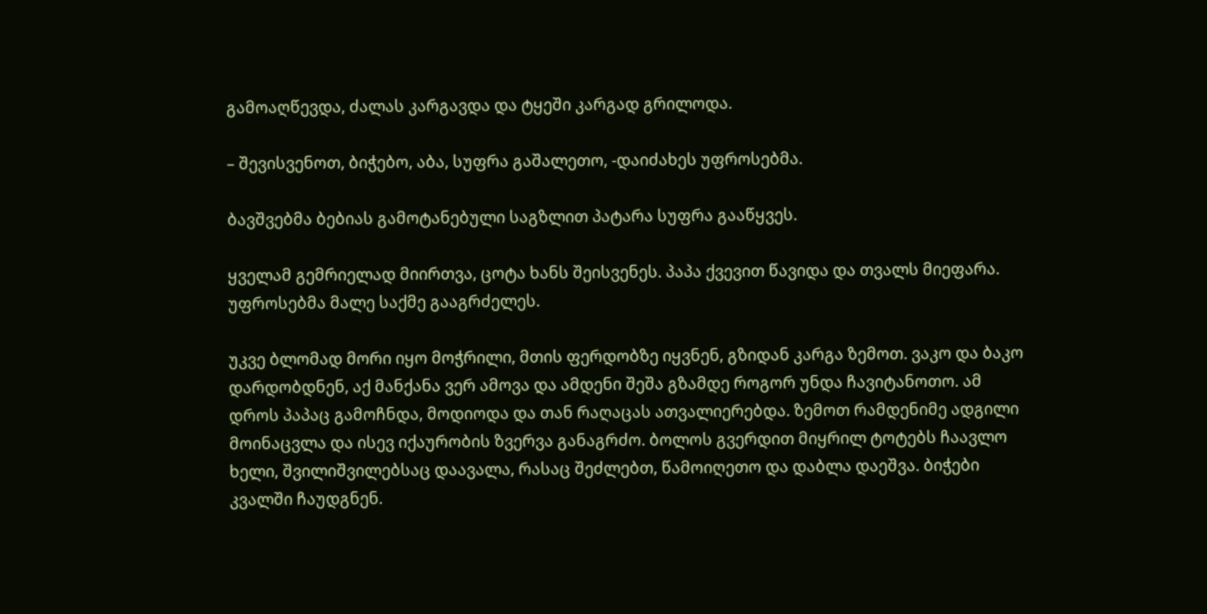გამოაღწევდა, ძალას კარგავდა და ტყეში კარგად გრილოდა.

– შევისვენოთ, ბიჭებო, აბა, სუფრა გაშალეთო, -დაიძახეს უფროსებმა.

ბავშვებმა ბებიას გამოტანებული საგზლით პატარა სუფრა გააწყვეს.

ყველამ გემრიელად მიირთვა, ცოტა ხანს შეისვენეს. პაპა ქვევით წავიდა და თვალს მიეფარა. უფროსებმა მალე საქმე გააგრძელეს.

უკვე ბლომად მორი იყო მოჭრილი, მთის ფერდობზე იყვნენ, გზიდან კარგა ზემოთ. ვაკო და ბაკო დარდობდნენ, აქ მანქანა ვერ ამოვა და ამდენი შეშა გზამდე როგორ უნდა ჩავიტანოთო. ამ დროს პაპაც გამოჩნდა, მოდიოდა და თან რაღაცას ათვალიერებდა. ზემოთ რამდენიმე ადგილი მოინაცვლა და ისევ იქაურობის ზვერვა განაგრძო. ბოლოს გვერდით მიყრილ ტოტებს ჩაავლო ხელი, შვილიშვილებსაც დაავალა, რასაც შეძლებთ, წამოიღეთო და დაბლა დაეშვა. ბიჭები კვალში ჩაუდგნენ.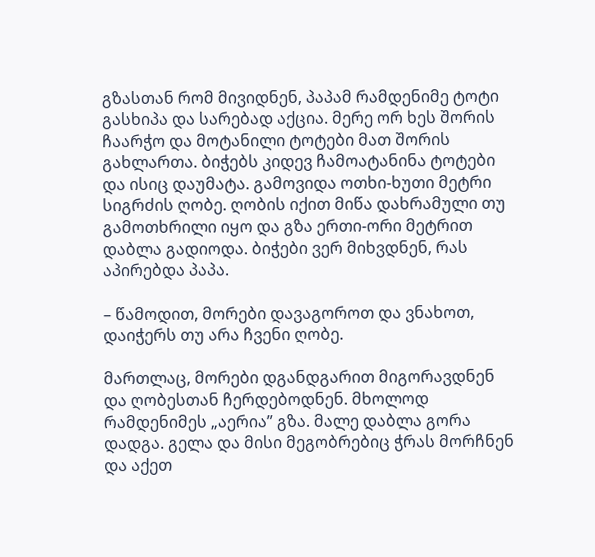გზასთან რომ მივიდნენ, პაპამ რამდენიმე ტოტი გასხიპა და სარებად აქცია. მერე ორ ხეს შორის ჩაარჭო და მოტანილი ტოტები მათ შორის გახლართა. ბიჭებს კიდევ ჩამოატანინა ტოტები და ისიც დაუმატა. გამოვიდა ოთხი-ხუთი მეტრი სიგრძის ღობე. ღობის იქით მიწა დახრამული თუ გამოთხრილი იყო და გზა ერთი-ორი მეტრით დაბლა გადიოდა. ბიჭები ვერ მიხვდნენ, რას აპირებდა პაპა.

– წამოდით, მორები დავაგოროთ და ვნახოთ, დაიჭერს თუ არა ჩვენი ღობე.

მართლაც, მორები დგანდგარით მიგორავდნენ და ღობესთან ჩერდებოდნენ. მხოლოდ რამდენიმეს „აერია” გზა. მალე დაბლა გორა დადგა. გელა და მისი მეგობრებიც ჭრას მორჩნენ და აქეთ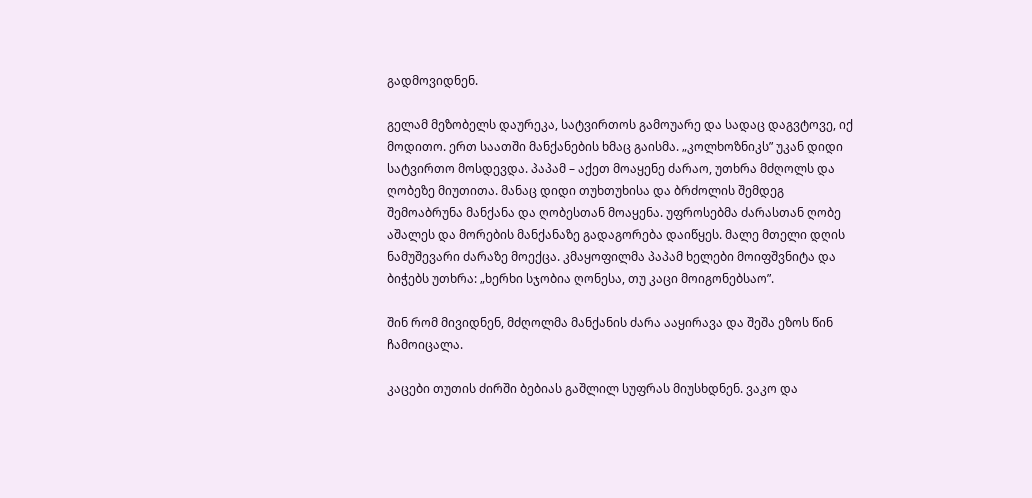გადმოვიდნენ.

გელამ მეზობელს დაურეკა, სატვირთოს გამოუარე და სადაც დაგვტოვე, იქ მოდითო. ერთ საათში მანქანების ხმაც გაისმა. „კოლხოზნიკს” უკან დიდი სატვირთო მოსდევდა. პაპამ – აქეთ მოაყენე ძარაო, უთხრა მძღოლს და ღობეზე მიუთითა. მანაც დიდი თუხთუხისა და ბრძოლის შემდეგ შემოაბრუნა მანქანა და ღობესთან მოაყენა. უფროსებმა ძარასთან ღობე აშალეს და მორების მანქანაზე გადაგორება დაიწყეს. მალე მთელი დღის ნამუშევარი ძარაზე მოექცა. კმაყოფილმა პაპამ ხელები მოიფშვნიტა და ბიჭებს უთხრა: „ხერხი სჯობია ღონესა, თუ კაცი მოიგონებსაო”.

შინ რომ მივიდნენ, მძღოლმა მანქანის ძარა ააყირავა და შეშა ეზოს წინ ჩამოიცალა.

კაცები თუთის ძირში ბებიას გაშლილ სუფრას მიუსხდნენ. ვაკო და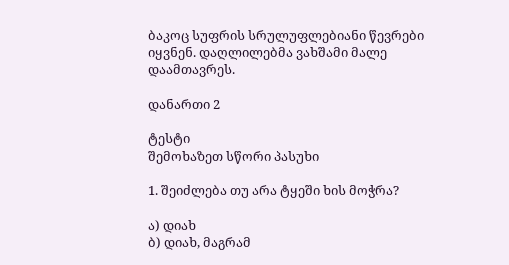ბაკოც სუფრის სრულუფლებიანი წევრები იყვნენ. დაღლილებმა ვახშამი მალე დაამთავრეს.

დანართი 2

ტესტი
შემოხაზეთ სწორი პასუხი

1. შეიძლება თუ არა ტყეში ხის მოჭრა?

ა) დიახ
ბ) დიახ, მაგრამ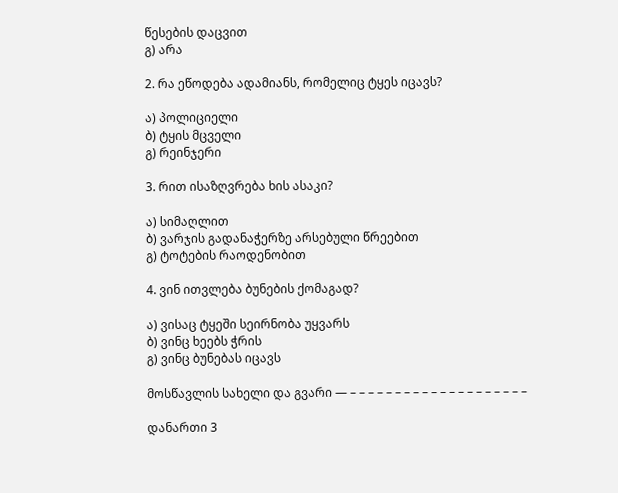წესების დაცვით
გ) არა

2. რა ეწოდება ადამიანს, რომელიც ტყეს იცავს?

ა) პოლიციელი
ბ) ტყის მცველი
გ) რეინჯერი

3. რით ისაზღვრება ხის ასაკი?

ა) სიმაღლით
ბ) ვარჯის გადანაჭერზე არსებული წრეებით
გ) ტოტების რაოდენობით

4. ვინ ითვლება ბუნების ქომაგად?

ა) ვისაც ტყეში სეირნობა უყვარს
ბ) ვინც ხეებს ჭრის
გ) ვინც ბუნებას იცავს

მოსწავლის სახელი და გვარი — – – – – – – – – – – – – – – – – – – – –

დანართი 3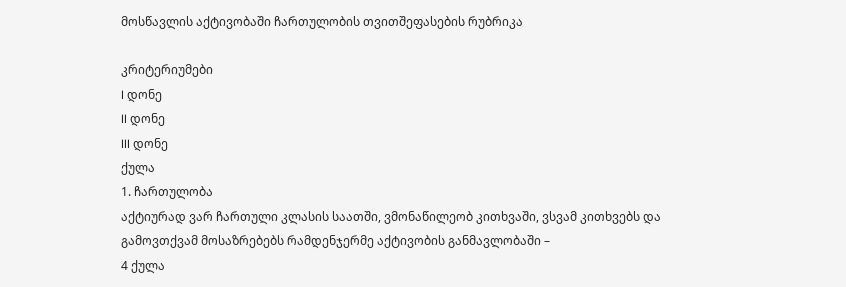მოსწავლის აქტივობაში ჩართულობის თვითშეფასების რუბრიკა

კრიტერიუმები
I დონე
II დონე
III დონე
ქულა
1. ჩართულობა
აქტიურად ვარ ჩართული კლასის საათში, ვმონაწილეობ კითხვაში, ვსვამ კითხვებს და გამოვთქვამ მოსაზრებებს რამდენჯერმე აქტივობის განმავლობაში –
4 ქულა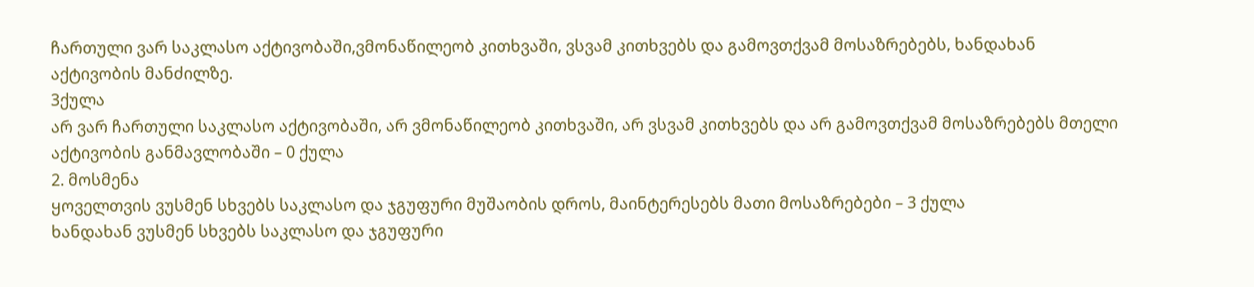ჩართული ვარ საკლასო აქტივობაში,ვმონაწილეობ კითხვაში, ვსვამ კითხვებს და გამოვთქვამ მოსაზრებებს, ხანდახან აქტივობის მანძილზე.
3ქულა
არ ვარ ჩართული საკლასო აქტივობაში, არ ვმონაწილეობ კითხვაში, არ ვსვამ კითხვებს და არ გამოვთქვამ მოსაზრებებს მთელი აქტივობის განმავლობაში – 0 ქულა
2. მოსმენა
ყოველთვის ვუსმენ სხვებს საკლასო და ჯგუფური მუშაობის დროს, მაინტერესებს მათი მოსაზრებები – 3 ქულა
ხანდახან ვუსმენ სხვებს საკლასო და ჯგუფური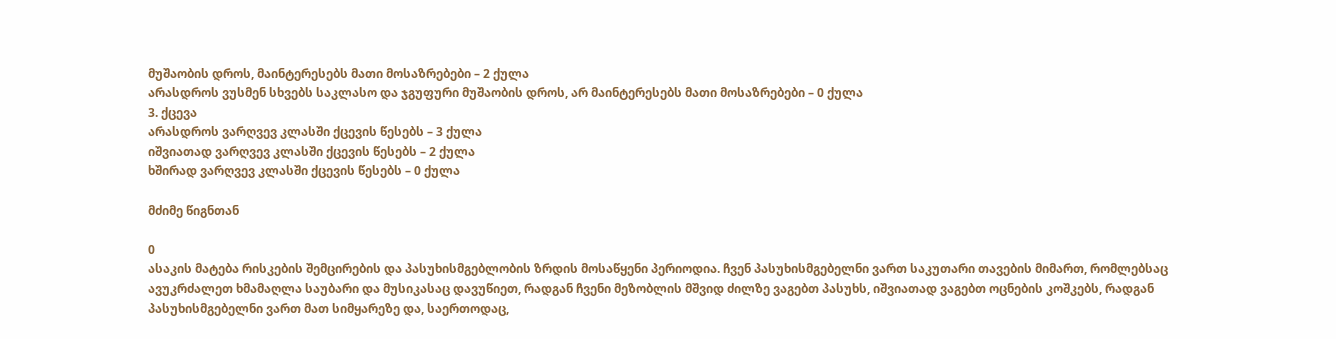მუშაობის დროს, მაინტერესებს მათი მოსაზრებები – 2 ქულა
არასდროს ვუსმენ სხვებს საკლასო და ჯგუფური მუშაობის დროს, არ მაინტერესებს მათი მოსაზრებები – 0 ქულა
3. ქცევა
არასდროს ვარღვევ კლასში ქცევის წესებს – 3 ქულა
იშვიათად ვარღვევ კლასში ქცევის წესებს – 2 ქულა
ხშირად ვარღვევ კლასში ქცევის წესებს – 0 ქულა

მძიმე წიგნთან

0
ასაკის მატება რისკების შემცირების და პასუხისმგებლობის ზრდის მოსაწყენი პერიოდია. ჩვენ პასუხისმგებელნი ვართ საკუთარი თავების მიმართ, რომლებსაც ავუკრძალეთ ხმამაღლა საუბარი და მუსიკასაც დავუწიეთ, რადგან ჩვენი მეზობლის მშვიდ ძილზე ვაგებთ პასუხს, იშვიათად ვაგებთ ოცნების კოშკებს, რადგან პასუხისმგებელნი ვართ მათ სიმყარეზე და, საერთოდაც,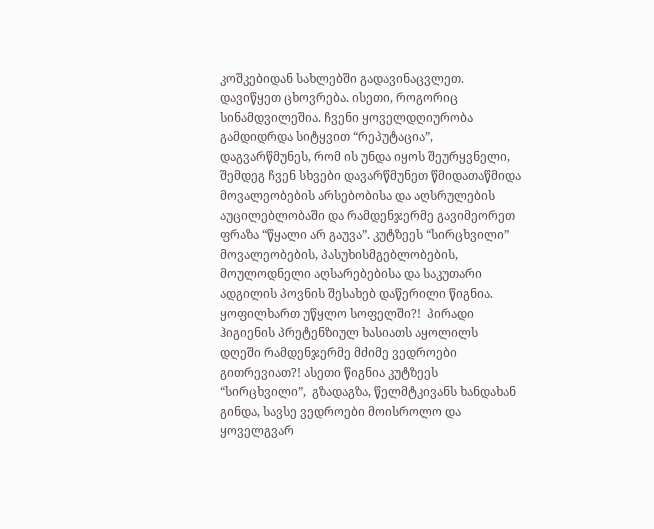კოშკებიდან სახლებში გადავინაცვლეთ. დავიწყეთ ცხოვრება. ისეთი, როგორიც სინამდვილეშია. ჩვენი ყოველდღიურობა გამდიდრდა სიტყვით “რეპუტაცია”, დაგვარწმუნეს, რომ ის უნდა იყოს შეურყვნელი, შემდეგ ჩვენ სხვები დავარწმუნეთ წმიდათაწმიდა მოვალეობების არსებობისა და აღსრულების აუცილებლობაში და რამდენჯერმე გავიმეორეთ ფრაზა “წყალი არ გაუვა”. კუტზეეს “სირცხვილი” მოვალეობების, პასუხისმგებლობების, მოულოდნელი აღსარებებისა და საკუთარი ადგილის პოვნის შესახებ დაწერილი წიგნია. ყოფილხართ უწყლო სოფელში?!  პირადი ჰიგიენის პრეტენზიულ ხასიათს აყოლილს დღეში რამდენჯერმე მძიმე ვედროები გითრევიათ?! ასეთი წიგნია კუტზეეს “სირცხვილი”,  გზადაგზა, წელმტკივანს ხანდახან გინდა, სავსე ვედროები მოისროლო და ყოველგვარ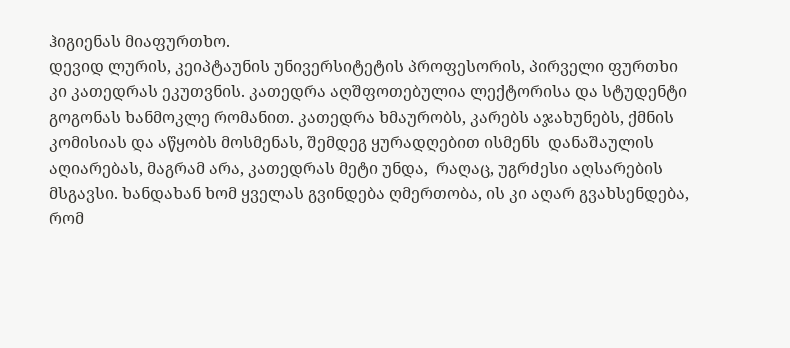ჰიგიენას მიაფურთხო.
დევიდ ლურის, კეიპტაუნის უნივერსიტეტის პროფესორის, პირველი ფურთხი კი კათედრას ეკუთვნის. კათედრა აღშფოთებულია ლექტორისა და სტუდენტი გოგონას ხანმოკლე რომანით. კათედრა ხმაურობს, კარებს აჯახუნებს, ქმნის კომისიას და აწყობს მოსმენას, შემდეგ ყურადღებით ისმენს  დანაშაულის აღიარებას, მაგრამ არა, კათედრას მეტი უნდა,  რაღაც, უგრძესი აღსარების მსგავსი. ხანდახან ხომ ყველას გვინდება ღმერთობა, ის კი აღარ გვახსენდება, რომ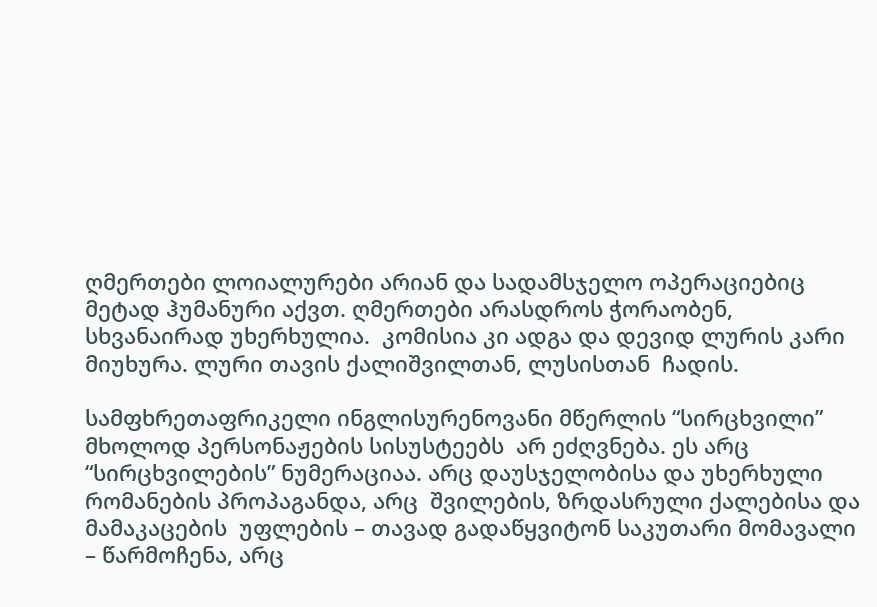ღმერთები ლოიალურები არიან და სადამსჯელო ოპერაციებიც მეტად ჰუმანური აქვთ. ღმერთები არასდროს ჭორაობენ, სხვანაირად უხერხულია.  კომისია კი ადგა და დევიდ ლურის კარი მიუხურა. ლური თავის ქალიშვილთან, ლუსისთან  ჩადის.

სამფხრეთაფრიკელი ინგლისურენოვანი მწერლის “სირცხვილი”  მხოლოდ პერსონაჟების სისუსტეებს  არ ეძღვნება. ეს არც “სირცხვილების” ნუმერაციაა. არც დაუსჯელობისა და უხერხული რომანების პროპაგანდა, არც  შვილების, ზრდასრული ქალებისა და მამაკაცების  უფლების – თავად გადაწყვიტონ საკუთარი მომავალი – წარმოჩენა, არც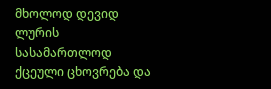მხოლოდ დევიდ ლურის სასამართლოდ ქცეული ცხოვრება და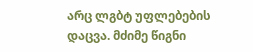არც ლგბტ უფლებების დაცვა. მძიმე წიგნი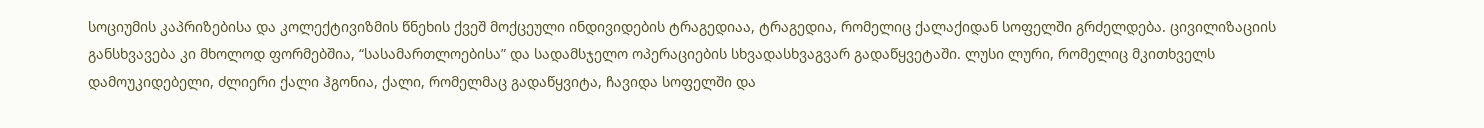სოციუმის კაპრიზებისა და კოლექტივიზმის წნეხის ქვეშ მოქცეული ინდივიდების ტრაგედიაა, ტრაგედია, რომელიც ქალაქიდან სოფელში გრძელდება. ცივილიზაციის განსხვავება კი მხოლოდ ფორმებშია, “სასამართლოებისა” და სადამსჯელო ოპერაციების სხვადასხვაგვარ გადაწყვეტაში. ლუსი ლური, რომელიც მკითხველს დამოუკიდებელი, ძლიერი ქალი ჰგონია, ქალი, რომელმაც გადაწყვიტა, ჩავიდა სოფელში და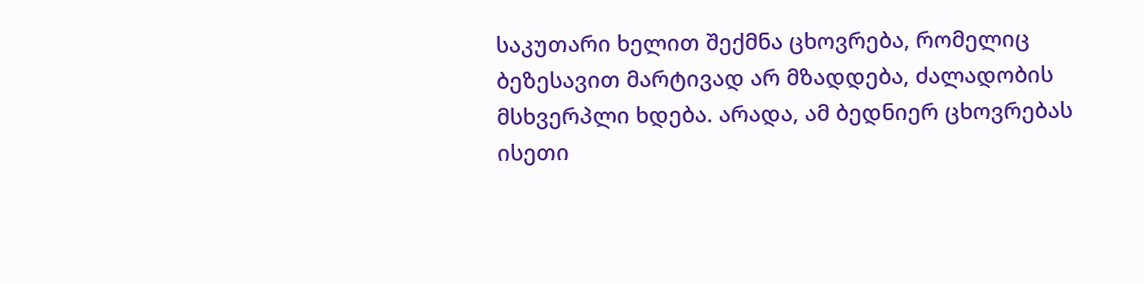საკუთარი ხელით შექმნა ცხოვრება, რომელიც ბეზესავით მარტივად არ მზადდება, ძალადობის მსხვერპლი ხდება. არადა, ამ ბედნიერ ცხოვრებას ისეთი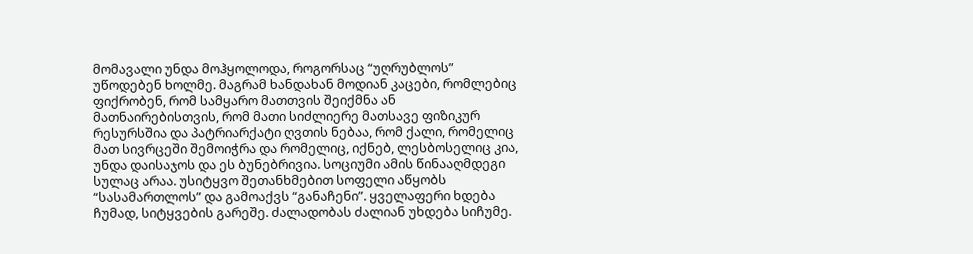მომავალი უნდა მოჰყოლოდა, როგორსაც “უღრუბლოს” უწოდებენ ხოლმე. მაგრამ ხანდახან მოდიან კაცები, რომლებიც ფიქრობენ, რომ სამყარო მათთვის შეიქმნა ან მათნაირებისთვის, რომ მათი სიძლიერე მათსავე ფიზიკურ რესურსშია და პატრიარქატი ღვთის ნებაა, რომ ქალი, რომელიც მათ სივრცეში შემოიჭრა და რომელიც, იქნებ, ლესბოსელიც კია, უნდა დაისაჯოს და ეს ბუნებრივია. სოციუმი ამის წინააღმდეგი სულაც არაა. უსიტყვო შეთანხმებით სოფელი აწყობს “სასამართლოს” და გამოაქვს “განაჩენი”. ყველაფერი ხდება ჩუმად, სიტყვების გარეშე. ძალადობას ძალიან უხდება სიჩუმე.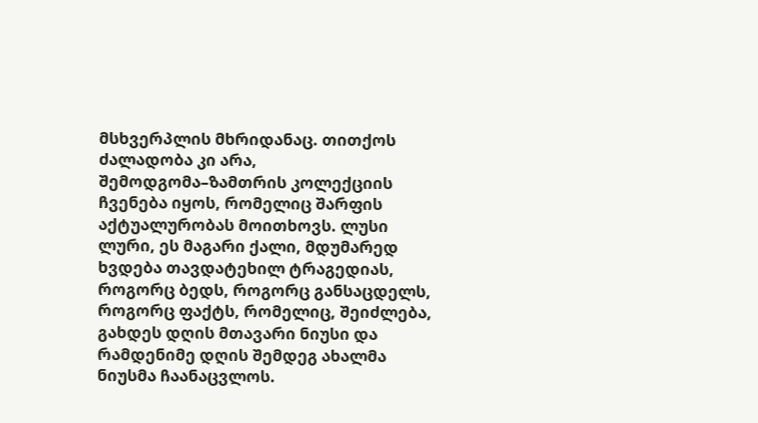მსხვერპლის მხრიდანაც. თითქოს ძალადობა კი არა, შემოდგომა–ზამთრის კოლექციის ჩვენება იყოს, რომელიც შარფის აქტუალურობას მოითხოვს. ლუსი ლური, ეს მაგარი ქალი, მდუმარედ ხვდება თავდატეხილ ტრაგედიას, როგორც ბედს, როგორც განსაცდელს, როგორც ფაქტს, რომელიც, შეიძლება, გახდეს დღის მთავარი ნიუსი და რამდენიმე დღის შემდეგ ახალმა ნიუსმა ჩაანაცვლოს.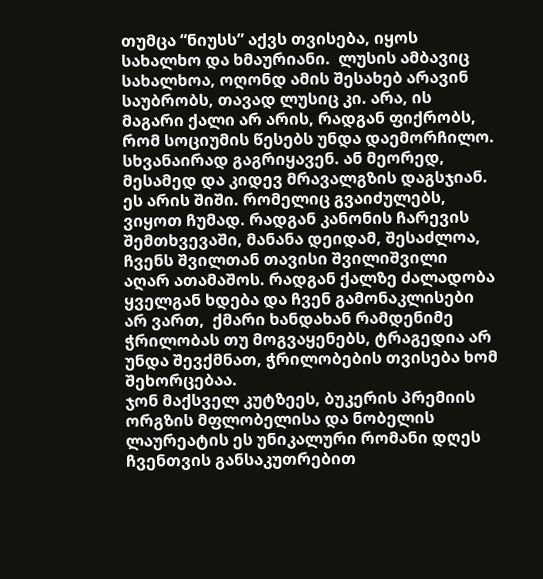თუმცა “ნიუსს” აქვს თვისება, იყოს სახალხო და ხმაურიანი.  ლუსის ამბავიც სახალხოა, ოღონდ ამის შესახებ არავინ საუბრობს, თავად ლუსიც კი. არა, ის მაგარი ქალი არ არის, რადგან ფიქრობს, რომ სოციუმის წესებს უნდა დაემორჩილო. სხვანაირად გაგრიყავენ. ან მეორედ, მესამედ და კიდევ მრავალგზის დაგსჯიან.
ეს არის შიში. რომელიც გვაიძულებს, ვიყოთ ჩუმად. რადგან კანონის ჩარევის შემთხვევაში, მანანა დეიდამ, შესაძლოა, ჩვენს შვილთან თავისი შვილიშვილი აღარ ათამაშოს. რადგან ქალზე ძალადობა ყველგან ხდება და ჩვენ გამონაკლისები არ ვართ,  ქმარი ხანდახან რამდენიმე ჭრილობას თუ მოგვაყენებს, ტრაგედია არ უნდა შევქმნათ, ჭრილობების თვისება ხომ შეხორცებაა.
ჯონ მაქსველ კუტზეეს, ბუკერის პრემიის ორგზის მფლობელისა და ნობელის ლაურეატის ეს უნიკალური რომანი დღეს ჩვენთვის განსაკუთრებით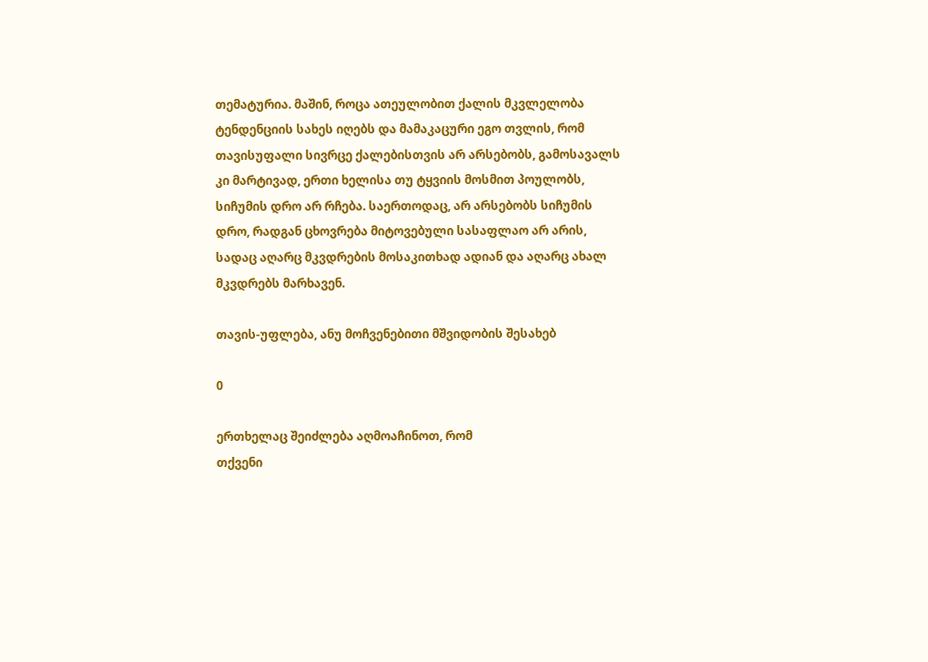თემატურია. მაშინ, როცა ათეულობით ქალის მკვლელობა ტენდენციის სახეს იღებს და მამაკაცური ეგო თვლის, რომ თავისუფალი სივრცე ქალებისთვის არ არსებობს, გამოსავალს კი მარტივად, ერთი ხელისა თუ ტყვიის მოსმით პოულობს, სიჩუმის დრო არ რჩება. საერთოდაც, არ არსებობს სიჩუმის დრო, რადგან ცხოვრება მიტოვებული სასაფლაო არ არის, სადაც აღარც მკვდრების მოსაკითხად ადიან და აღარც ახალ მკვდრებს მარხავენ.

თავის-უფლება, ანუ მოჩვენებითი მშვიდობის შესახებ

0

ერთხელაც შეიძლება აღმოაჩინოთ, რომ
თქვენი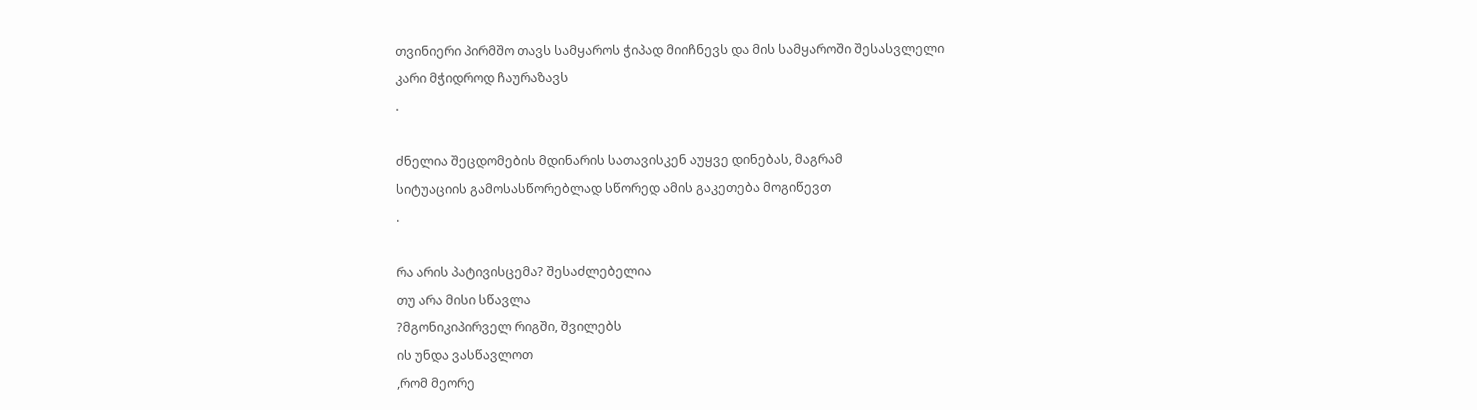თვინიერი პირმშო თავს სამყაროს ჭიპად მიიჩნევს და მის სამყაროში შესასვლელი
კარი მჭიდროდ ჩაურაზავს
.

ძნელია შეცდომების მდინარის სათავისკენ აუყვე დინებას, მაგრამ
სიტუაციის გამოსასწორებლად სწორედ ამის გაკეთება მოგიწევთ
.

რა არის პატივისცემა? შესაძლებელია
თუ არა მისი სწავლა
?მგონიკიპირველ რიგში, შვილებს
ის უნდა ვასწავლოთ
,რომ მეორე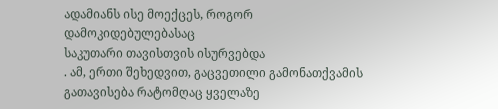ადამიანს ისე მოექცეს, როგორ დამოკიდებულებასაც
საკუთარი თავისთვის ისურვებდა
. ამ, ერთი შეხედვით, გაცვეთილი გამონათქვამის
გათავისება რატომღაც ყველაზე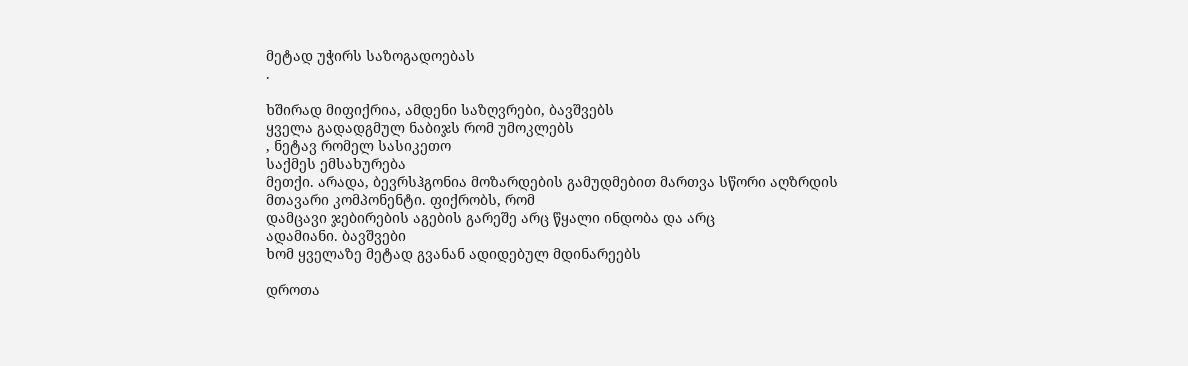მეტად უჭირს საზოგადოებას
.

ხშირად მიფიქრია, ამდენი საზღვრები, ბავშვებს
ყველა გადადგმულ ნაბიჯს რომ უმოკლებს
, ნეტავ რომელ სასიკეთო
საქმეს ემსახურება
მეთქი. არადა, ბევრსჰგონია მოზარდების გამუდმებით მართვა სწორი აღზრდის მთავარი კომპონენტი. ფიქრობს, რომ
დამცავი ჯებირების აგების გარეშე არც წყალი ინდობა და არც
ადამიანი. ბავშვები
ხომ ყველაზე მეტად გვანან ადიდებულ მდინარეებს

დროთა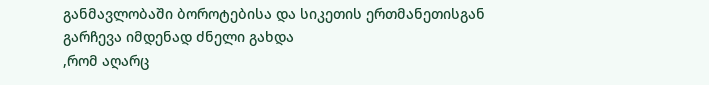განმავლობაში ბოროტებისა და სიკეთის ერთმანეთისგან
გარჩევა იმდენად ძნელი გახდა
,რომ აღარც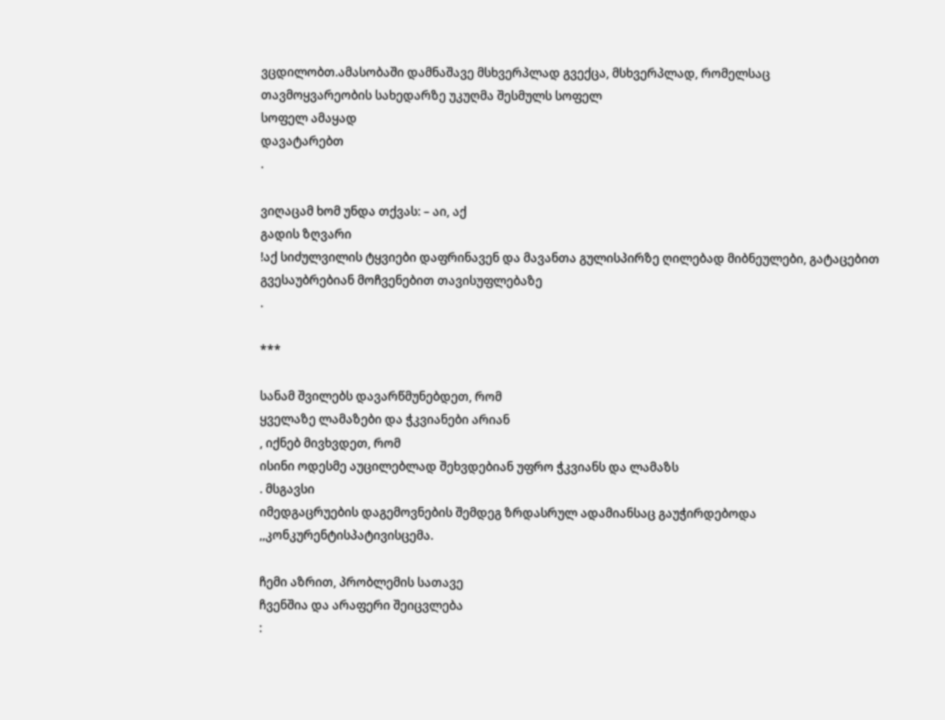ვცდილობთ.ამასობაში დამნაშავე მსხვერპლად გვექცა, მსხვერპლად, რომელსაც
თავმოყვარეობის სახედარზე უკუღმა შესმულს სოფელ
სოფელ ამაყად
დავატარებთ
.

ვიღაცამ ხომ უნდა თქვას: – აი, აქ
გადის ზღვარი
!აქ სიძულვილის ტყვიები დაფრინავენ და მავანთა გულისპირზე ღილებად მიბნეულები, გატაცებით
გვესაუბრებიან მოჩვენებით თავისუფლებაზე
.

***

სანამ შვილებს დავარწმუნებდეთ, რომ
ყველაზე ლამაზები და ჭკვიანები არიან
, იქნებ მივხვდეთ, რომ
ისინი ოდესმე აუცილებლად შეხვდებიან უფრო ჭკვიანს და ლამაზს
. მსგავსი
იმედგაცრუების დაგემოვნების შემდეგ ზრდასრულ ადამიანსაც გაუჭირდებოდა
,,კონკურენტისპატივისცემა.

ჩემი აზრით, პრობლემის სათავე
ჩვენშია და არაფერი შეიცვლება
: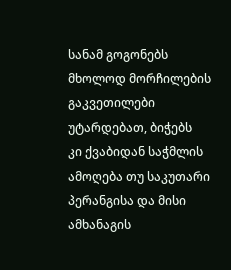სანამ გოგონებს მხოლოდ მორჩილების გაკვეთილები უტარდებათ, ბიჭებს
კი ქვაბიდან საჭმლის ამოღება თუ საკუთარი პერანგისა და მისი ამხანაგის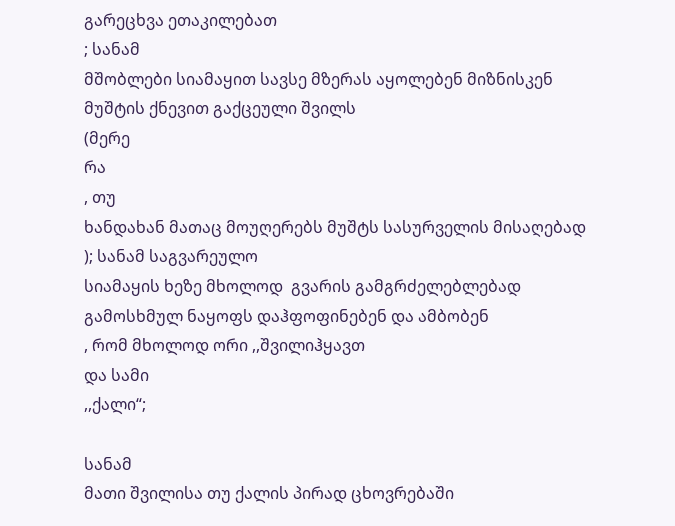გარეცხვა ეთაკილებათ
; სანამ
მშობლები სიამაყით სავსე მზერას აყოლებენ მიზნისკენ მუშტის ქნევით გაქცეული შვილს
(მერე
რა
, თუ
ხანდახან მათაც მოუღერებს მუშტს სასურველის მისაღებად
); სანამ საგვარეულო
სიამაყის ხეზე მხოლოდ  გვარის გამგრძელებლებად
გამოსხმულ ნაყოფს დაჰფოფინებენ და ამბობენ
, რომ მხოლოდ ორი ,,შვილიჰყავთ
და სამი
,,ქალი“;

სანამ
მათი შვილისა თუ ქალის პირად ცხოვრებაში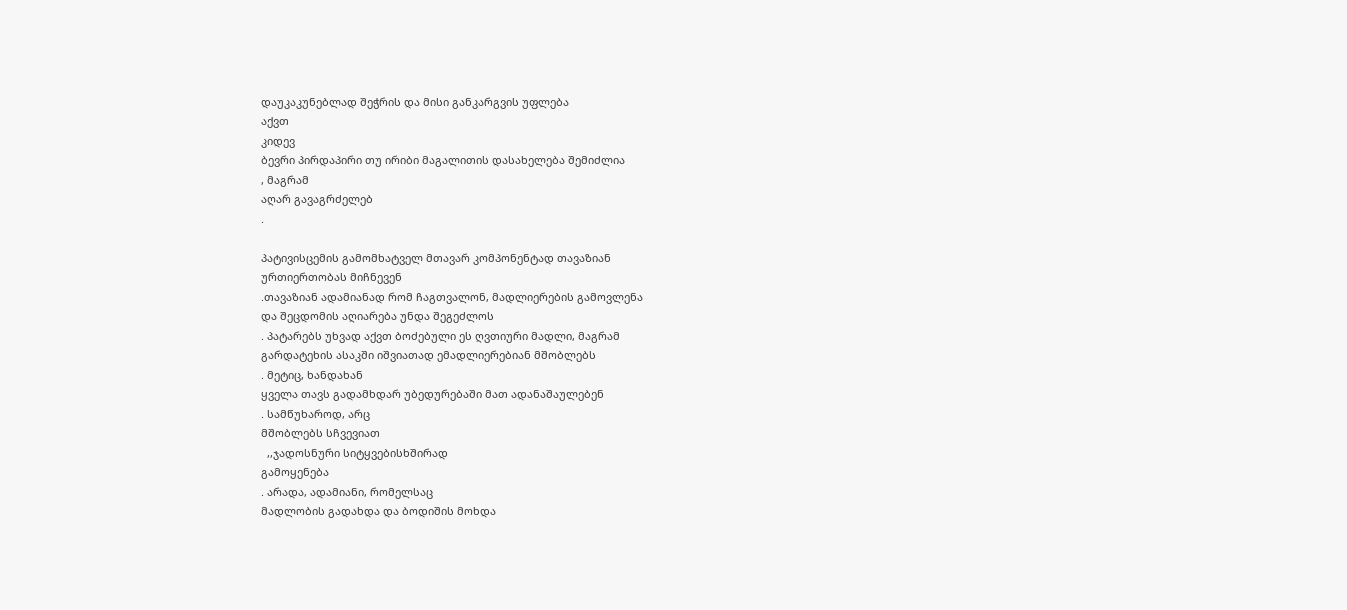დაუკაკუნებლად შეჭრის და მისი განკარგვის უფლება
აქვთ
კიდევ
ბევრი პირდაპირი თუ ირიბი მაგალითის დასახელება შემიძლია
, მაგრამ
აღარ გავაგრძელებ
.

პატივისცემის გამომხატველ მთავარ კომპონენტად თავაზიან
ურთიერთობას მიჩნევენ
.თავაზიან ადამიანად რომ ჩაგთვალონ, მადლიერების გამოვლენა
და შეცდომის აღიარება უნდა შეგეძლოს
. პატარებს უხვად აქვთ ბოძებული ეს ღვთიური მადლი, მაგრამ
გარდატეხის ასაკში იშვიათად ემადლიერებიან მშობლებს
. მეტიც, ხანდახან
ყველა თავს გადამხდარ უბედურებაში მათ ადანაშაულებენ
. სამწუხაროდ, არც
მშობლებს სჩვევიათ
  ,,ჯადოსნური სიტყვებისხშირად
გამოყენება
. არადა, ადამიანი, რომელსაც
მადლობის გადახდა და ბოდიშის მოხდა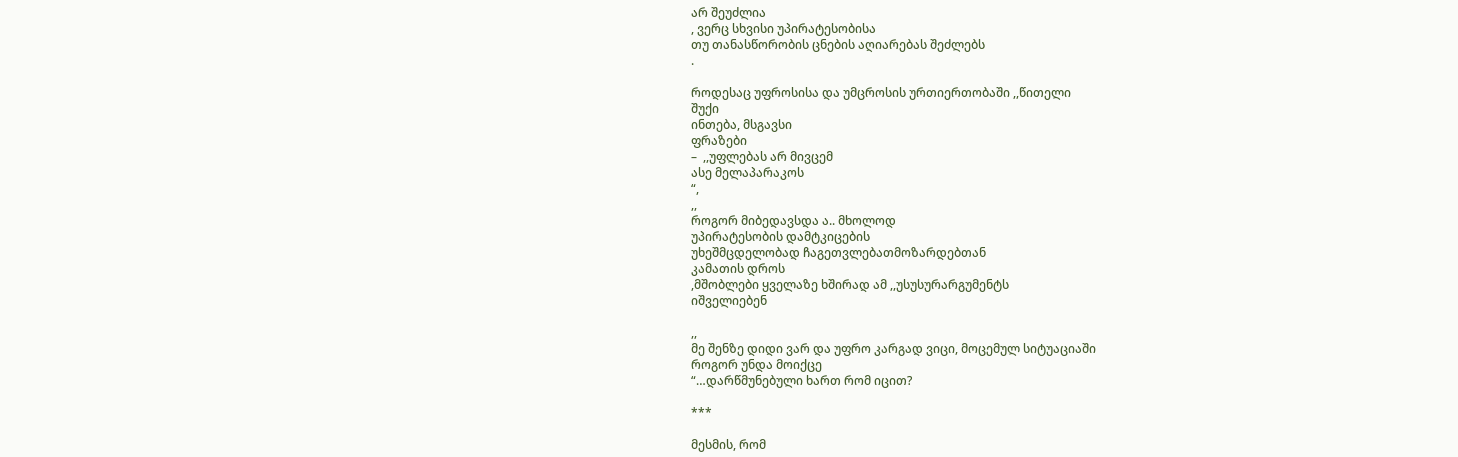არ შეუძლია
, ვერც სხვისი უპირატესობისა
თუ თანასწორობის ცნების აღიარებას შეძლებს
.

როდესაც უფროსისა და უმცროსის ურთიერთობაში ,,წითელი
შუქი
ინთება, მსგავსი
ფრაზები
–  ,,უფლებას არ მივცემ
ასე მელაპარაკოს
“,
,,
როგორ მიბედავსდა ა.. მხოლოდ
უპირატესობის დამტკიცების
უხეშმცდელობად ჩაგეთვლებათმოზარდებთან
კამათის დროს
,მშობლები ყველაზე ხშირად ამ ,,უსუსურარგუმენტს
იშველიებენ

,,
მე შენზე დიდი ვარ და უფრო კარგად ვიცი, მოცემულ სიტუაციაში
როგორ უნდა მოიქცე
“…დარწმუნებული ხართ რომ იცით?

***

მესმის, რომ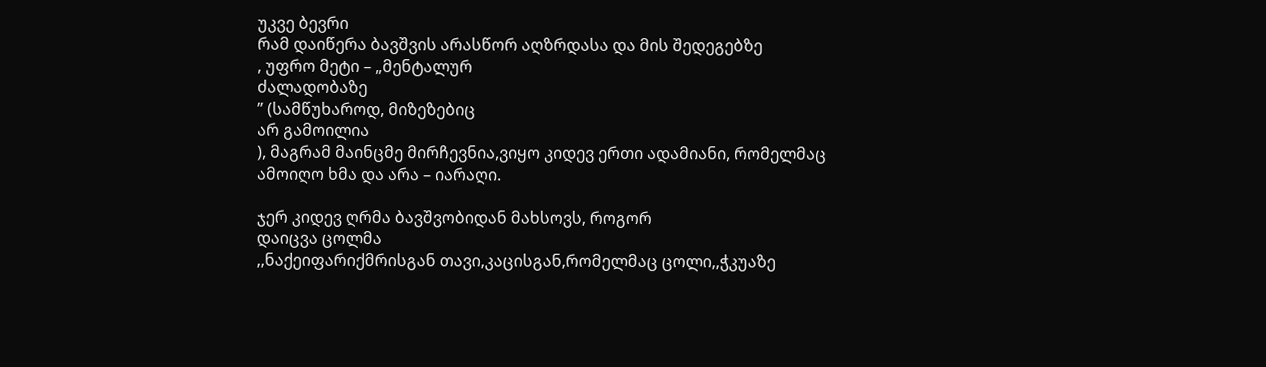უკვე ბევრი
რამ დაიწერა ბავშვის არასწორ აღზრდასა და მის შედეგებზე
, უფრო მეტი – „მენტალურ
ძალადობაზე
” (სამწუხაროდ, მიზეზებიც
არ გამოილია
), მაგრამ მაინცმე მირჩევნია,ვიყო კიდევ ერთი ადამიანი, რომელმაც ამოიღო ხმა და არა – იარაღი.

ჯერ კიდევ ღრმა ბავშვობიდან მახსოვს, როგორ
დაიცვა ცოლმა
,,ნაქეიფარიქმრისგან თავი,კაცისგან,რომელმაც ცოლი,,ჭკუაზე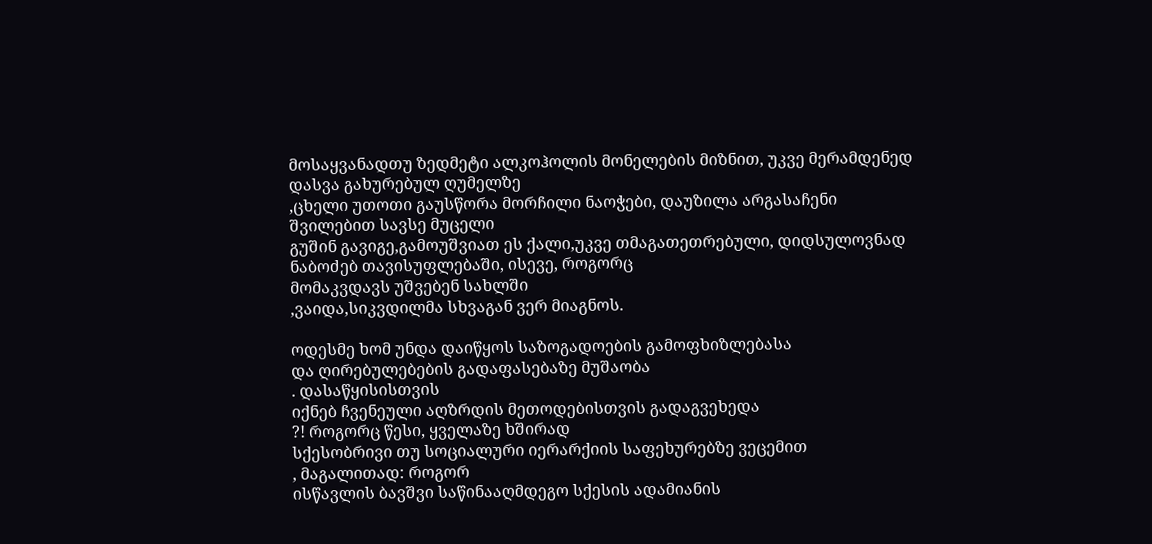მოსაყვანადთუ ზედმეტი ალკოჰოლის მონელების მიზნით, უკვე მერამდენედ
დასვა გახურებულ ღუმელზე
,ცხელი უთოთი გაუსწორა მორჩილი ნაოჭები, დაუზილა არგასაჩენი
შვილებით სავსე მუცელი
გუშინ გავიგე,გამოუშვიათ ეს ქალი,უკვე თმაგათეთრებული, დიდსულოვნად ნაბოძებ თავისუფლებაში, ისევე, როგორც
მომაკვდავს უშვებენ სახლში
,ვაიდა,სიკვდილმა სხვაგან ვერ მიაგნოს.

ოდესმე ხომ უნდა დაიწყოს საზოგადოების გამოფხიზლებასა
და ღირებულებების გადაფასებაზე მუშაობა
. დასაწყისისთვის
იქნებ ჩვენეული აღზრდის მეთოდებისთვის გადაგვეხედა
?! როგორც წესი, ყველაზე ხშირად
სქესობრივი თუ სოციალური იერარქიის საფეხურებზე ვეცემით
, მაგალითად: როგორ
ისწავლის ბავშვი საწინააღმდეგო სქესის ადამიანის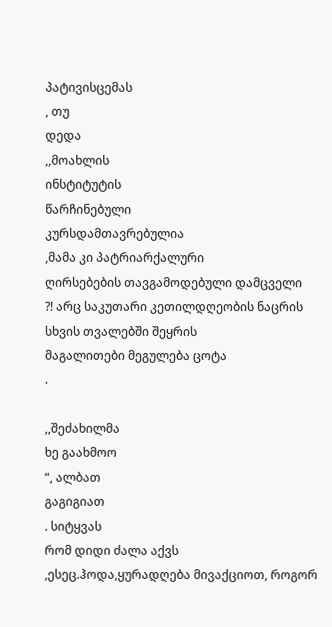პატივისცემას
, თუ
დედა
,,მოახლის
ინსტიტუტის
წარჩინებული
კურსდამთავრებულია
,მამა კი პატრიარქალური
ღირსებების თავგამოდებული დამცველი
?! არც საკუთარი კეთილდღეობის ნაცრის სხვის თვალებში შეყრის
მაგალითები მეგულება ცოტა
.

,,შეძახილმა
ხე გაახმოო
“, ალბათ
გაგიგიათ
. სიტყვას
რომ დიდი ძალა აქვს
,ესეც.ჰოდა,ყურადღება მივაქციოთ, როგორ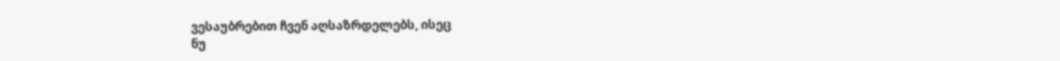ვესაუბრებით ჩვენ აღსაზრდელებს, ისეც
ნუ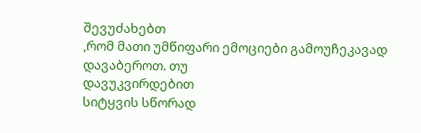შევუძახებთ
,რომ მათი უმწიფარი ემოციები გამოუჩეკავად დავაბეროთ. თუ
დავუკვირდებით
სიტყვის სწორად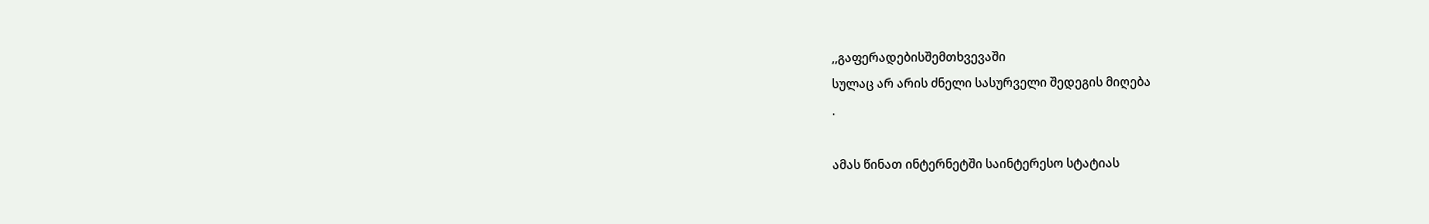,,გაფერადებისშემთხვევაში
სულაც არ არის ძნელი სასურველი შედეგის მიღება
.

ამას წინათ ინტერნეტში საინტერესო სტატიას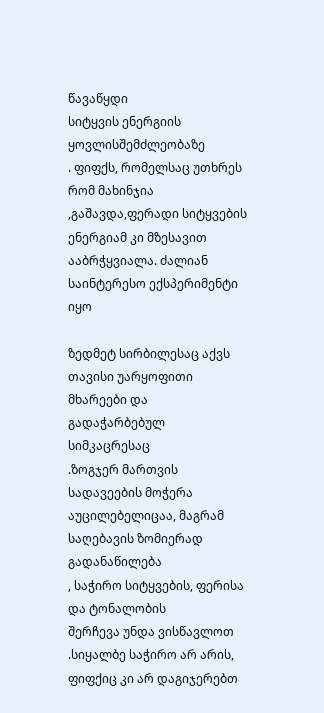წავაწყდი
სიტყვის ენერგიის ყოვლისშემძლეობაზე
. ფიფქს, რომელსაც უთხრეს
რომ მახინჯია
,გაშავდა,ფერადი სიტყვების ენერგიამ კი მზესავით ააბრჭყვიალა. ძალიან
საინტერესო ექსპერიმენტი იყო

ზედმეტ სირბილესაც აქვს თავისი უარყოფითი მხარეები და
გადაჭარბებულ სიმკაცრესაც
.ზოგჯერ მართვის სადავეების მოჭერა აუცილებელიცაა, მაგრამ
საღებავის ზომიერად გადანაწილება
, საჭირო სიტყვების, ფერისა და ტონალობის
შერჩევა უნდა ვისწავლოთ
.სიყალბე საჭირო არ არის, ფიფქიც კი არ დაგიჯერებთ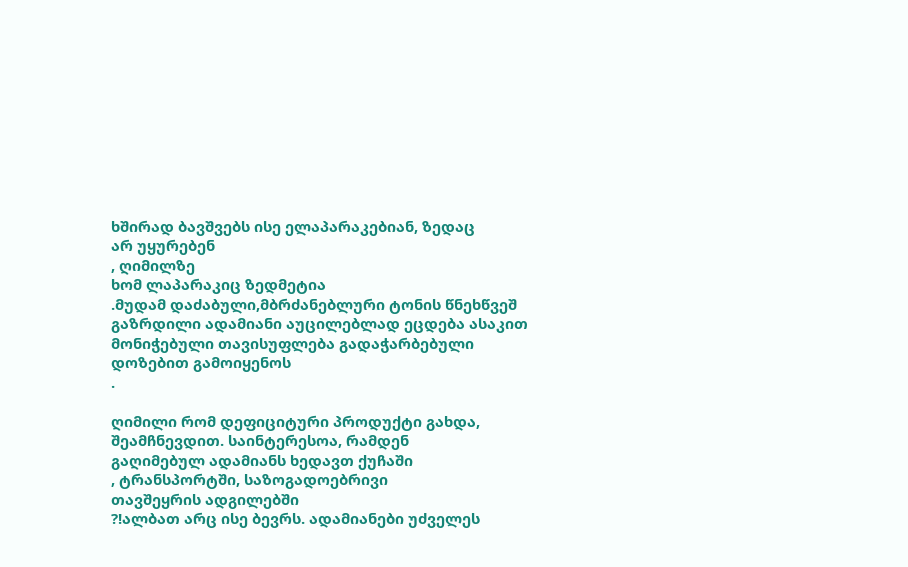ხშირად ბავშვებს ისე ელაპარაკებიან, ზედაც
არ უყურებენ
, ღიმილზე
ხომ ლაპარაკიც ზედმეტია
.მუდამ დაძაბული,მბრძანებლური ტონის წნეხწვეშ გაზრდილი ადამიანი აუცილებლად ეცდება ასაკით
მონიჭებული თავისუფლება გადაჭარბებული დოზებით გამოიყენოს
.

ღიმილი რომ დეფიციტური პროდუქტი გახდა, შეამჩნევდით. საინტერესოა, რამდენ
გაღიმებულ ადამიანს ხედავთ ქუჩაში
, ტრანსპორტში, საზოგადოებრივი
თავშეყრის ადგილებში
?!ალბათ არც ისე ბევრს. ადამიანები უძველეს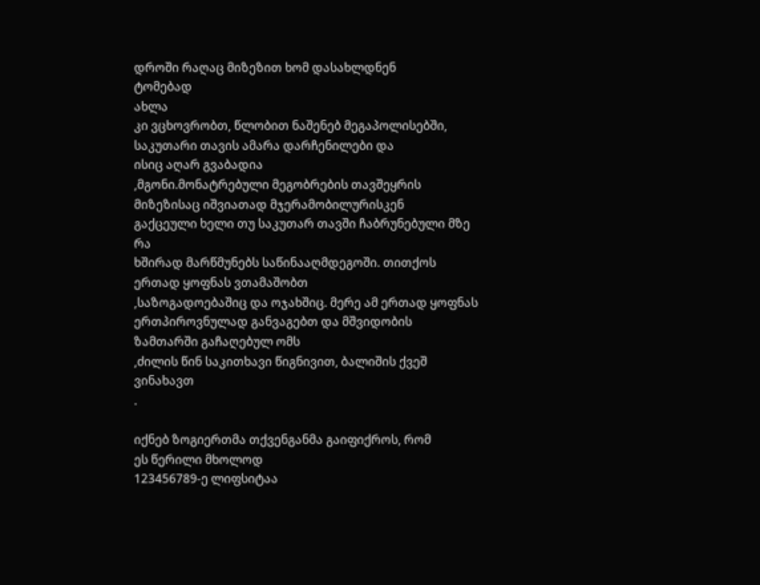დროში რაღაც მიზეზით ხომ დასახლდნენ
ტომებად
ახლა
კი ვცხოვრობთ, წლობით ნაშენებ მეგაპოლისებში, საკუთარი თავის ამარა დარჩენილები და
ისიც აღარ გვაბადია
,მგონი.მონატრებული მეგობრების თავშეყრის მიზეზისაც იშვიათად მჯერამობილურისკენ
გაქცეული ხელი თუ საკუთარ თავში ჩაბრუნებული მზე რა
ხშირად მარწმუნებს საწინააღმდეგოში. თითქოს
ერთად ყოფნას ვთამაშობთ
,საზოგადოებაშიც და ოჯახშიც. მერე ამ ერთად ყოფნას ერთპიროვნულად განვაგებთ და მშვიდობის
ზამთარში გაჩაღებულ ომს
,ძილის წინ საკითხავი წიგნივით, ბალიშის ქვეშ
ვინახავთ
.

იქნებ ზოგიერთმა თქვენგანმა გაიფიქროს, რომ
ეს წერილი მხოლოდ
123456789-ე ლიფსიტაა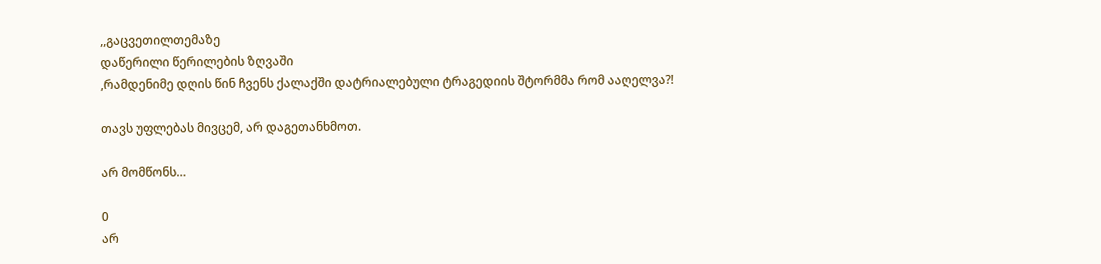,,გაცვეთილთემაზე
დაწერილი წერილების ზღვაში
,რამდენიმე დღის წინ ჩვენს ქალაქში დატრიალებული ტრაგედიის შტორმმა რომ ააღელვა?!

თავს უფლებას მივცემ, არ დაგეთანხმოთ.

არ მომწონს…

0
არ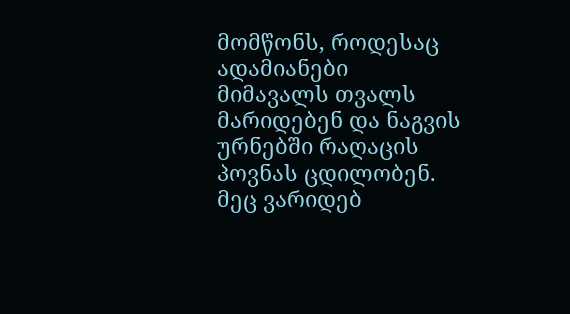მომწონს, როდესაც  ადამიანები მიმავალს თვალს მარიდებენ და ნაგვის ურნებში რაღაცის პოვნას ცდილობენ. მეც ვარიდებ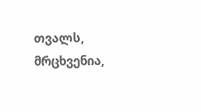თვალს, მრცხვენია,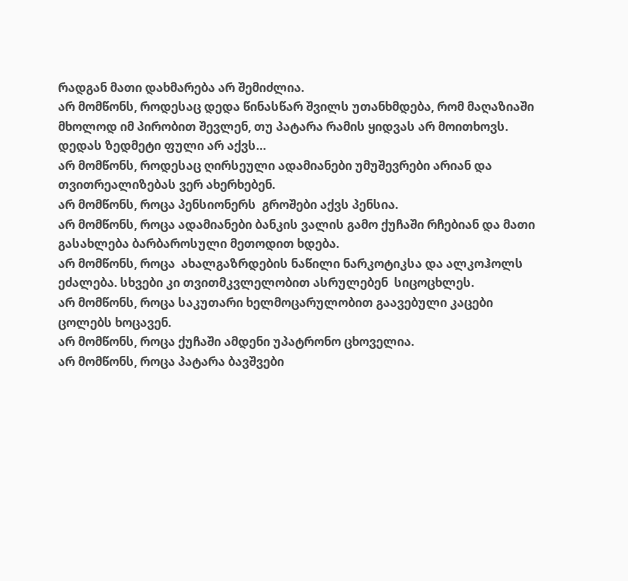რადგან მათი დახმარება არ შემიძლია.
არ მომწონს, როდესაც დედა წინასწარ შვილს უთანხმდება, რომ მაღაზიაში მხოლოდ იმ პირობით შევლენ, თუ პატარა რამის ყიდვას არ მოითხოვს. დედას ზედმეტი ფული არ აქვს…
არ მომწონს, როდესაც ღირსეული ადამიანები უმუშევრები არიან და თვითრეალიზებას ვერ ახერხებენ.
არ მომწონს, როცა პენსიონერს  გროშები აქვს პენსია.
არ მომწონს, როცა ადამიანები ბანკის ვალის გამო ქუჩაში რჩებიან და მათი გასახლება ბარბაროსული მეთოდით ხდება.
არ მომწონს, როცა  ახალგაზრდების ნაწილი ნარკოტიკსა და ალკოჰოლს ეძალება. სხვები კი თვითმკვლელობით ასრულებენ  სიცოცხლეს.
არ მომწონს, როცა საკუთარი ხელმოცარულობით გაავებული კაცები ცოლებს ხოცავენ.
არ მომწონს, როცა ქუჩაში ამდენი უპატრონო ცხოველია.
არ მომწონს, როცა პატარა ბავშვები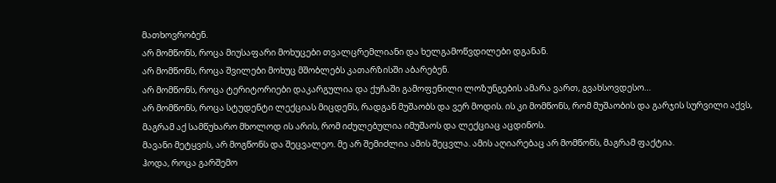მათხოვრობენ.
არ მომწონს, როცა მიუსაფარი მოხუცები თვალცრემლიანი და ხელგამოწვდილები დგანან.
არ მომწონს, როცა შვილები მოხუც მშობლებს კათარზისში აბარებენ.
არ მომწონს, როცა ტერიტორიები დაკარგულია და ქუჩაში გამოფენილი ლოზუნგების ამარა ვართ, გვახსოვდესო…
არ მომწონს, როცა სტუდენტი ლექციას მიცდენს, რადგან მუშაობს და ვერ მოდის. ის კი მომწონს, რომ მუშაობის და გარჯის სურვილი აქვს, მაგრამ აქ სამწუხარო მხოლოდ ის არის, რომ იძულებულია იმუშაოს და ლექციაც აცდინოს.
მავანი მეტყვის, არ მოგწონს და შეცვალეო. მე არ შემიძლია ამის შეცვლა. ამის აღიარებაც არ მომწონს, მაგრამ ფაქტია.
ჰოდა, როცა გარშემო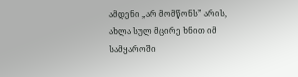ამდენი „არ მომწონს” არის, ახლა სულ მცირე ხნით იმ სამყაროში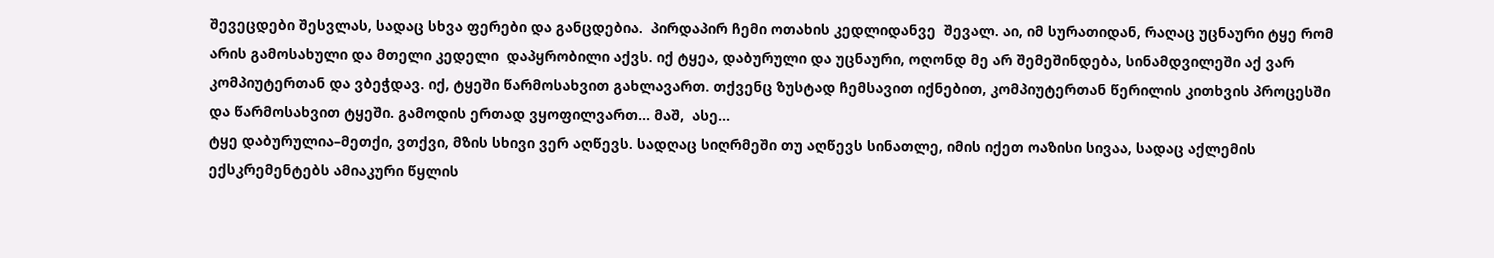შევეცდები შესვლას, სადაც სხვა ფერები და განცდებია.  პირდაპირ ჩემი ოთახის კედლიდანვე  შევალ. აი, იმ სურათიდან, რაღაც უცნაური ტყე რომ არის გამოსახული და მთელი კედელი  დაპყრობილი აქვს. იქ ტყეა, დაბურული და უცნაური, ოღონდ მე არ შემეშინდება, სინამდვილეში აქ ვარ კომპიუტერთან და ვბეჭდავ. იქ, ტყეში წარმოსახვით გახლავართ. თქვენც ზუსტად ჩემსავით იქნებით, კომპიუტერთან წერილის კითხვის პროცესში და წარმოსახვით ტყეში. გამოდის ერთად ვყოფილვართ… მაშ,  ასე…
ტყე დაბურულია–მეთქი, ვთქვი, მზის სხივი ვერ აღწევს. სადღაც სიღრმეში თუ აღწევს სინათლე, იმის იქეთ ოაზისი სივაა, სადაც აქლემის ექსკრემენტებს ამიაკური წყლის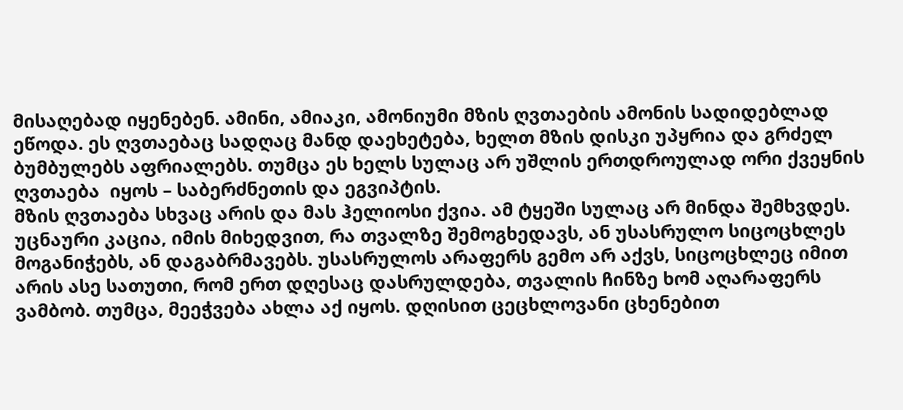მისაღებად იყენებენ. ამინი, ამიაკი, ამონიუმი მზის ღვთაების ამონის სადიდებლად ეწოდა. ეს ღვთაებაც სადღაც მანდ დაეხეტება, ხელთ მზის დისკი უპყრია და გრძელ ბუმბულებს აფრიალებს. თუმცა ეს ხელს სულაც არ უშლის ერთდროულად ორი ქვეყნის ღვთაება  იყოს – საბერძნეთის და ეგვიპტის.
მზის ღვთაება სხვაც არის და მას ჰელიოსი ქვია. ამ ტყეში სულაც არ მინდა შემხვდეს. უცნაური კაცია, იმის მიხედვით, რა თვალზე შემოგხედავს, ან უსასრულო სიცოცხლეს მოგანიჭებს, ან დაგაბრმავებს. უსასრულოს არაფერს გემო არ აქვს, სიცოცხლეც იმით არის ასე სათუთი, რომ ერთ დღესაც დასრულდება, თვალის ჩინზე ხომ აღარაფერს ვამბობ. თუმცა, მეეჭვება ახლა აქ იყოს. დღისით ცეცხლოვანი ცხენებით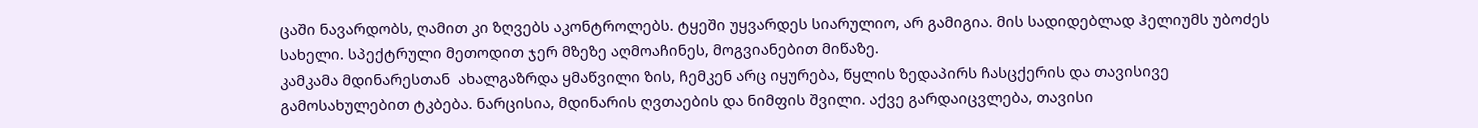ცაში ნავარდობს, ღამით კი ზღვებს აკონტროლებს. ტყეში უყვარდეს სიარულიო, არ გამიგია. მის სადიდებლად ჰელიუმს უბოძეს სახელი. სპექტრული მეთოდით ჯერ მზეზე აღმოაჩინეს, მოგვიანებით მიწაზე.
კამკამა მდინარესთან  ახალგაზრდა ყმაწვილი ზის, ჩემკენ არც იყურება, წყლის ზედაპირს ჩასცქერის და თავისივე გამოსახულებით ტკბება. ნარცისია, მდინარის ღვთაების და ნიმფის შვილი. აქვე გარდაიცვლება, თავისი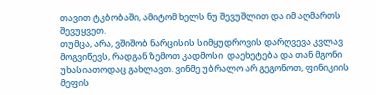თავით ტკბობაში, ამიტომ ხელს ნუ შევუშლით და იმ აღმართს შევუყვეთ.
თუმცა, არა, ვშიშობ ნარცისის სიმყუდროვის დარღვევა კვლავ მოგვიწევს, რადგან ზემოთ კადმოსი  დაეხეტება და თან მგონი უხასიათოდაც გახლავთ. ვინმე უბრალო არ გეგონოთ, ფინიკიის მეფის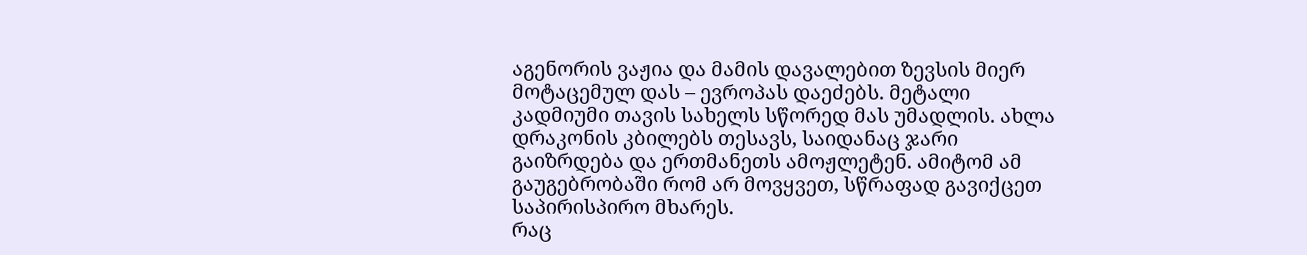აგენორის ვაჟია და მამის დავალებით ზევსის მიერ მოტაცემულ დას – ევროპას დაეძებს. მეტალი კადმიუმი თავის სახელს სწორედ მას უმადლის. ახლა დრაკონის კბილებს თესავს, საიდანაც ჯარი გაიზრდება და ერთმანეთს ამოჟლეტენ. ამიტომ ამ გაუგებრობაში რომ არ მოვყვეთ, სწრაფად გავიქცეთ საპირისპირო მხარეს.
რაც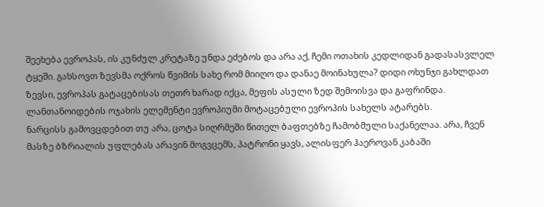შეეხება ევროპას, ის კუნძულ კრეტაზე უნდა ეძებოს და არა აქ, ჩემი ოთახის კედლიდან გადასასვლელ ტყეში. გახსოვთ ზევსმა ოქროს წვიმის სახე რომ მიიღო და დანაე მოინახულა? დიდი ოხუნჯი გახლდათ ზევსი, ევროპას გატაცებისას თეთრ ხარად იქცა, მეფის ასული ზედ შემოისვა და გაფრინდა. ლანთანოიდების ოჯახის ელემენტი ევროპიუმი მოტაცებული ევროპის სახელს ატარებს.
ნარცისს გამოვცდებით თუ არა, ცოტა სიღრმეში წითელ ბაფთებზე ჩამობმული საქანელაა. არა, ჩვენ მასზე ბზრიალის უფლებას არავინ მოგვცემს, პატრონი ყავს, ალისფერ ჰაეროვან კაბაში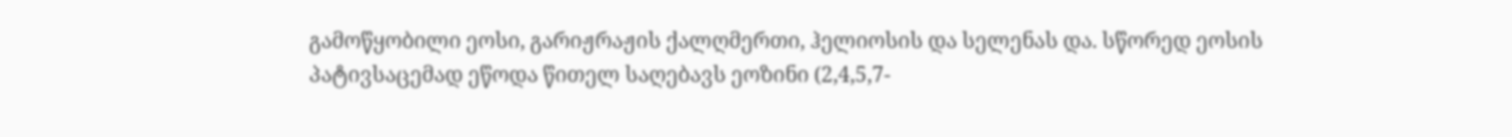გამოწყობილი ეოსი, გარიჟრაჟის ქალღმერთი, ჰელიოსის და სელენას და. სწორედ ეოსის პატივსაცემად ეწოდა წითელ საღებავს ეოზინი (2,4,5,7-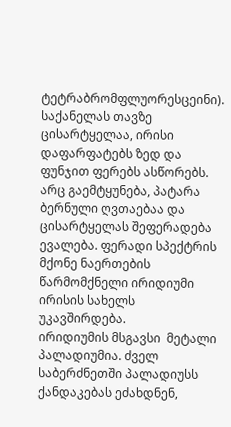ტეტრაბრომფლუორესცეინი).
საქანელას თავზე ცისარტყელაა, ირისი დაფარფატებს ზედ და ფუნჯით ფერებს ასწორებს. არც გაემტყუნება, პატარა ბერნული ღვთაებაა და ცისარტყელას შეფერადება ევალება. ფერადი სპექტრის მქონე ნაერთების  წარმომქნელი ირიდიუმი  ირისის სახელს უკავშირდება.
ირიდიუმის მსგავსი  მეტალი პალადიუმია. ძველ საბერძნეთში პალადიუსს  ქანდაკებას ეძახდნენ,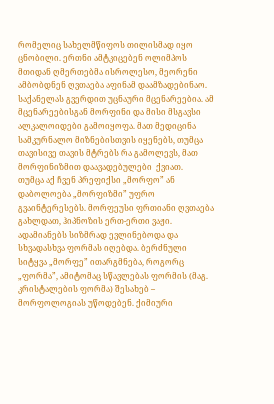რომელიც სახელმწიფოს თილისმად იყო ცნობილი. ერთნი ამტკიცებენ ოლიმპოს მთიდან ღმერთებმა ისროლესო, მეორენი ამბობდნენ ღვთაება აფინამ დაამზადებინაო.
საქანელას გვერდით უცნაური მცენარეებია. ამ მცენარეებისგან მორფინი და მისი მსგავსი ალკალოიდები გამოიყოფა. მათ მედიცინა სამკურნალო მიზნებისთვის იყენებს, თუმცა თავისივე თავის მტრებს რა გამოლევს, მათ მორფინიზმით დაავადებულები  ქვიათ.
თუმცა აქ ჩვენ პრეფიქსი „მორფო” ან დაბოლოება „მორფიზმი” უფრო გვაინტერესებს. მორფეუსი ფრთიანი ღვთაება გახლდათ, ჰიპნოზის ერთ-ერთი ვაჟი. ადამიანებს სიზმრად ევლინებოდა და სხვადასხვა ფორმას იღებდა. ბერძნული სიტყვა „მორფე” ითარგმნება, როგორც „ფორმა”, ამიტომაც სწავლებას ფორმის (მაგ. კრისტალების ფორმა) შესახებ – მორფოლოგიას უწოდებენ. ქიმიური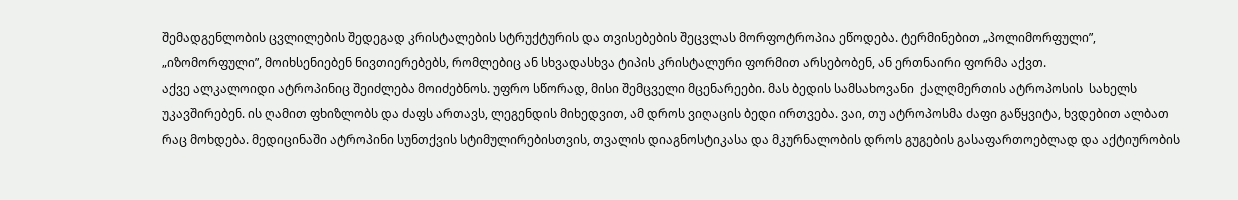შემადგენლობის ცვლილების შედეგად კრისტალების სტრუქტურის და თვისებების შეცვლას მორფოტროპია ეწოდება. ტერმინებით „პოლიმორფული”, „იზომორფული”, მოიხსენიებენ ნივთიერებებს, რომლებიც ან სხვადასხვა ტიპის კრისტალური ფორმით არსებობენ, ან ერთნაირი ფორმა აქვთ.
აქვე ალკალოიდი ატროპინიც შეიძლება მოიძებნოს. უფრო სწორად, მისი შემცველი მცენარეები. მას ბედის სამსახოვანი  ქალღმერთის ატროპოსის  სახელს უკავშირებენ. ის ღამით ფხიზლობს და ძაფს ართავს, ლეგენდის მიხედვით, ამ დროს ვიღაცის ბედი ირთვება. ვაი, თუ ატროპოსმა ძაფი გაწყვიტა, ხვდებით ალბათ რაც მოხდება. მედიცინაში ატროპინი სუნთქვის სტიმულირებისთვის, თვალის დიაგნოსტიკასა და მკურნალობის დროს გუგების გასაფართოებლად და აქტიურობის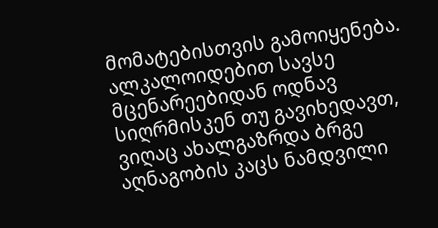მომატებისთვის გამოიყენება.
ალკალოიდებით სავსე მცენარეებიდან ოდნავ სიღრმისკენ თუ გავიხედავთ, ვიღაც ახალგაზრდა ბრგე აღნაგობის კაცს ნამდვილი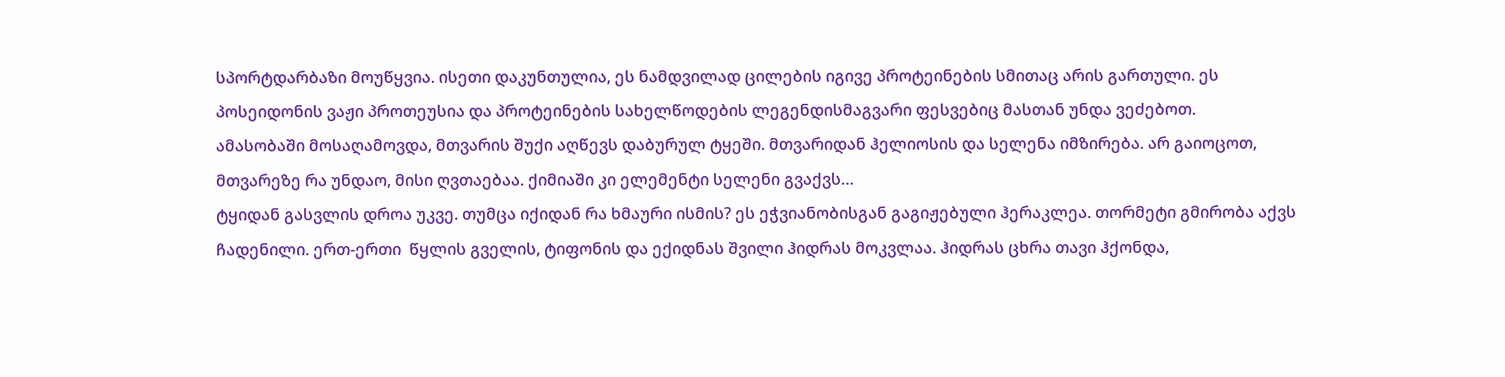სპორტდარბაზი მოუწყვია. ისეთი დაკუნთულია, ეს ნამდვილად ცილების იგივე პროტეინების სმითაც არის გართული. ეს პოსეიდონის ვაჟი პროთეუსია და პროტეინების სახელწოდების ლეგენდისმაგვარი ფესვებიც მასთან უნდა ვეძებოთ.
ამასობაში მოსაღამოვდა, მთვარის შუქი აღწევს დაბურულ ტყეში. მთვარიდან ჰელიოსის და სელენა იმზირება. არ გაიოცოთ, მთვარეზე რა უნდაო, მისი ღვთაებაა. ქიმიაში კი ელემენტი სელენი გვაქვს…
ტყიდან გასვლის დროა უკვე. თუმცა იქიდან რა ხმაური ისმის? ეს ეჭვიანობისგან გაგიჟებული ჰერაკლეა. თორმეტი გმირობა აქვს ჩადენილი. ერთ-ერთი  წყლის გველის, ტიფონის და ექიდნას შვილი ჰიდრას მოკვლაა. ჰიდრას ცხრა თავი ჰქონდა,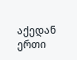აქედან ერთი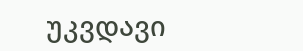უკვდავი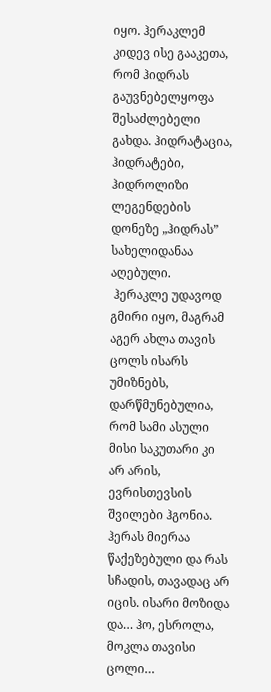იყო. ჰერაკლემ კიდევ ისე გააკეთა, რომ ჰიდრას გაუვნებელყოფა შესაძლებელი გახდა. ჰიდრატაცია, ჰიდრატები, ჰიდროლიზი ლეგენდების დონეზე „ჰიდრას” სახელიდანაა აღებული.
 ჰერაკლე უდავოდ გმირი იყო, მაგრამ აგერ ახლა თავის ცოლს ისარს უმიზნებს, დარწმუნებულია, რომ სამი ასული მისი საკუთარი კი არ არის, ევრისთევსის შვილები ჰგონია. ჰერას მიერაა წაქეზებული და რას სჩადის, თავადაც არ იცის. ისარი მოზიდა და… ჰო, ესროლა, მოკლა თავისი ცოლი…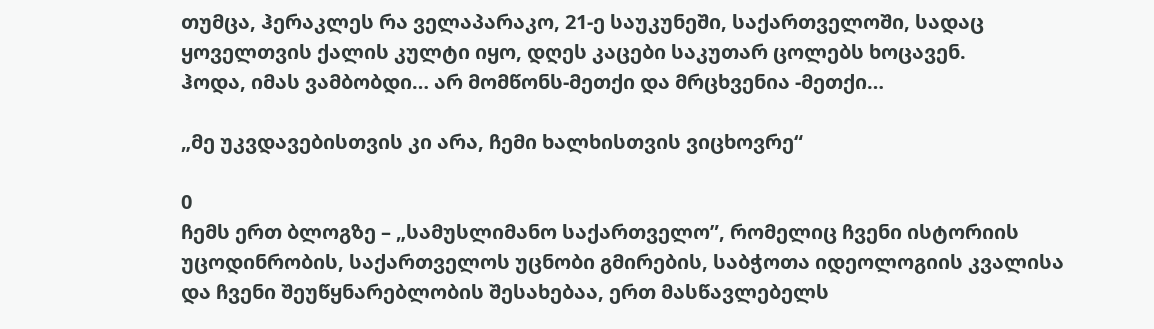თუმცა, ჰერაკლეს რა ველაპარაკო, 21-ე საუკუნეში, საქართველოში, სადაც ყოველთვის ქალის კულტი იყო, დღეს კაცები საკუთარ ცოლებს ხოცავენ.
ჰოდა, იმას ვამბობდი… არ მომწონს-მეთქი და მრცხვენია -მეთქი…

„მე უკვდავებისთვის კი არა, ჩემი ხალხისთვის ვიცხოვრე“

0
ჩემს ერთ ბლოგზე – „სამუსლიმანო საქართველო”, რომელიც ჩვენი ისტორიის უცოდინრობის, საქართველოს უცნობი გმირების, საბჭოთა იდეოლოგიის კვალისა და ჩვენი შეუწყნარებლობის შესახებაა, ერთ მასწავლებელს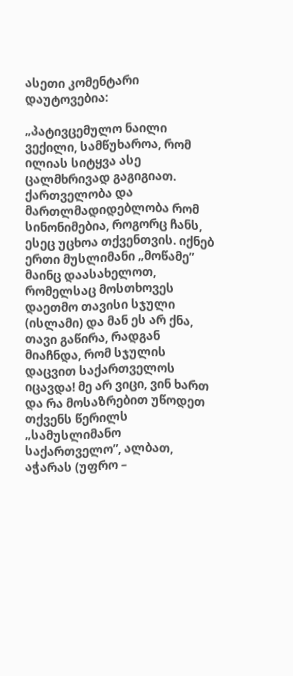ასეთი კომენტარი დაუტოვებია:

„პატივცემულო ნაილი ვექილი, სამწუხაროა, რომ ილიას სიტყვა ასე ცალმხრივად გაგიგიათ. ქართველობა და მართლმადიდებლობა რომ სინონიმებია, როგორც ჩანს, ესეც უცხოა თქვენთვის. იქნებ ერთი მუსლიმანი „მოწამე” მაინც დაასახელოთ, რომელსაც მოსთხოვეს დაეთმო თავისი სჯული (ისლამი) და მან ეს არ ქნა, თავი გაწირა, რადგან მიაჩნდა, რომ სჯულის დაცვით საქართველოს იცავდა! მე არ ვიცი, ვინ ხართ და რა მოსაზრებით უწოდეთ თქვენს წერილს „სამუსლიმანო საქართველო”, ალბათ, აჭარას (უფრო –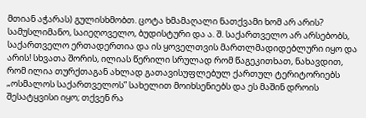მთიან აჭარას) გულისხმობთ. ცოტა ხმამაღალი ნათქვამი ხომ არ არის? სამუსლიმანო, საიეღოველო, ბუდისტური და ა. შ. საქართველო არ არსებობს, საქართველო ერთადერთია და ის ყოველთვის მართლმადიდებლური იყო და არის! სხვათა შორის, ილიას წერილი სრულად რომ წაგეკითხათ, ნახავდით, რომ ილია თურქთაგან ახლად გათავისუფლებულ ქართულ ტერიტორიებს „ოსმალოს საქართველოს” სახელით მოიხსენიებს და ეს მაშინ დროის შესატყვისი იყო; თქვენ რა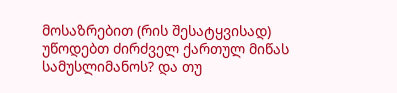მოსაზრებით (რის შესატყვისად) უწოდებთ ძირძველ ქართულ მიწას სამუსლიმანოს? და თუ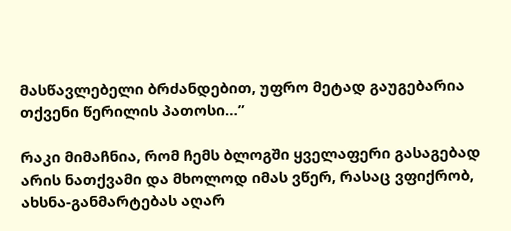მასწავლებელი ბრძანდებით, უფრო მეტად გაუგებარია თქვენი წერილის პათოსი…”

რაკი მიმაჩნია, რომ ჩემს ბლოგში ყველაფერი გასაგებად არის ნათქვამი და მხოლოდ იმას ვწერ, რასაც ვფიქრობ, ახსნა-განმარტებას აღარ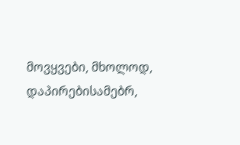მოვყვები, მხოლოდ, დაპირებისამებრ,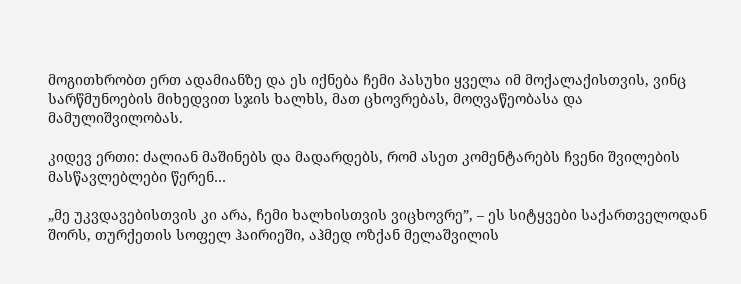მოგითხრობთ ერთ ადამიანზე და ეს იქნება ჩემი პასუხი ყველა იმ მოქალაქისთვის, ვინც სარწმუნოების მიხედვით სჯის ხალხს, მათ ცხოვრებას, მოღვაწეობასა და მამულიშვილობას.

კიდევ ერთი: ძალიან მაშინებს და მადარდებს, რომ ასეთ კომენტარებს ჩვენი შვილების მასწავლებლები წერენ…

„მე უკვდავებისთვის კი არა, ჩემი ხალხისთვის ვიცხოვრე”, – ეს სიტყვები საქართველოდან შორს, თურქეთის სოფელ ჰაირიეში, აჰმედ ოზქან მელაშვილის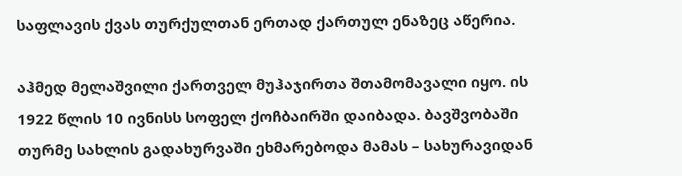საფლავის ქვას თურქულთან ერთად ქართულ ენაზეც აწერია.

აჰმედ მელაშვილი ქართველ მუჰაჯირთა შთამომავალი იყო. ის 1922 წლის 10 ივნისს სოფელ ქოჩბაირში დაიბადა. ბავშვობაში თურმე სახლის გადახურვაში ეხმარებოდა მამას – სახურავიდან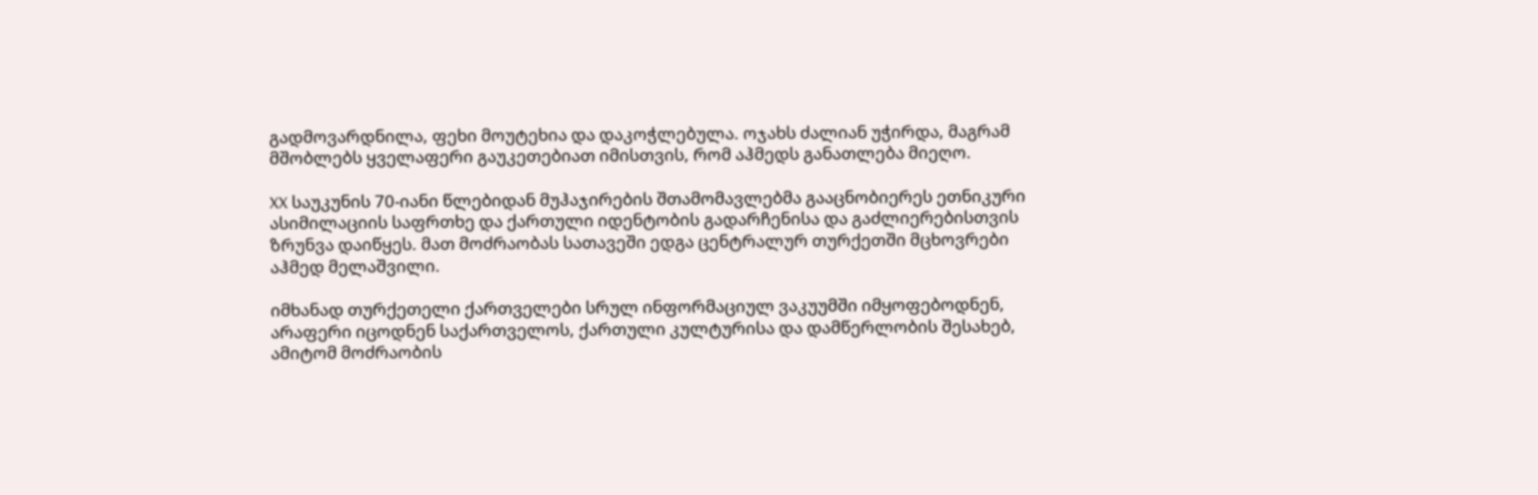გადმოვარდნილა, ფეხი მოუტეხია და დაკოჭლებულა. ოჯახს ძალიან უჭირდა, მაგრამ მშობლებს ყველაფერი გაუკეთებიათ იმისთვის, რომ აჰმედს განათლება მიეღო.

XX საუკუნის 70-იანი წლებიდან მუჰაჯირების შთამომავლებმა გააცნობიერეს ეთნიკური ასიმილაციის საფრთხე და ქართული იდენტობის გადარჩენისა და გაძლიერებისთვის ზრუნვა დაიწყეს. მათ მოძრაობას სათავეში ედგა ცენტრალურ თურქეთში მცხოვრები აჰმედ მელაშვილი.

იმხანად თურქეთელი ქართველები სრულ ინფორმაციულ ვაკუუმში იმყოფებოდნენ, არაფერი იცოდნენ საქართველოს, ქართული კულტურისა და დამწერლობის შესახებ, ამიტომ მოძრაობის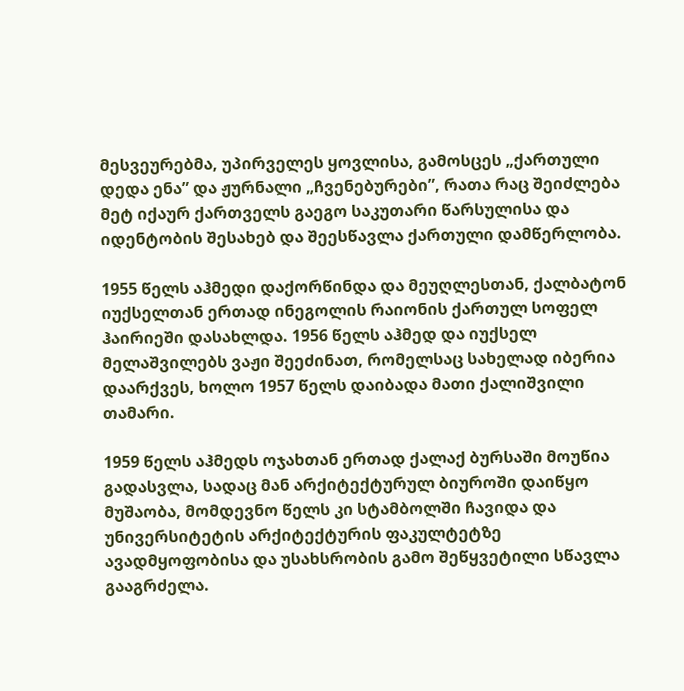მესვეურებმა, უპირველეს ყოვლისა, გამოსცეს „ქართული დედა ენა” და ჟურნალი „ჩვენებურები”, რათა რაც შეიძლება მეტ იქაურ ქართველს გაეგო საკუთარი წარსულისა და იდენტობის შესახებ და შეესწავლა ქართული დამწერლობა.

1955 წელს აჰმედი დაქორწინდა და მეუღლესთან, ქალბატონ იუქსელთან ერთად ინეგოლის რაიონის ქართულ სოფელ ჰაირიეში დასახლდა. 1956 წელს აჰმედ და იუქსელ მელაშვილებს ვაჟი შეეძინათ, რომელსაც სახელად იბერია დაარქვეს, ხოლო 1957 წელს დაიბადა მათი ქალიშვილი თამარი.

1959 წელს აჰმედს ოჯახთან ერთად ქალაქ ბურსაში მოუწია გადასვლა, სადაც მან არქიტექტურულ ბიუროში დაიწყო მუშაობა, მომდევნო წელს კი სტამბოლში ჩავიდა და უნივერსიტეტის არქიტექტურის ფაკულტეტზე ავადმყოფობისა და უსახსრობის გამო შეწყვეტილი სწავლა გააგრძელა.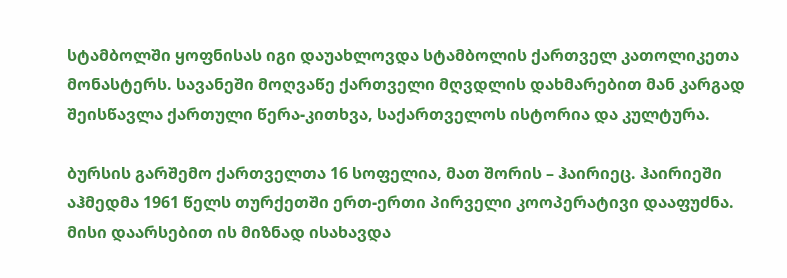სტამბოლში ყოფნისას იგი დაუახლოვდა სტამბოლის ქართველ კათოლიკეთა მონასტერს. სავანეში მოღვაწე ქართველი მღვდლის დახმარებით მან კარგად შეისწავლა ქართული წერა-კითხვა, საქართველოს ისტორია და კულტურა.

ბურსის გარშემო ქართველთა 16 სოფელია, მათ შორის – ჰაირიეც. ჰაირიეში აჰმედმა 1961 წელს თურქეთში ერთ-ერთი პირველი კოოპერატივი დააფუძნა. მისი დაარსებით ის მიზნად ისახავდა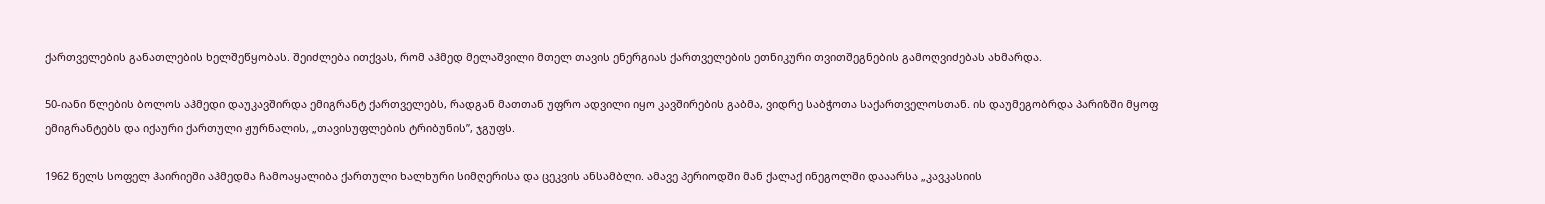ქართველების განათლების ხელშეწყობას. შეიძლება ითქვას, რომ აჰმედ მელაშვილი მთელ თავის ენერგიას ქართველების ეთნიკური თვითშეგნების გამოღვიძებას ახმარდა.

50-იანი წლების ბოლოს აჰმედი დაუკავშირდა ემიგრანტ ქართველებს, რადგან მათთან უფრო ადვილი იყო კავშირების გაბმა, ვიდრე საბჭოთა საქართველოსთან. ის დაუმეგობრდა პარიზში მყოფ ემიგრანტებს და იქაური ქართული ჟურნალის, „თავისუფლების ტრიბუნის”, ჯგუფს.

1962 წელს სოფელ ჰაირიეში აჰმედმა ჩამოაყალიბა ქართული ხალხური სიმღერისა და ცეკვის ანსამბლი. ამავე პერიოდში მან ქალაქ ინეგოლში დააარსა „კავკასიის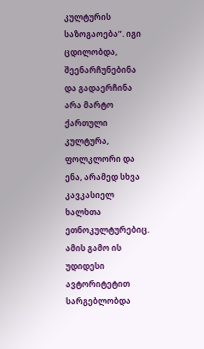კულტურის საზოგაოება”. იგი ცდილობდა, შეენარჩუნებინა და გადაერჩინა არა მარტო ქართული კულტურა, ფოლკლორი და ენა, არამედ სხვა კავკასიელ ხალხთა ეთნოკულტურებიც. ამის გამო ის უდიდესი ავტორიტეტით სარგებლობდა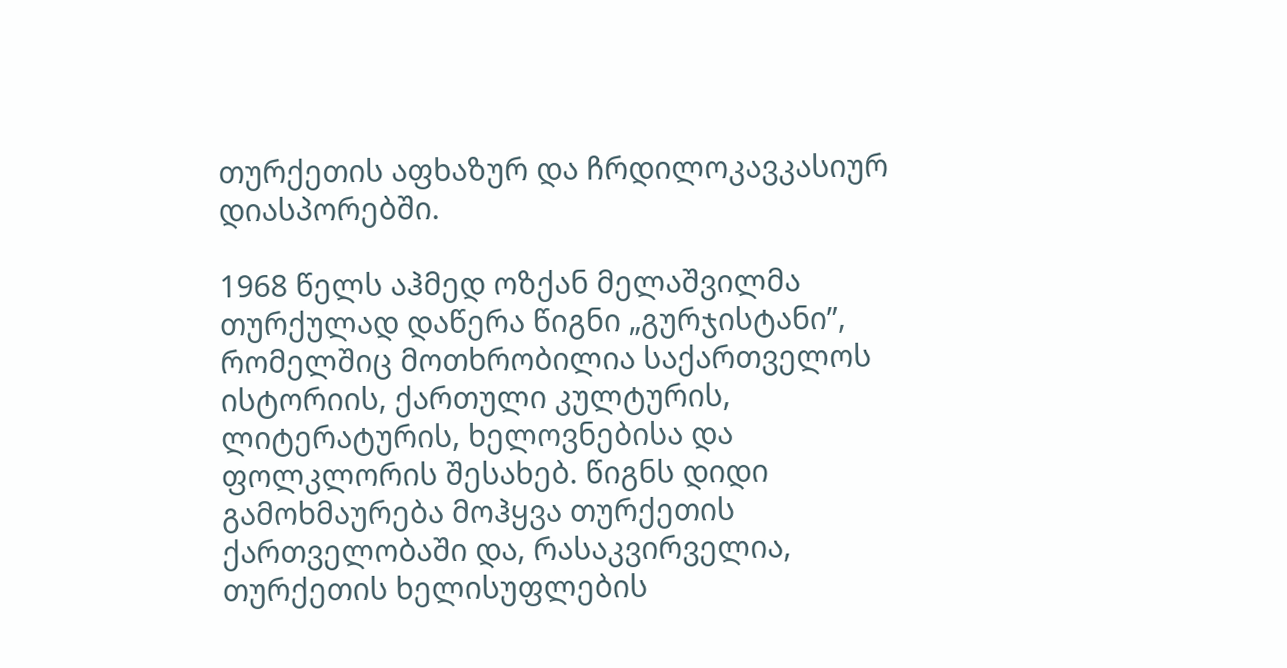თურქეთის აფხაზურ და ჩრდილოკავკასიურ დიასპორებში.

1968 წელს აჰმედ ოზქან მელაშვილმა თურქულად დაწერა წიგნი „გურჯისტანი”, რომელშიც მოთხრობილია საქართველოს ისტორიის, ქართული კულტურის, ლიტერატურის, ხელოვნებისა და ფოლკლორის შესახებ. წიგნს დიდი გამოხმაურება მოჰყვა თურქეთის ქართველობაში და, რასაკვირველია, თურქეთის ხელისუფლების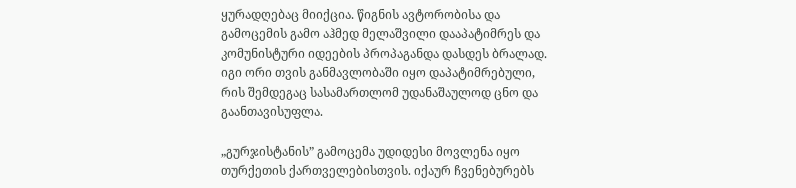ყურადღებაც მიიქცია. წიგნის ავტორობისა და გამოცემის გამო აჰმედ მელაშვილი დააპატიმრეს და კომუნისტური იდეების პროპაგანდა დასდეს ბრალად. იგი ორი თვის განმავლობაში იყო დაპატიმრებული, რის შემდეგაც სასამართლომ უდანაშაულოდ ცნო და გაანთავისუფლა.

„გურჯისტანის” გამოცემა უდიდესი მოვლენა იყო თურქეთის ქართველებისთვის. იქაურ ჩვენებურებს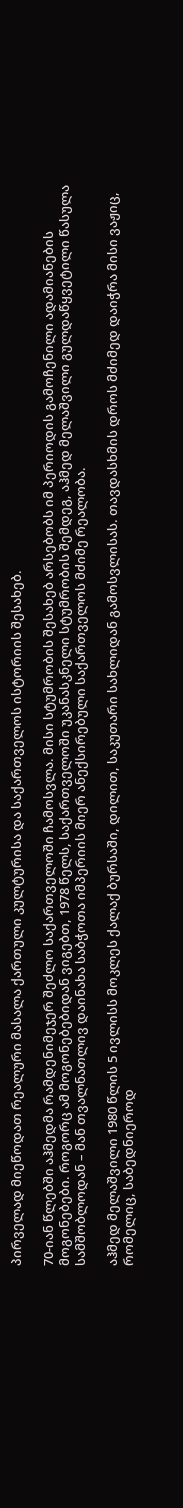პირველად მიეწოდათ რეალური მასალა ქართული კულტურისა და საქართველოს ისტორიის შესახებ.

70-იან წლებში აჰმედმა რამდენიმეჯერ შეძლო საქართველოში ჩამოსვლა. მისი სტუმრობის შესახებ არსებობს იმ პერიოდის გამოჩენილი ადამიანების მოგონებები. როგორც ამ მოგონებებიდან ვიგებთ, 1978 წელს, საქართველოში უკანასკნელი სტუმრობის შემდეგ, აჰმედ მელაშვილი გულდაწყვეტილი წასულა სამშობლოდან – მან თვალნათლივ დაინახა საბჭოთა იმპერიის მიერ ანექსირებული საქართველოს მძიმე რეალობა.

აჰმედ მელაშვილი 1980 წლის 5 ივლისს მოკლეს ქალაქ ბურსაში, დილით, საკუთარი სახლიდან გამოსვლისას. თავდასხმის დროს მძიმედ დაიჭრა მისი ვაჟიც, რომელიც, საბედნიეროდ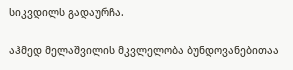სიკვდილს გადაურჩა.

აჰმედ მელაშვილის მკვლელობა ბუნდოვანებითაა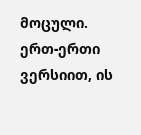მოცული. ერთ-ერთი ვერსიით, ის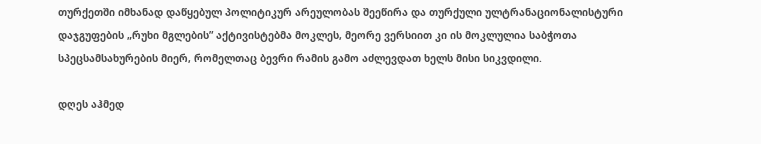თურქეთში იმხანად დაწყებულ პოლიტიკურ არეულობას შეეწირა და თურქული ულტრანაციონალისტური დაჯგუფების „რუხი მგლების” აქტივისტებმა მოკლეს, მეორე ვერსიით კი ის მოკლულია საბჭოთა სპეცსამსახურების მიერ, რომელთაც ბევრი რამის გამო აძლევდათ ხელს მისი სიკვდილი.

დღეს აჰმედ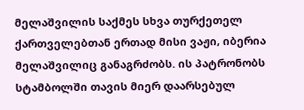მელაშვილის საქმეს სხვა თურქეთელ ქართველებთან ერთად მისი ვაჟი, იბერია მელაშვილიც განაგრძობს. ის პატრონობს სტამბოლში თავის მიერ დაარსებულ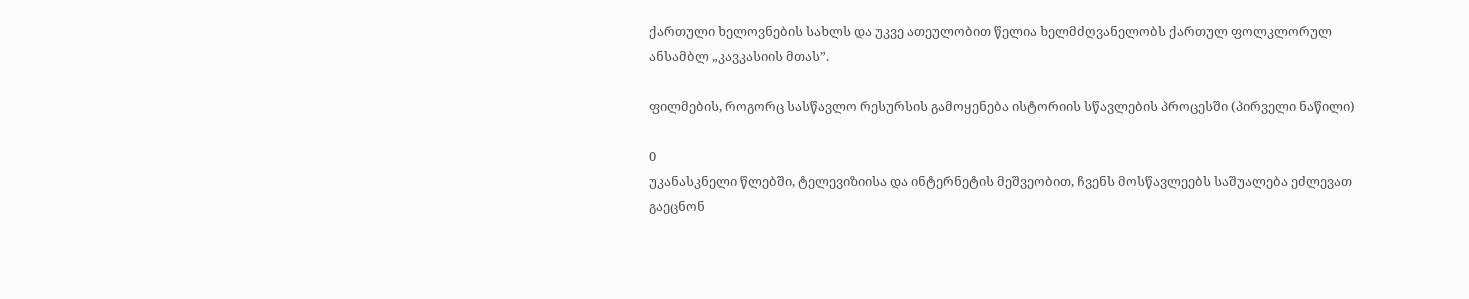ქართული ხელოვნების სახლს და უკვე ათეულობით წელია ხელმძღვანელობს ქართულ ფოლკლორულ ანსამბლ „კავკასიის მთას”.

ფილმების, როგორც სასწავლო რესურსის გამოყენება ისტორიის სწავლების პროცესში (პირველი ნაწილი)

0
უკანასკნელი წლებში, ტელევიზიისა და ინტერნეტის მეშვეობით, ჩვენს მოსწავლეებს საშუალება ეძლევათ გაეცნონ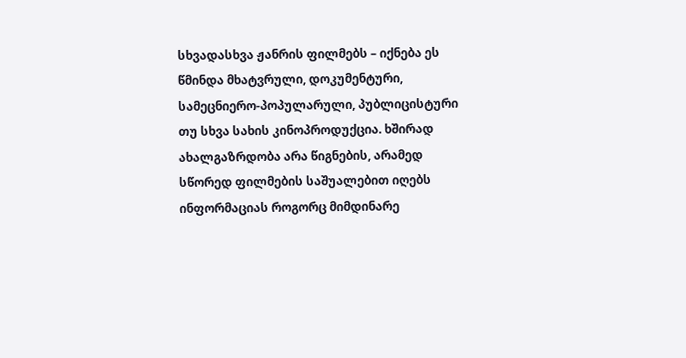სხვადასხვა ჟანრის ფილმებს – იქნება ეს წმინდა მხატვრული, დოკუმენტური, სამეცნიერო-პოპულარული, პუბლიცისტური თუ სხვა სახის კინოპროდუქცია. ხშირად ახალგაზრდობა არა წიგნების, არამედ სწორედ ფილმების საშუალებით იღებს ინფორმაციას როგორც მიმდინარე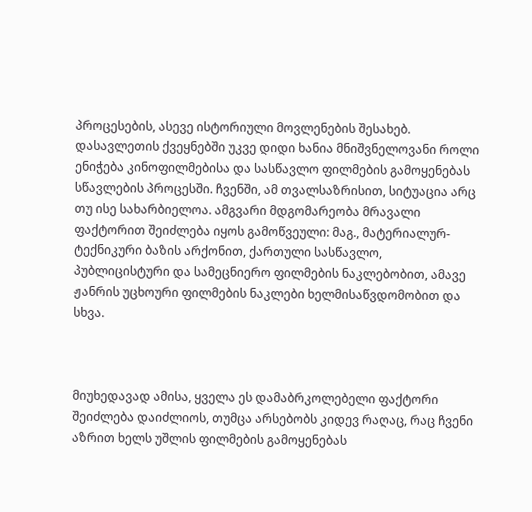პროცესების, ასევე ისტორიული მოვლენების შესახებ. დასავლეთის ქვეყნებში უკვე დიდი ხანია მნიშვნელოვანი როლი ენიჭება კინოფილმებისა და სასწავლო ფილმების გამოყენებას სწავლების პროცესში. ჩვენში, ამ თვალსაზრისით, სიტუაცია არც თუ ისე სახარბიელოა. ამგვარი მდგომარეობა მრავალი ფაქტორით შეიძლება იყოს გამოწვეული: მაგ., მატერიალურ-ტექნიკური ბაზის არქონით, ქართული სასწავლო, პუბლიცისტური და სამეცნიერო ფილმების ნაკლებობით, ამავე ჟანრის უცხოური ფილმების ნაკლები ხელმისაწვდომობით და სხვა.



მიუხედავად ამისა, ყველა ეს დამაბრკოლებელი ფაქტორი შეიძლება დაიძლიოს, თუმცა არსებობს კიდევ რაღაც, რაც ჩვენი აზრით ხელს უშლის ფილმების გამოყენებას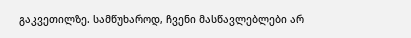გაკვეთილზე. სამწუხაროდ, ჩვენი მასწავლებლები არ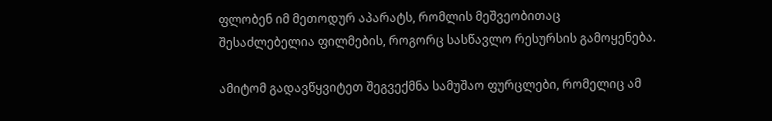ფლობენ იმ მეთოდურ აპარატს, რომლის მეშვეობითაც შესაძლებელია ფილმების, როგორც სასწავლო რესურსის გამოყენება.

ამიტომ გადავწყვიტეთ შეგვექმნა სამუშაო ფურცლები, რომელიც ამ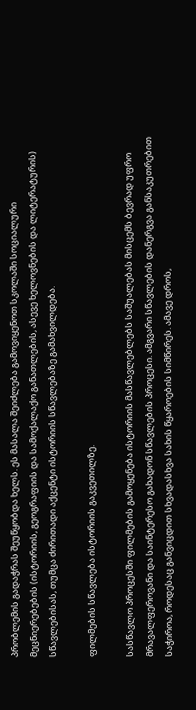პრობლემის გადაჭრას შეუწყობდა ხელს. ეს მასალა შეიძლება გამოვიყენოთ სკოლაში სოციალური მეცნიერებების (ისტორიის, გეოგრაფიის და სამოქალაქო განათლების, ასევე ხელოვნების და ლიტერატურის) სწავლებისას, თუმცა ძირითადი აქცენტი ისტორიის სწავლებაზე გამახვილდება.

ფილმების სწავლება ისტორიის გაკვეთილზე.

სასწავლო პროცესში ფილმების გამოყენება ისტორიის მასწავლებლებს საშუალებას მისცემს ბევრად უფრო მრავალფეროვანი და საინტერესო გახადონ სწავლების პროცესი. ამგვარი სწავლების დანერგვა განსაკუთრებით საჭიროა, როდესაც განვიცდით სხვადასხვა სახის წყაროების სიმწირეს. ამავე დროს,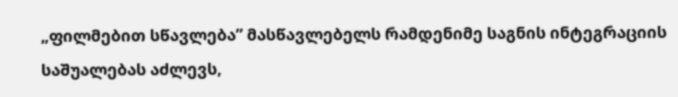„ფილმებით სწავლება” მასწავლებელს რამდენიმე საგნის ინტეგრაციის საშუალებას აძლევს,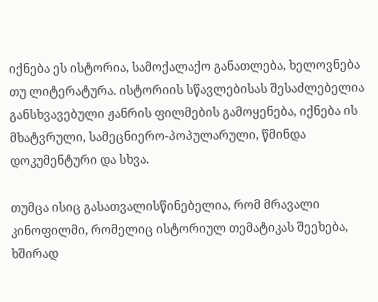იქნება ეს ისტორია, სამოქალაქო განათლება, ხელოვნება თუ ლიტერატურა. ისტორიის სწავლებისას შესაძლებელია განსხვავებული ჟანრის ფილმების გამოყენება, იქნება ის მხატვრული, სამეცნიერო-პოპულარული, წმინდა დოკუმენტური და სხვა.

თუმცა ისიც გასათვალისწინებელია, რომ მრავალი კინოფილმი, რომელიც ისტორიულ თემატიკას შეეხება, ხშირად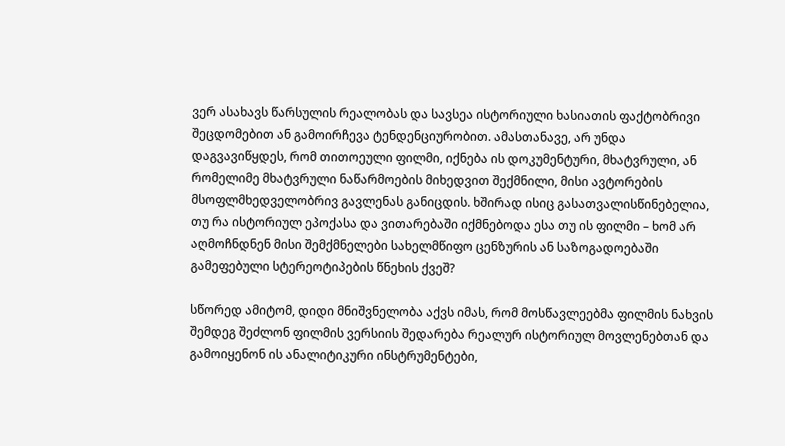ვერ ასახავს წარსულის რეალობას და სავსეა ისტორიული ხასიათის ფაქტობრივი შეცდომებით ან გამოირჩევა ტენდენციურობით. ამასთანავე, არ უნდა დაგვავიწყდეს, რომ თითოეული ფილმი, იქნება ის დოკუმენტური, მხატვრული, ან რომელიმე მხატვრული ნაწარმოების მიხედვით შექმნილი, მისი ავტორების მსოფლმხედველობრივ გავლენას განიცდის. ხშირად ისიც გასათვალისწინებელია, თუ რა ისტორიულ ეპოქასა და ვითარებაში იქმნებოდა ესა თუ ის ფილმი – ხომ არ აღმოჩნდნენ მისი შემქმნელები სახელმწიფო ცენზურის ან საზოგადოებაში გამეფებული სტერეოტიპების წნეხის ქვეშ?

სწორედ ამიტომ, დიდი მნიშვნელობა აქვს იმას, რომ მოსწავლეებმა ფილმის ნახვის შემდეგ შეძლონ ფილმის ვერსიის შედარება რეალურ ისტორიულ მოვლენებთან და გამოიყენონ ის ანალიტიკური ინსტრუმენტები,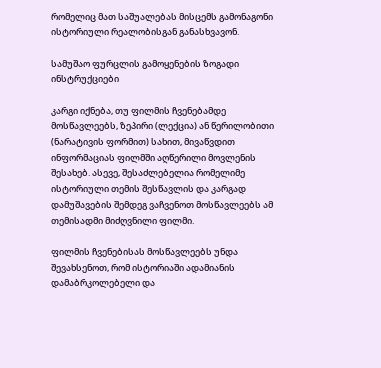რომელიც მათ საშუალებას მისცემს გამონაგონი ისტორიული რეალობისგან განასხვავონ.

სამუშაო ფურცლის გამოყენების ზოგადი ინსტრუქციები

კარგი იქნება, თუ ფილმის ჩვენებამდე მოსწავლეებს, ზეპირი (ლექცია) ან წერილობითი (ნარატივის ფორმით) სახით, მივაწვდით ინფორმაციას ფილმში აღწერილი მოვლენის შესახებ. ასევე, შესაძლებელია რომელიმე ისტორიული თემის შესწავლის და კარგად დამუშავების შემდეგ ვაჩვენოთ მოსწავლეებს ამ თემისადმი მიძღვნილი ფილმი.

ფილმის ჩვენებისას მოსწავლეებს უნდა შევახსენოთ, რომ ისტორიაში ადამიანის დამაბრკოლებელი და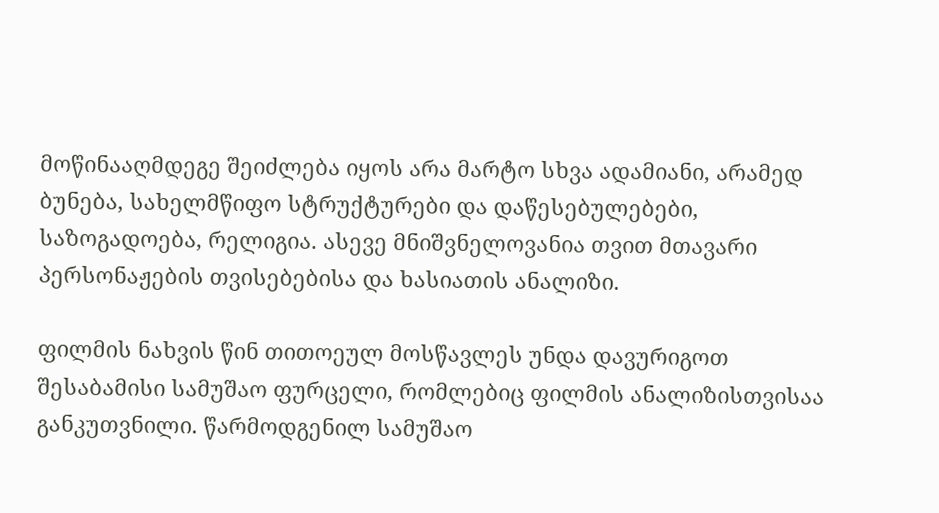მოწინააღმდეგე შეიძლება იყოს არა მარტო სხვა ადამიანი, არამედ ბუნება, სახელმწიფო სტრუქტურები და დაწესებულებები, საზოგადოება, რელიგია. ასევე მნიშვნელოვანია თვით მთავარი პერსონაჟების თვისებებისა და ხასიათის ანალიზი.

ფილმის ნახვის წინ თითოეულ მოსწავლეს უნდა დავურიგოთ შესაბამისი სამუშაო ფურცელი, რომლებიც ფილმის ანალიზისთვისაა განკუთვნილი. წარმოდგენილ სამუშაო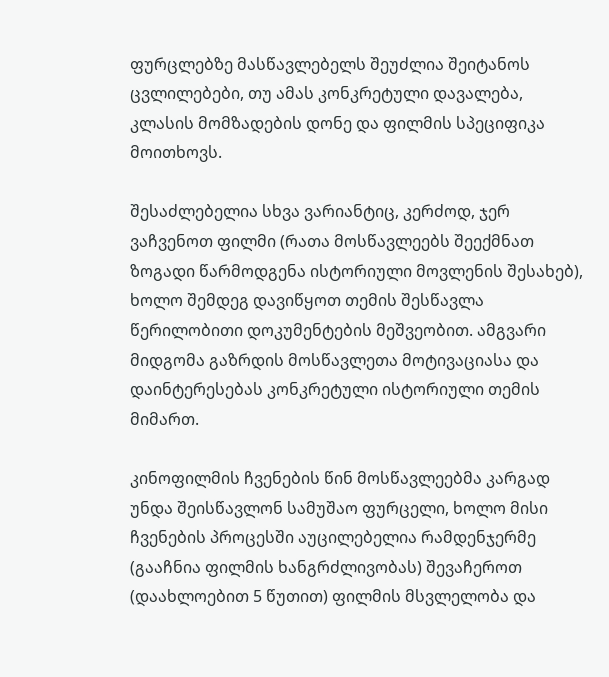ფურცლებზე მასწავლებელს შეუძლია შეიტანოს ცვლილებები, თუ ამას კონკრეტული დავალება, კლასის მომზადების დონე და ფილმის სპეციფიკა მოითხოვს.

შესაძლებელია სხვა ვარიანტიც, კერძოდ, ჯერ ვაჩვენოთ ფილმი (რათა მოსწავლეებს შეექმნათ ზოგადი წარმოდგენა ისტორიული მოვლენის შესახებ), ხოლო შემდეგ დავიწყოთ თემის შესწავლა წერილობითი დოკუმენტების მეშვეობით. ამგვარი მიდგომა გაზრდის მოსწავლეთა მოტივაციასა და დაინტერესებას კონკრეტული ისტორიული თემის მიმართ.

კინოფილმის ჩვენების წინ მოსწავლეებმა კარგად უნდა შეისწავლონ სამუშაო ფურცელი, ხოლო მისი ჩვენების პროცესში აუცილებელია რამდენჯერმე (გააჩნია ფილმის ხანგრძლივობას) შევაჩეროთ (დაახლოებით 5 წუთით) ფილმის მსვლელობა და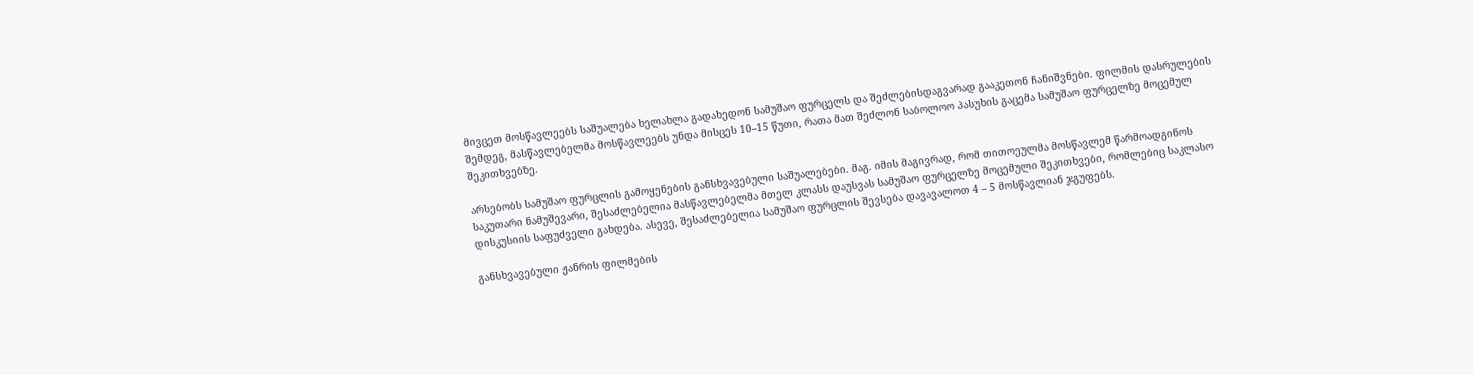მივცეთ მოსწავლეებს საშუალება ხელახლა გადახედონ სამუშაო ფურცელს და შეძლებისდაგვარად გააკეთონ ჩანიშვნები. ფილმის დასრულების შემდეგ, მასწავლებელმა მოსწავლეებს უნდა მისცეს 10–15 წუთი, რათა მათ შეძლონ საბოლოო პასუხის გაცემა სამუშაო ფურცელზე მოცემულ შეკითხვებზე.

არსებობს სამუშაო ფურცლის გამოყენების განსხვავებული საშუალებები. მაგ. იმის მაგივრად, რომ თითოეულმა მოსწავლემ წარმოადგინოს საკუთარი ნამუშევარი, შესაძლებელია მასწავლებელმა მთელ კლასს დაუსვას სამუშაო ფურცელზე მოცემული შეკითხვები, რომლებიც საკლასო დისკუსიის საფუძველი გახდება. ასევე, შესაძლებელია სამუშაო ფურცლის შევსება დავავალოთ 4 – 5 მოსწავლიან ჯგუფებს.

განსხვავებული ჟანრის ფილმების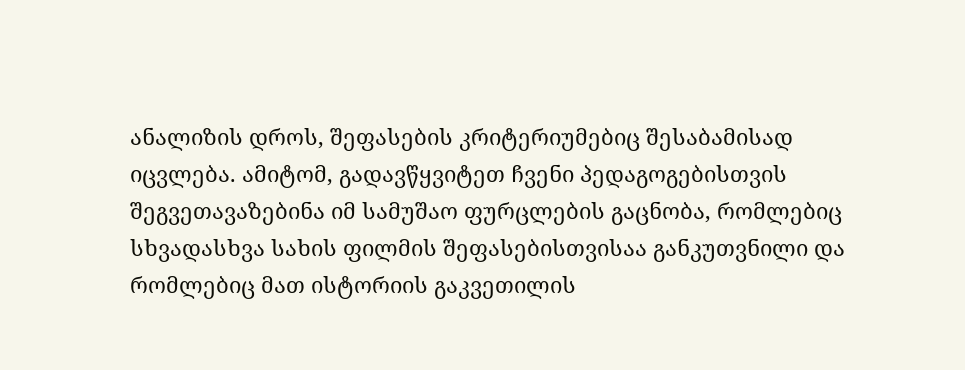ანალიზის დროს, შეფასების კრიტერიუმებიც შესაბამისად იცვლება. ამიტომ, გადავწყვიტეთ ჩვენი პედაგოგებისთვის შეგვეთავაზებინა იმ სამუშაო ფურცლების გაცნობა, რომლებიც სხვადასხვა სახის ფილმის შეფასებისთვისაა განკუთვნილი და რომლებიც მათ ისტორიის გაკვეთილის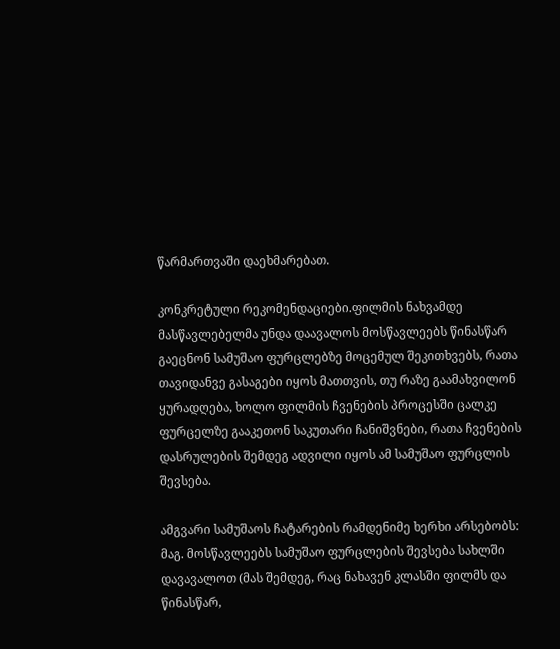წარმართვაში დაეხმარებათ.

კონკრეტული რეკომენდაციები.ფილმის ნახვამდე მასწავლებელმა უნდა დაავალოს მოსწავლეებს წინასწარ გაეცნონ სამუშაო ფურცლებზე მოცემულ შეკითხვებს, რათა თავიდანვე გასაგები იყოს მათთვის, თუ რაზე გაამახვილონ ყურადღება, ხოლო ფილმის ჩვენების პროცესში ცალკე ფურცელზე გააკეთონ საკუთარი ჩანიშვნები, რათა ჩვენების დასრულების შემდეგ ადვილი იყოს ამ სამუშაო ფურცლის შევსება.

ამგვარი სამუშაოს ჩატარების რამდენიმე ხერხი არსებობს: მაგ. მოსწავლეებს სამუშაო ფურცლების შევსება სახლში დავავალოთ (მას შემდეგ, რაც ნახავენ კლასში ფილმს და წინასწარ,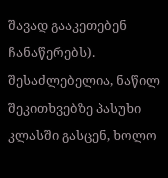შავად გააკეთებენ ჩანაწერებს). შესაძლებელია, ნაწილ შეკითხვებზე პასუხი კლასში გასცენ, ხოლო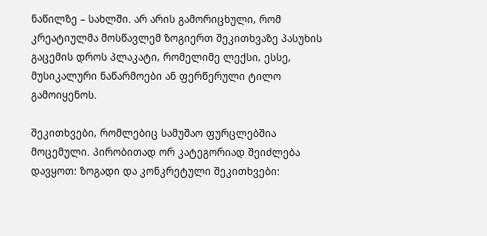ნაწილზე – სახლში. არ არის გამორიცხული, რომ კრეატიულმა მოსწავლემ ზოგიერთ შეკითხვაზე პასუხის გაცემის დროს პლაკატი, რომელიმე ლექსი, ესსე, მუსიკალური ნაწარმოები ან ფერწერული ტილო გამოიყენოს.

შეკითხვები, რომლებიც სამუშაო ფურცლებშია მოცემული. პირობითად ორ კატეგორიად შეიძლება დავყოთ: ზოგადი და კონკრეტული შეკითხვები: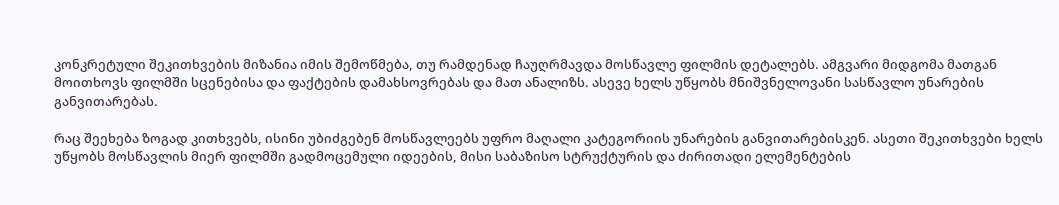კონკრეტული შეკითხვების მიზანია იმის შემოწმება, თუ რამდენად ჩაუღრმავდა მოსწავლე ფილმის დეტალებს. ამგვარი მიდგომა მათგან მოითხოვს ფილმში სცენებისა და ფაქტების დამახსოვრებას და მათ ანალიზს. ასევე ხელს უწყობს მნიშვნელოვანი სასწავლო უნარების განვითარებას.

რაც შეეხება ზოგად კითხვებს, ისინი უბიძგებენ მოსწავლეებს უფრო მაღალი კატეგორიის უნარების განვითარებისკენ. ასეთი შეკითხვები ხელს უწყობს მოსწავლის მიერ ფილმში გადმოცემული იდეების, მისი საბაზისო სტრუქტურის და ძირითადი ელემენტების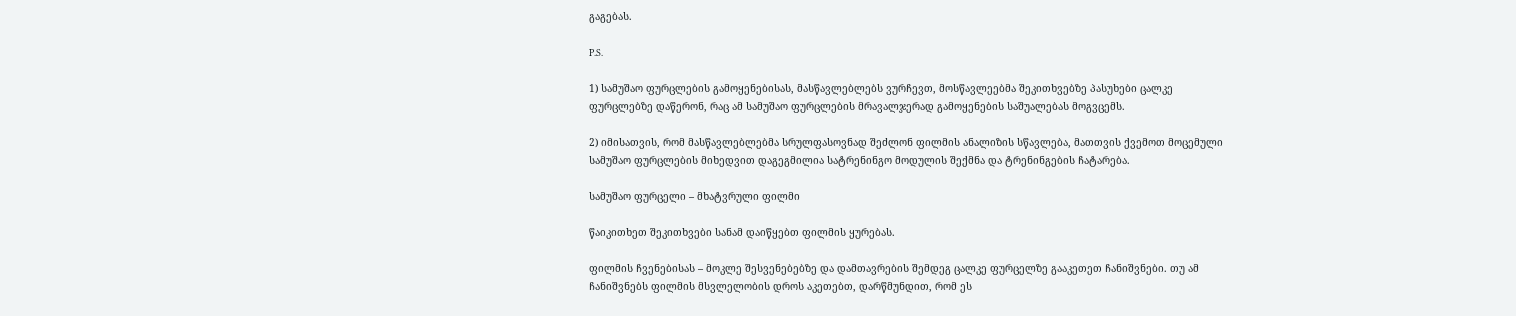გაგებას.

P.S.

1) სამუშაო ფურცლების გამოყენებისას, მასწავლებლებს ვურჩევთ, მოსწავლეებმა შეკითხვებზე პასუხები ცალკე ფურცლებზე დაწერონ, რაც ამ სამუშაო ფურცლების მრავალჯერად გამოყენების საშუალებას მოგვცემს.

2) იმისათვის, რომ მასწავლებლებმა სრულფასოვნად შეძლონ ფილმის ანალიზის სწავლება, მათთვის ქვემოთ მოცემული სამუშაო ფურცლების მიხედვით დაგეგმილია სატრენინგო მოდულის შექმნა და ტრენინგების ჩატარება.

სამუშაო ფურცელი – მხატვრული ფილმი

წაიკითხეთ შეკითხვები სანამ დაიწყებთ ფილმის ყურებას.

ფილმის ჩვენებისას – მოკლე შესვენებებზე და დამთავრების შემდეგ ცალკე ფურცელზე გააკეთეთ ჩანიშვნები. თუ ამ ჩანიშვნებს ფილმის მსვლელობის დროს აკეთებთ, დარწმუნდით, რომ ეს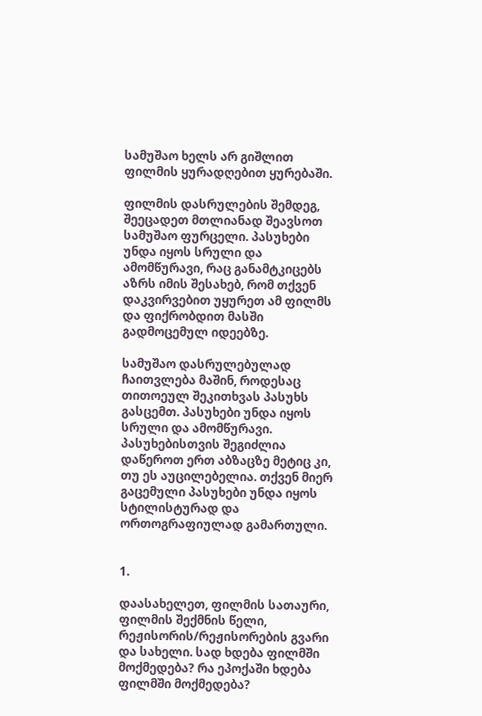სამუშაო ხელს არ გიშლით ფილმის ყურადღებით ყურებაში.

ფილმის დასრულების შემდეგ, შეეცადეთ მთლიანად შეავსოთ სამუშაო ფურცელი. პასუხები უნდა იყოს სრული და ამომწურავი, რაც განამტკიცებს აზრს იმის შესახებ, რომ თქვენ დაკვირვებით უყურეთ ამ ფილმს და ფიქრობდით მასში გადმოცემულ იდეებზე.

სამუშაო დასრულებულად ჩაითვლება მაშინ, როდესაც თითოეულ შეკითხვას პასუხს გასცემთ. პასუხები უნდა იყოს სრული და ამომწურავი. პასუხებისთვის შეგიძლია დაწეროთ ერთ აბზაცზე მეტიც კი, თუ ეს აუცილებელია. თქვენ მიერ გაცემული პასუხები უნდა იყოს სტილისტურად და ორთოგრაფიულად გამართული.


1.

დაასახელეთ, ფილმის სათაური, ფილმის შექმნის წელი, რეჟისორის/რეჟისორების გვარი და სახელი. სად ხდება ფილმში მოქმედება? რა ეპოქაში ხდება ფილმში მოქმედება?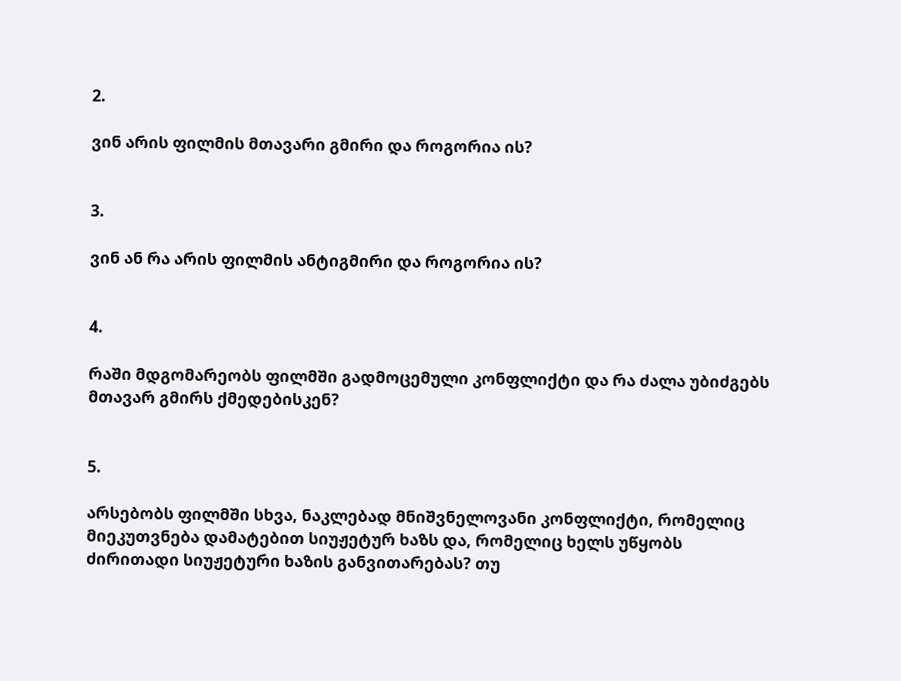2.

ვინ არის ფილმის მთავარი გმირი და როგორია ის?


3.

ვინ ან რა არის ფილმის ანტიგმირი და როგორია ის?


4.

რაში მდგომარეობს ფილმში გადმოცემული კონფლიქტი და რა ძალა უბიძგებს მთავარ გმირს ქმედებისკენ?


5.

არსებობს ფილმში სხვა, ნაკლებად მნიშვნელოვანი კონფლიქტი, რომელიც მიეკუთვნება დამატებით სიუჟეტურ ხაზს და, რომელიც ხელს უწყობს ძირითადი სიუჟეტური ხაზის განვითარებას? თუ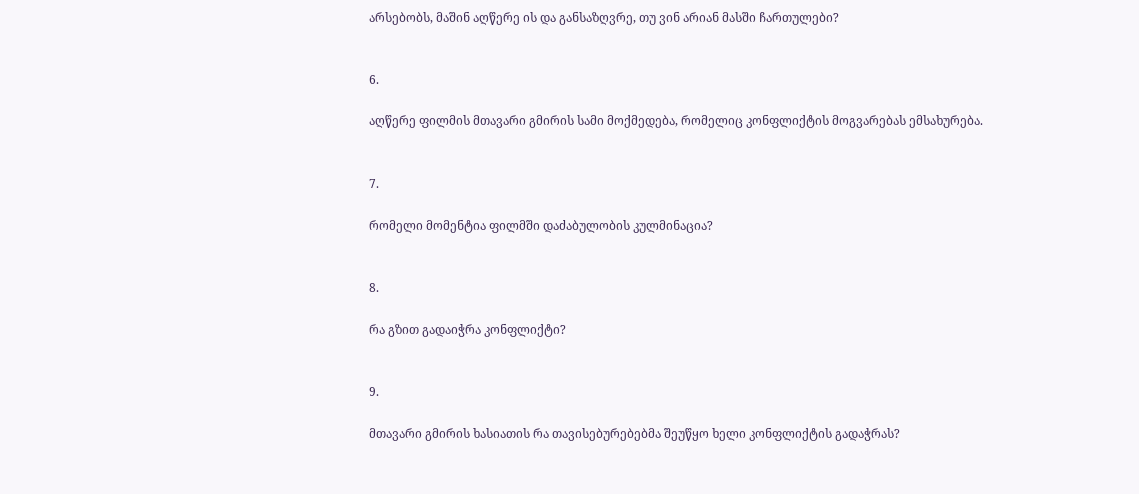არსებობს, მაშინ აღწერე ის და განსაზღვრე, თუ ვინ არიან მასში ჩართულები?


6.

აღწერე ფილმის მთავარი გმირის სამი მოქმედება, რომელიც კონფლიქტის მოგვარებას ემსახურება.


7.

რომელი მომენტია ფილმში დაძაბულობის კულმინაცია?


8.

რა გზით გადაიჭრა კონფლიქტი?


9.

მთავარი გმირის ხასიათის რა თავისებურებებმა შეუწყო ხელი კონფლიქტის გადაჭრას?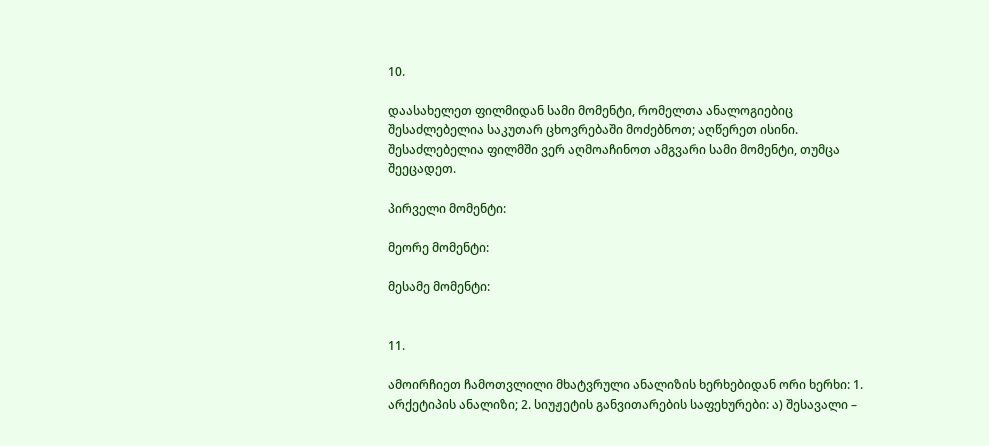10.

დაასახელეთ ფილმიდან სამი მომენტი, რომელთა ანალოგიებიც შესაძლებელია საკუთარ ცხოვრებაში მოძებნოთ; აღწერეთ ისინი. შესაძლებელია ფილმში ვერ აღმოაჩინოთ ამგვარი სამი მომენტი, თუმცა შეეცადეთ.

პირველი მომენტი:

მეორე მომენტი:

მესამე მომენტი:


11.

ამოირჩიეთ ჩამოთვლილი მხატვრული ანალიზის ხერხებიდან ორი ხერხი: 1. არქეტიპის ანალიზი; 2. სიუჟეტის განვითარების საფეხურები: ა) შესავალი –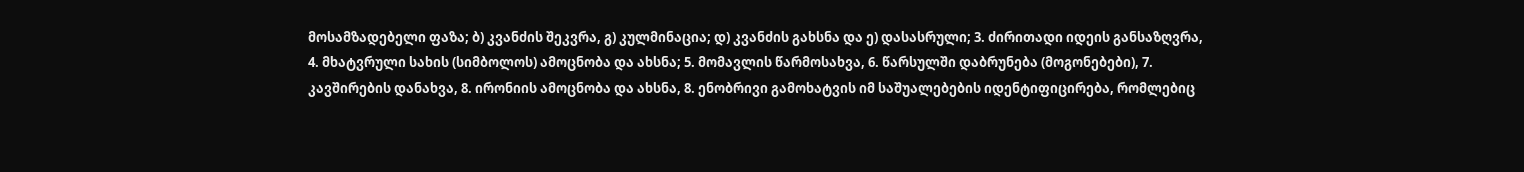მოსამზადებელი ფაზა; ბ) კვანძის შეკვრა, გ) კულმინაცია; დ) კვანძის გახსნა და ე) დასასრული; 3. ძირითადი იდეის განსაზღვრა, 4. მხატვრული სახის (სიმბოლოს) ამოცნობა და ახსნა; 5. მომავლის წარმოსახვა, 6. წარსულში დაბრუნება (მოგონებები), 7. კავშირების დანახვა, 8. ირონიის ამოცნობა და ახსნა, 8. ენობრივი გამოხატვის იმ საშუალებების იდენტიფიცირება, რომლებიც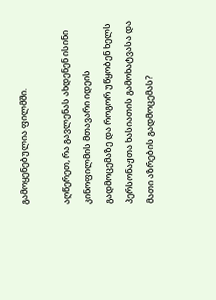გამოყენებულია ფილმში.

აღწერეთ, რა გავლენას ახდენენ ისინი კინოფილმის მთავარი იდეის გადმოცემაზე და როგორ უწყობენ ხელს პერსონაჟთა ხასიათის გამოხატვასა და მათი აზრების გადმოცემას?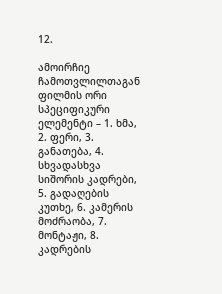12.

ამოირჩიე ჩამოთვლილთაგან ფილმის ორი სპეციფიკური ელემენტი – 1. ხმა, 2. ფერი, 3. განათება, 4. სხვადასხვა სიშორის კადრები, 5. გადაღების კუთხე, 6. კამერის მოძრაობა, 7. მონტაჟი, 8. კადრების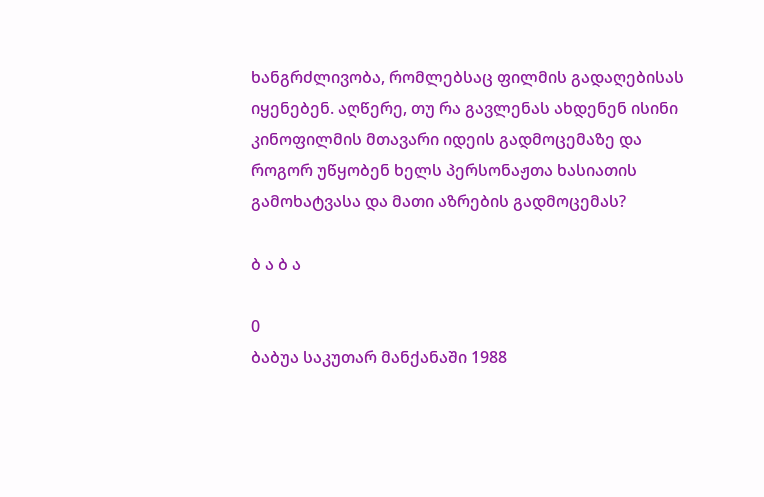ხანგრძლივობა, რომლებსაც ფილმის გადაღებისას იყენებენ. აღწერე, თუ რა გავლენას ახდენენ ისინი კინოფილმის მთავარი იდეის გადმოცემაზე და როგორ უწყობენ ხელს პერსონაჟთა ხასიათის გამოხატვასა და მათი აზრების გადმოცემას?

ბ ა ბ ა

0
ბაბუა საკუთარ მანქანაში 1988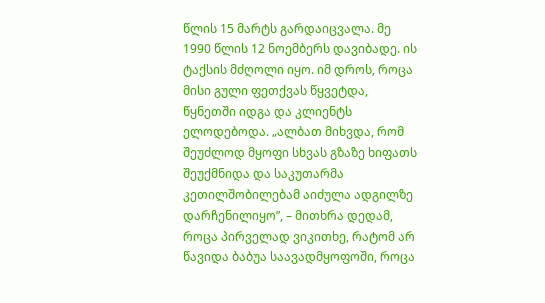წლის 15 მარტს გარდაიცვალა. მე 1990 წლის 12 ნოემბერს დავიბადე. ის ტაქსის მძღოლი იყო. იმ დროს, როცა მისი გული ფეთქვას წყვეტდა, წყნეთში იდგა და კლიენტს ელოდებოდა. „ალბათ მიხვდა, რომ შეუძლოდ მყოფი სხვას გზაზე ხიფათს შეუქმნიდა და საკუთარმა კეთილშობილებამ აიძულა ადგილზე დარჩენილიყო”, – მითხრა დედამ, როცა პირველად ვიკითხე, რატომ არ წავიდა ბაბუა საავადმყოფოში, როცა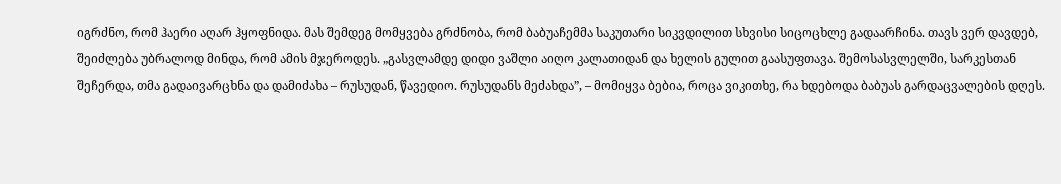იგრძნო, რომ ჰაერი აღარ ჰყოფნიდა. მას შემდეგ მომყვება გრძნობა, რომ ბაბუაჩემმა საკუთარი სიკვდილით სხვისი სიცოცხლე გადაარჩინა. თავს ვერ დავდებ, შეიძლება უბრალოდ მინდა, რომ ამის მჯეროდეს. „გასვლამდე დიდი ვაშლი აიღო კალათიდან და ხელის გულით გაასუფთავა. შემოსასვლელში, სარკესთან შეჩერდა, თმა გადაივარცხნა და დამიძახა – რუსუდან, წავედიო. რუსუდანს მეძახდა”, – მომიყვა ბებია, როცა ვიკითხე, რა ხდებოდა ბაბუას გარდაცვალების დღეს.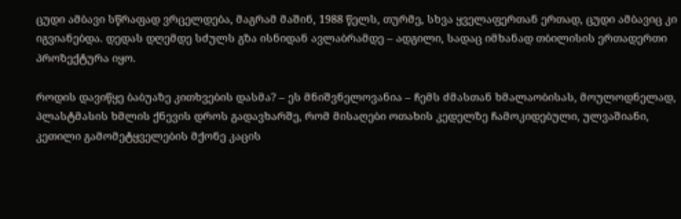ცუდი ამბავი სწრაფად ვრცელდება, მაგრამ მაშინ, 1988 წელს, თურმე, სხვა ყველაფერთან ერთად, ცუდი ამბავიც კი იგვიანებდა. დედას დღემდე სძულს გზა ისნიდან ავლაბრამდე – ადგილი, სადაც იმხანად თბილისის ერთადერთი პროზექტურა იყო.

როდის დავიწყე ბაბუაზე კითხვების დასმა? – ეს მნიშვნელოვანია – ჩემს ძმასთან ხმალაობისას, მოულოდნელად, პლასტმასის ხმლის ქნევის დროს გადავხარშე, რომ მისაღები ოთახის კედელზე ჩამოკიდებული, ულვაშიანი, კეთილი გამომეტყველების მქონე კაცის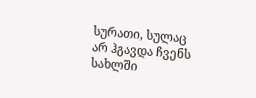სურათი, სულაც არ ჰგავდა ჩვენს სახლში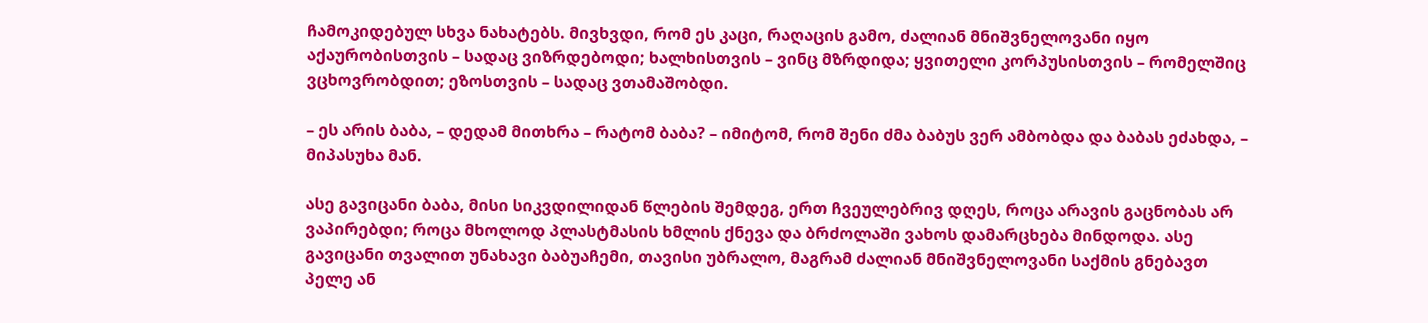ჩამოკიდებულ სხვა ნახატებს. მივხვდი, რომ ეს კაცი, რაღაცის გამო, ძალიან მნიშვნელოვანი იყო აქაურობისთვის – სადაც ვიზრდებოდი; ხალხისთვის – ვინც მზრდიდა; ყვითელი კორპუსისთვის – რომელშიც ვცხოვრობდით; ეზოსთვის – სადაც ვთამაშობდი.

– ეს არის ბაბა, – დედამ მითხრა – რატომ ბაბა? – იმიტომ, რომ შენი ძმა ბაბუს ვერ ამბობდა და ბაბას ეძახდა, – მიპასუხა მან.

ასე გავიცანი ბაბა, მისი სიკვდილიდან წლების შემდეგ, ერთ ჩვეულებრივ დღეს, როცა არავის გაცნობას არ ვაპირებდი; როცა მხოლოდ პლასტმასის ხმლის ქნევა და ბრძოლაში ვახოს დამარცხება მინდოდა. ასე გავიცანი თვალით უნახავი ბაბუაჩემი, თავისი უბრალო, მაგრამ ძალიან მნიშვნელოვანი საქმის გნებავთ პელე ან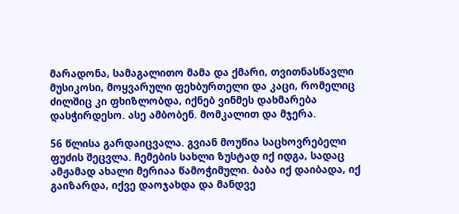მარადონა, სამაგალითო მამა და ქმარი, თვითნასწავლი მუსიკოსი, მოყვარული ფეხბურთელი და კაცი, რომელიც ძილშიც კი ფხიზლობდა, იქნებ ვინმეს დახმარება დასჭირდესო. ასე ამბობენ. მომკალით და მჯერა.

56 წლისა გარდაიცვალა. გვიან მოუწია საცხოვრებელი ფუძის შეცვლა. ჩემების სახლი ზუსტად იქ იდგა, სადაც ამჟამად ახალი მერიაა წამოჭიმული. ბაბა იქ დაიბადა, იქ გაიზარდა, იქვე დაოჯახდა და მანდვე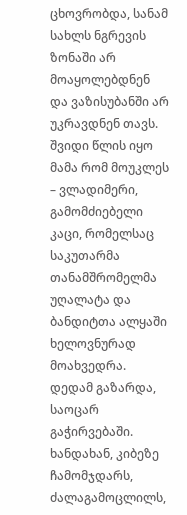ცხოვრობდა, სანამ სახლს ნგრევის ზონაში არ მოაყოლებდნენ და ვაზისუბანში არ უკრავდნენ თავს. შვიდი წლის იყო მამა რომ მოუკლეს – ვლადიმერი, გამომძიებელი კაცი, რომელსაც საკუთარმა თანამშრომელმა უღალატა და ბანდიტთა ალყაში ხელოვნურად მოახვედრა. დედამ გაზარდა, საოცარ გაჭირვებაში. ხანდახან, კიბეზე ჩამომჯდარს, ძალაგამოცლილს,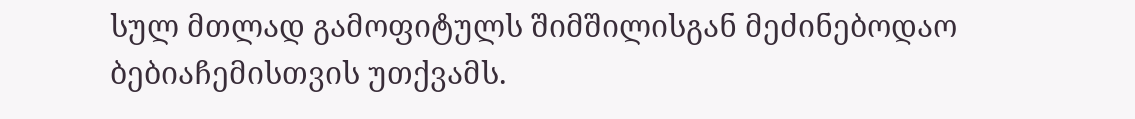სულ მთლად გამოფიტულს შიმშილისგან მეძინებოდაო ბებიაჩემისთვის უთქვამს.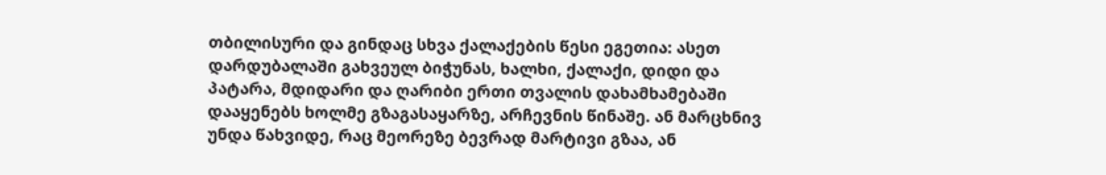თბილისური და გინდაც სხვა ქალაქების წესი ეგეთია: ასეთ დარდუბალაში გახვეულ ბიჭუნას, ხალხი, ქალაქი, დიდი და პატარა, მდიდარი და ღარიბი ერთი თვალის დახამხამებაში დააყენებს ხოლმე გზაგასაყარზე, არჩევნის წინაშე. ან მარცხნივ უნდა წახვიდე, რაც მეორეზე ბევრად მარტივი გზაა, ან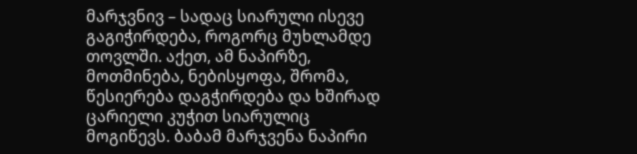მარჯვნივ – სადაც სიარული ისევე გაგიჭირდება, როგორც მუხლამდე თოვლში. აქეთ, ამ ნაპირზე, მოთმინება, ნებისყოფა, შრომა, წესიერება დაგჭირდება და ხშირად ცარიელი კუჭით სიარულიც მოგიწევს. ბაბამ მარჯვენა ნაპირი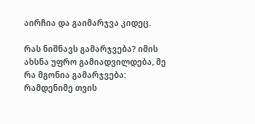აირჩია და გაიმარჯვა კიდეც.

რას ნიშნავს გამარჯვება? იმის ახსნა უფრო გამიადვილდება, მე რა მგონია გამარჯვება: რამდენიმე თვის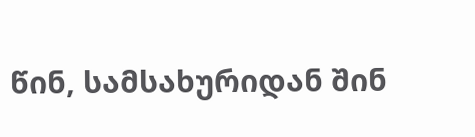წინ, სამსახურიდან შინ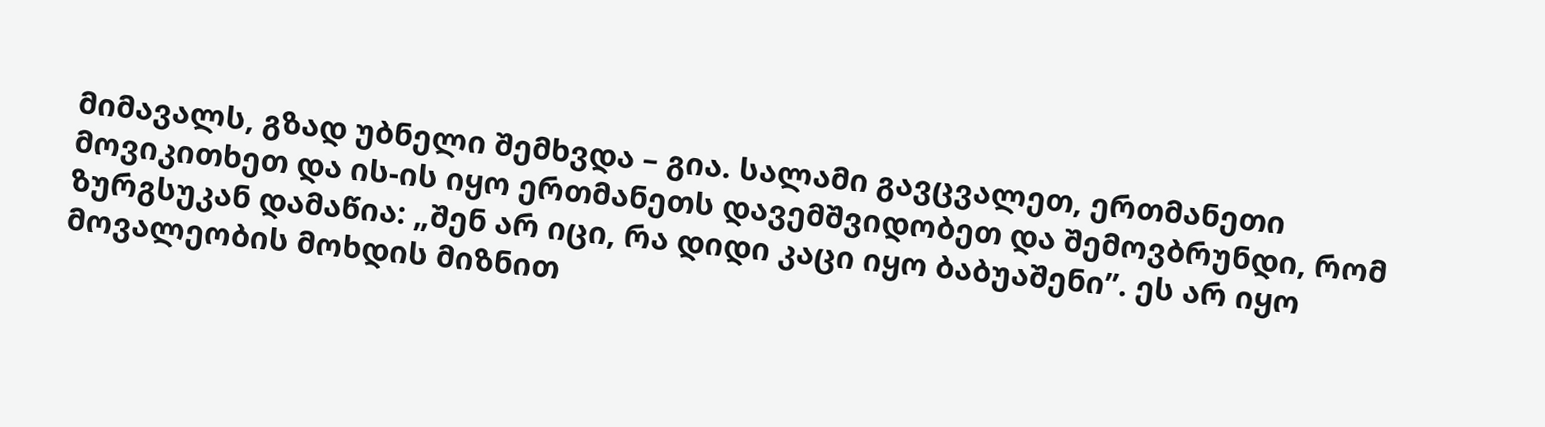მიმავალს, გზად უბნელი შემხვდა – გია. სალამი გავცვალეთ, ერთმანეთი მოვიკითხეთ და ის-ის იყო ერთმანეთს დავემშვიდობეთ და შემოვბრუნდი, რომ ზურგსუკან დამაწია: „შენ არ იცი, რა დიდი კაცი იყო ბაბუაშენი”. ეს არ იყო მოვალეობის მოხდის მიზნით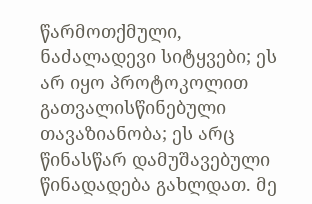წარმოთქმული, ნაძალადევი სიტყვები; ეს არ იყო პროტოკოლით გათვალისწინებული თავაზიანობა; ეს არც წინასწარ დამუშავებული წინადადება გახლდათ. მე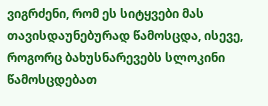ვიგრძენი, რომ ეს სიტყვები მას თავისდაუნებურად წამოსცდა, ისევე, როგორც ბახუსნარევებს სლოკინი წამოსცდებათ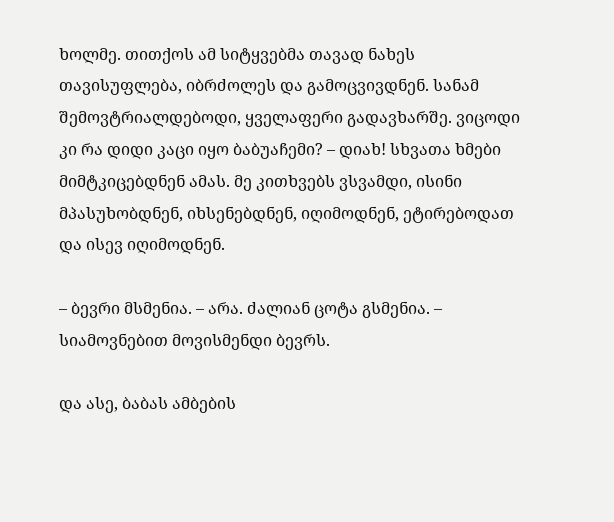ხოლმე. თითქოს ამ სიტყვებმა თავად ნახეს თავისუფლება, იბრძოლეს და გამოცვივდნენ. სანამ შემოვტრიალდებოდი, ყველაფერი გადავხარშე. ვიცოდი კი რა დიდი კაცი იყო ბაბუაჩემი? – დიახ! სხვათა ხმები მიმტკიცებდნენ ამას. მე კითხვებს ვსვამდი, ისინი მპასუხობდნენ, იხსენებდნენ, იღიმოდნენ, ეტირებოდათ და ისევ იღიმოდნენ.

– ბევრი მსმენია. – არა. ძალიან ცოტა გსმენია. – სიამოვნებით მოვისმენდი ბევრს.

და ასე, ბაბას ამბების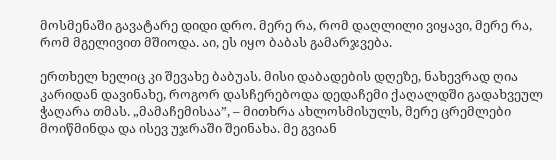მოსმენაში გავატარე დიდი დრო. მერე რა, რომ დაღლილი ვიყავი, მერე რა, რომ მგელივით მშიოდა. აი, ეს იყო ბაბას გამარჯვება.

ერთხელ ხელიც კი შევახე ბაბუას. მისი დაბადების დღეზე, ნახევრად ღია კარიდან დავინახე, როგორ დასჩერებოდა დედაჩემი ქაღალდში გადახვეულ ჭაღარა თმას. „მამაჩემისაა”, – მითხრა ახლოსმისულს, მერე ცრემლები მოიწმინდა და ისევ უჯრაში შეინახა. მე გვიან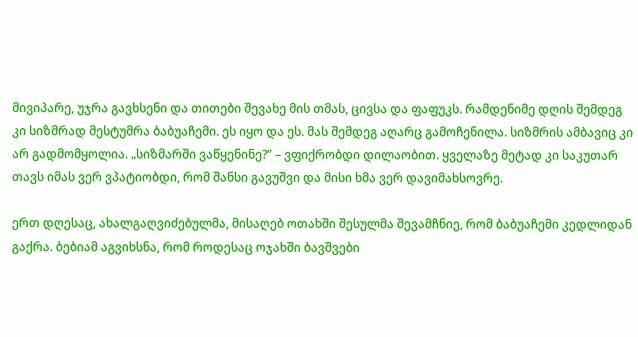მივიპარე, უჯრა გავხსენი და თითები შევახე მის თმას, ცივსა და ფაფუკს. რამდენიმე დღის შემდეგ კი სიზმრად მესტუმრა ბაბუაჩემი. ეს იყო და ეს. მას შემდეგ აღარც გამოჩენილა. სიზმრის ამბავიც კი არ გადმომყოლია. „სიზმარში ვაწყენინე?” – ვფიქრობდი დილაობით. ყველაზე მეტად კი საკუთარ თავს იმას ვერ ვპატიობდი, რომ შანსი გავუშვი და მისი ხმა ვერ დავიმახსოვრე.

ერთ დღესაც, ახალგაღვიძებულმა, მისაღებ ოთახში შესულმა შევამჩნიე, რომ ბაბუაჩემი კედლიდან გაქრა. ბებიამ აგვიხსნა, რომ როდესაც ოჯახში ბავშვები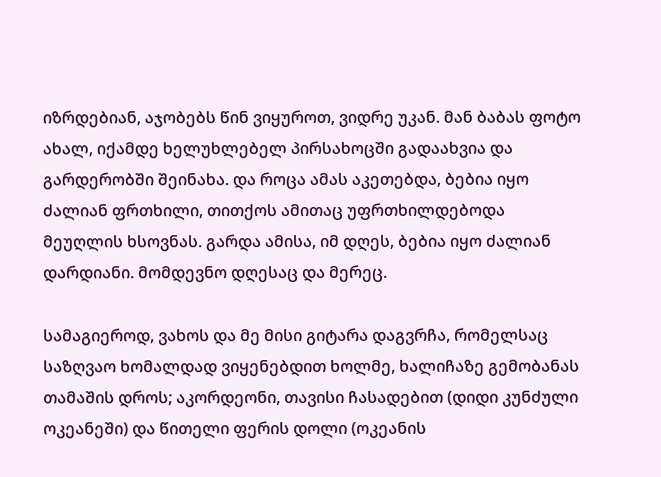იზრდებიან, აჯობებს წინ ვიყუროთ, ვიდრე უკან. მან ბაბას ფოტო ახალ, იქამდე ხელუხლებელ პირსახოცში გადაახვია და გარდერობში შეინახა. და როცა ამას აკეთებდა, ბებია იყო ძალიან ფრთხილი, თითქოს ამითაც უფრთხილდებოდა მეუღლის ხსოვნას. გარდა ამისა, იმ დღეს, ბებია იყო ძალიან დარდიანი. მომდევნო დღესაც და მერეც.

სამაგიეროდ, ვახოს და მე მისი გიტარა დაგვრჩა, რომელსაც საზღვაო ხომალდად ვიყენებდით ხოლმე, ხალიჩაზე გემობანას თამაშის დროს; აკორდეონი, თავისი ჩასადებით (დიდი კუნძული ოკეანეში) და წითელი ფერის დოლი (ოკეანის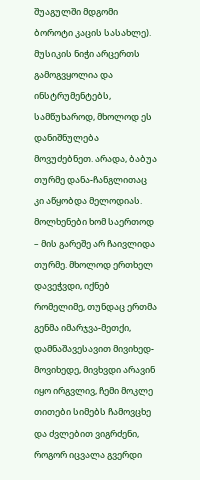შუაგულში მდგომი ბოროტი კაცის სასახლე). მუსიკის ნიჭი არცერთს გამოგვყოლია და ინსტრუმენტებს, სამწუხაროდ, მხოლოდ ეს დანიშნულება მოვუძებნეთ. არადა, ბაბუა თურმე დანა-ჩანგლითაც კი აწყობდა მელოდიას. მოლხენები ხომ საერთოდ – მის გარეშე არ ჩაივლიდა თურმე. მხოლოდ ერთხელ დავეჭვდი, იქნებ რომელიმე, თუნდაც ერთმა გენმა იმარჯვა-მეთქი, დამნაშავესავით მივიხედ-მოვიხედე, მივხვდი არავინ იყო ირგვლივ, ჩემი მოკლე თითები სიმებს ჩამოვცხე და ძვლებით ვიგრძენი, როგორ იცვალა გვერდი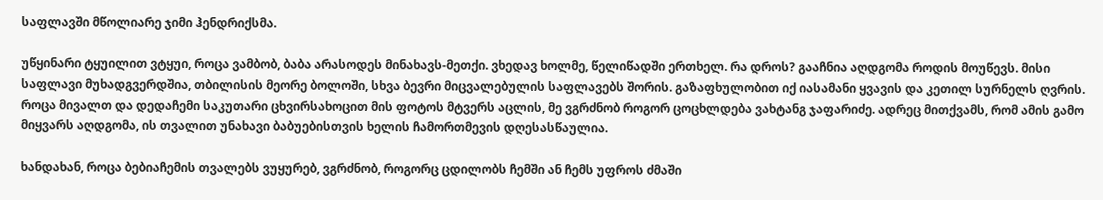საფლავში მწოლიარე ჯიმი ჰენდრიქსმა.

უწყინარი ტყუილით ვტყუი, როცა ვამბობ, ბაბა არასოდეს მინახავს-მეთქი. ვხედავ ხოლმე, წელიწადში ერთხელ. რა დროს? გააჩნია აღდგომა როდის მოუწევს. მისი საფლავი მუხადგვერდშია, თბილისის მეორე ბოლოში, სხვა ბევრი მიცვალებულის საფლავებს შორის. გაზაფხულობით იქ იასამანი ყვავის და კეთილ სურნელს ღვრის. როცა მივალთ და დედაჩემი საკუთარი ცხვირსახოცით მის ფოტოს მტვერს აცლის, მე ვგრძნობ როგორ ცოცხლდება ვახტანგ ჯაფარიძე. ადრეც მითქვამს, რომ ამის გამო მიყვარს აღდგომა, ის თვალით უნახავი ბაბუებისთვის ხელის ჩამორთმევის დღესასწაულია.

ხანდახან, როცა ბებიაჩემის თვალებს ვუყურებ, ვგრძნობ, როგორც ცდილობს ჩემში ან ჩემს უფროს ძმაში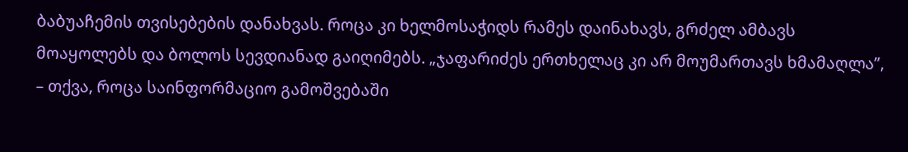ბაბუაჩემის თვისებების დანახვას. როცა კი ხელმოსაჭიდს რამეს დაინახავს, გრძელ ამბავს მოაყოლებს და ბოლოს სევდიანად გაიღიმებს. „ჯაფარიძეს ერთხელაც კი არ მოუმართავს ხმამაღლა”, – თქვა, როცა საინფორმაციო გამოშვებაში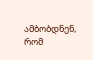ამბობდნენ, რომ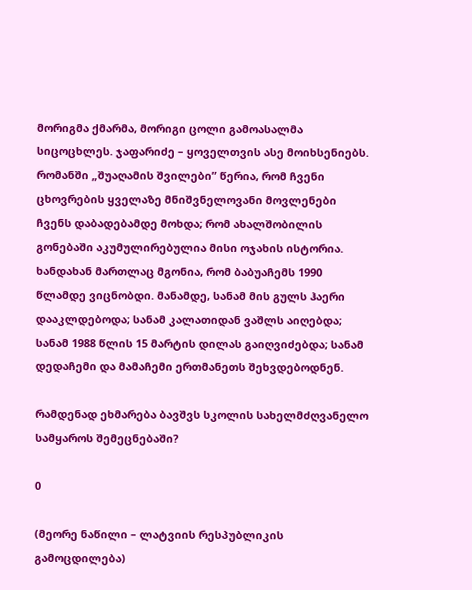მორიგმა ქმარმა, მორიგი ცოლი გამოასალმა სიცოცხლეს. ჯაფარიძე – ყოველთვის ასე მოიხსენიებს.
რომანში „შუაღამის შვილები” წერია, რომ ჩვენი ცხოვრების ყველაზე მნიშვნელოვანი მოვლენები ჩვენს დაბადებამდე მოხდა; რომ ახალშობილის გონებაში აკუმულირებულია მისი ოჯახის ისტორია. ხანდახან მართლაც მგონია, რომ ბაბუაჩემს 1990 წლამდე ვიცნობდი. მანამდე, სანამ მის გულს ჰაერი დააკლდებოდა; სანამ კალათიდან ვაშლს აიღებდა; სანამ 1988 წლის 15 მარტის დილას გაიღვიძებდა; სანამ დედაჩემი და მამაჩემი ერთმანეთს შეხვდებოდნენ.

რამდენად ეხმარება ბავშვს სკოლის სახელმძღვანელო სამყაროს შემეცნებაში?

0

(მეორე ნაწილი – ლატვიის რესპუბლიკის გამოცდილება)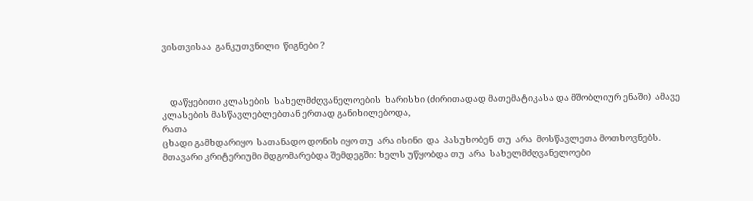ვისთვისაა  განკუთვნილი  წიგნები ?



    დაწყებითი კლასების  სახელმძღვანელოების  ხარისხი (ძირითადად მათემატიკასა და მშობლიურ ენაში)  ამავე კლასების მასწავლებლებთან ერთად განიხილებოდა,
რათა
ცხადი გამხდარიყო  სათანადო დონის იყო თუ  არა ისინი  და  პასუხობენ  თუ  არა  მოსწავლეთა მოთხოვნებს. მთავარი კრიტერიუმი მდგომარებდა შემდეგში: ხელს უწყობდა თუ  არა  სახელმძღვანელოები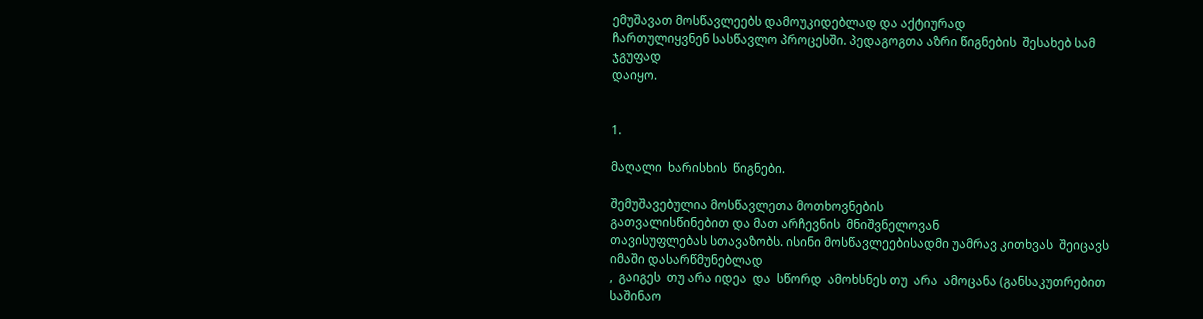ემუშავათ მოსწავლეებს დამოუკიდებლად და აქტიურად
ჩართულიყვნენ სასწავლო პროცესში. პედაგოგთა აზრი წიგნების  შესახებ სამ ჯგუფად
დაიყო.


1.

მაღალი  ხარისხის  წიგნები.

შემუშავებულია მოსწავლეთა მოთხოვნების
გათვალისწინებით და მათ არჩევნის  მნიშვნელოვან
თავისუფლებას სთავაზობს. ისინი მოსწავლეებისადმი უამრავ კითხვას  შეიცავს იმაში დასარწმუნებლად
,  გაიგეს  თუ არა იდეა  და  სწორდ  ამოხსნეს თუ  არა  ამოცანა (განსაკუთრებით  საშინაო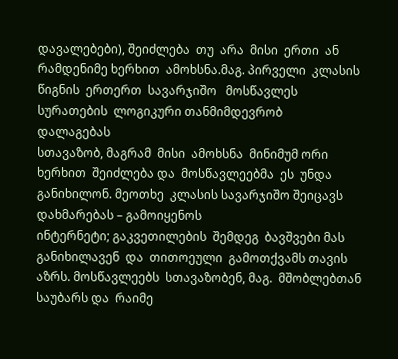დავალებები), შეიძლება  თუ  არა  მისი  ერთი  ან  რამდენიმე ხერხით  ამოხსნა.მაგ. პირველი  კლასის  წიგნის  ერთერთ  სავარჯიშო   მოსწავლეს სურათების  ლოგიკური თანმიმდევრობ
დალაგებას
სთავაზობ, მაგრამ  მისი  ამოხსნა  მინიმუმ ორი  ხერხით  შეიძლება და  მოსწავლეებმა  ეს  უნდა  განიხილონ. მეოთხე  კლასის სავარჯიშო შეიცავს  დახმარებას – გამოიყენოს
ინტერნეტი; გაკვეთილების  შემდეგ  ბავშვები მას  განიხილავენ  და  თითოეული  გამოთქვამს თავის  აზრს. მოსწავლეებს  სთავაზობენ, მაგ.  მშობლებთან
საუბარს და  რაიმე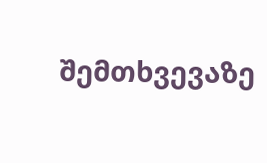შემთხვევაზე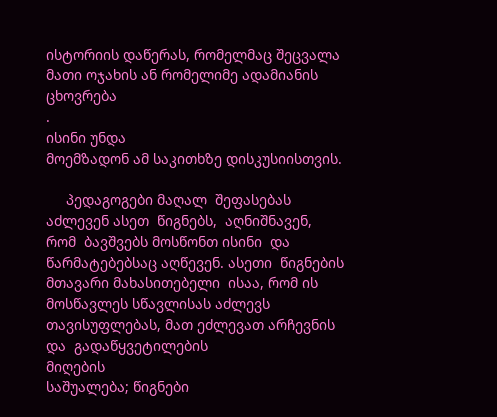ისტორიის დაწერას, რომელმაც შეცვალა
მათი ოჯახის ან რომელიმე ადამიანის ცხოვრება
.
ისინი უნდა
მოემზადონ ამ საკითხზე დისკუსიისთვის.

     პედაგოგები მაღალ  შეფასებას  აძლევენ ასეთ  წიგნებს,  აღნიშნავენ, რომ  ბავშვებს მოსწონთ ისინი  და  წარმატებებსაც აღწევენ. ასეთი  წიგნების  მთავარი მახასითებელი  ისაა, რომ ის მოსწავლეს სწავლისას აძლევს
თავისუფლებას, მათ ეძლევათ არჩევნის და  გადაწყვეტილების
მიღების
საშუალება; წიგნები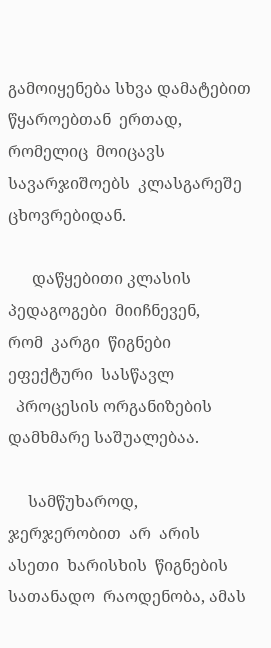გამოიყენება სხვა დამატებით წყაროებთან  ერთად, რომელიც  მოიცავს სავარჯიშოებს  კლასგარეშე
ცხოვრებიდან.

      დაწყებითი კლასის  პედაგოგები  მიიჩნევენ,
რომ  კარგი  წიგნები ეფექტური  სასწავლ
  პროცესის ორგანიზების დამხმარე საშუალებაა.

     სამწუხაროდ,  ჯერჯერობით  არ  არის  ასეთი  ხარისხის  წიგნების სათანადო  რაოდენობა, ამას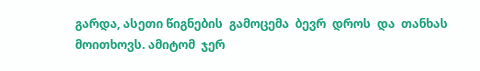გარდა, ასეთი წიგნების  გამოცემა  ბევრ  დროს  და  თანხას
მოითხოვს. ამიტომ  ჯერ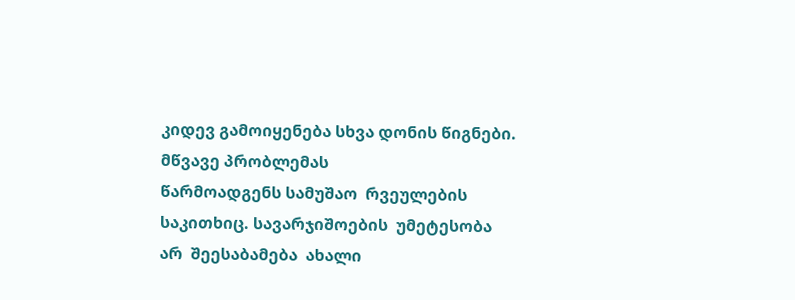კიდევ გამოიყენება სხვა დონის წიგნები. მწვავე პრობლემას
წარმოადგენს სამუშაო  რვეულების საკითხიც. სავარჯიშოების  უმეტესობა არ  შეესაბამება  ახალი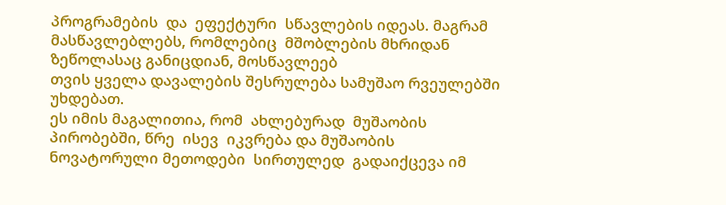პროგრამების  და  ეფექტური  სწავლების იდეას. მაგრამ  მასწავლებლებს, რომლებიც  მშობლების მხრიდან  ზეწოლასაც განიცდიან, მოსწავლეებ
თვის ყველა დავალების შესრულება სამუშაო რვეულებში უხდებათ.
ეს იმის მაგალითია, რომ  ახლებურად  მუშაობის პირობებში, წრე  ისევ  იკვრება და მუშაობის  ნოვატორული მეთოდები  სირთულედ  გადაიქცევა იმ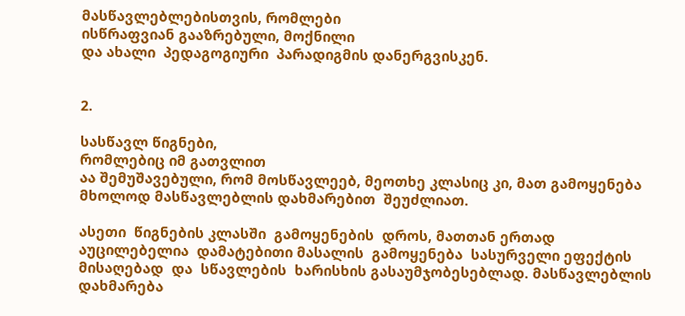მასწავლებლებისთვის, რომლები
ისწრაფვიან გააზრებული, მოქნილი
და ახალი  პედაგოგიური  პარადიგმის დანერგვისკენ.


2.

სასწავლ წიგნები,
რომლებიც იმ გათვლით
აა შემუშავებული, რომ მოსწავლეებ, მეოთხე კლასიც კი, მათ გამოყენება მხოლოდ მასწავლებლის დახმარებით  შეუძლიათ.

ასეთი  წიგნების კლასში  გამოყენების  დროს, მათთან ერთად  აუცილებელია  დამატებითი მასალის  გამოყენება  სასურველი ეფექტის  მისაღებად  და  სწავლების  ხარისხის გასაუმჯობესებლად. მასწავლებლის  დახმარება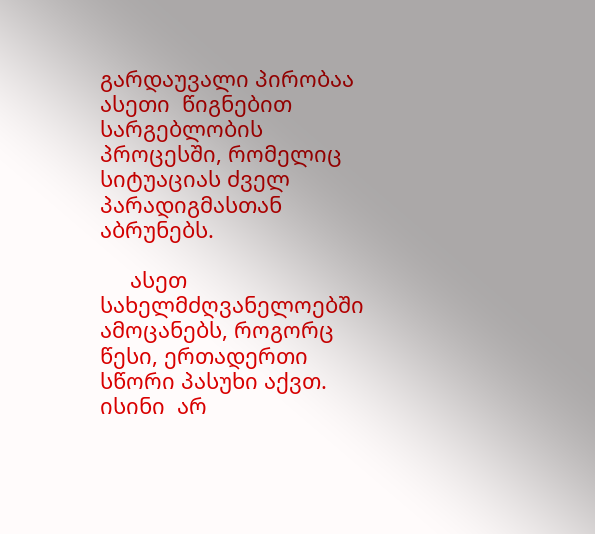გარდაუვალი პირობაა  ასეთი  წიგნებით სარგებლობის  პროცესში, რომელიც  სიტუაციას ძველ პარადიგმასთან  აბრუნებს.

     ასეთ სახელმძღვანელოებში ამოცანებს, როგორც  წესი, ერთადერთი სწორი პასუხი აქვთ.
ისინი  არ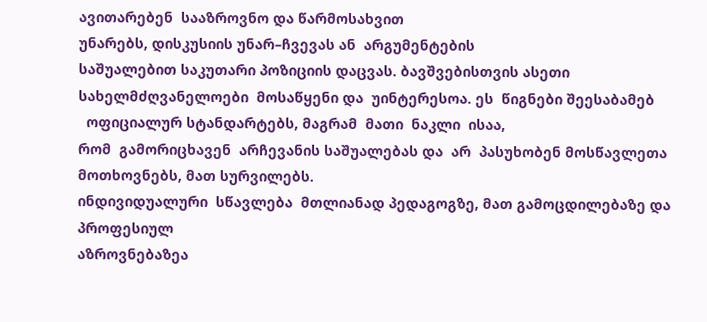ავითარებენ  სააზროვნო და წარმოსახვით
უნარებს, დისკუსიის უნარ–ჩვევას ან  არგუმენტების
საშუალებით საკუთარი პოზიციის დაცვას. ბავშვებისთვის ასეთი  სახელმძღვანელოები  მოსაწყენი და  უინტერესოა. ეს  წიგნები შეესაბამებ
  ოფიციალურ სტანდარტებს, მაგრამ  მათი  ნაკლი  ისაა,
რომ  გამორიცხავენ  არჩევანის საშუალებას და  არ  პასუხობენ მოსწავლეთა მოთხოვნებს, მათ სურვილებს.
ინდივიდუალური  სწავლება  მთლიანად პედაგოგზე, მათ გამოცდილებაზე და პროფესიულ
აზროვნებაზეა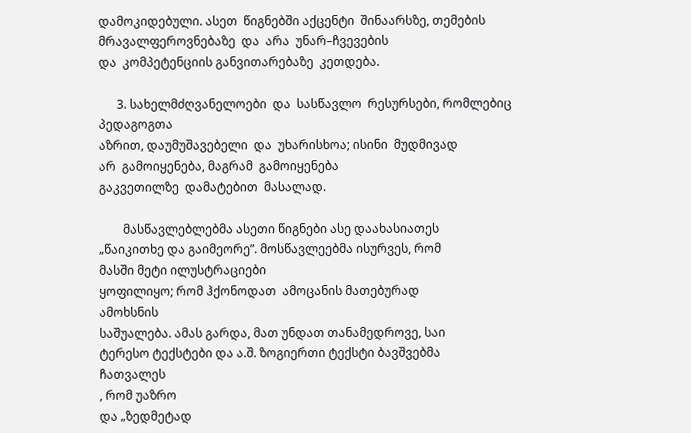დამოკიდებული. ასეთ  წიგნებში აქცენტი  შინაარსზე, თემების  მრავალფეროვნებაზე  და  არა  უნარ–ჩვევების
და  კომპეტენციის განვითარებაზე  კეთდება.

      3. სახელმძღვანელოები  და  სასწავლო  რესურსები, რომლებიც  პედაგოგთა
აზრით, დაუმუშავებელი  და  უხარისხოა; ისინი  მუდმივად
არ  გამოიყენება, მაგრამ  გამოიყენება
გაკვეთილზე  დამატებით  მასალად.

        მასწავლებლებმა ასეთი წიგნები ასე დაახასიათეს
„წაიკითხე და გაიმეორე”. მოსწავლეებმა ისურვეს, რომ
მასში მეტი ილუსტრაციები
ყოფილიყო; რომ ჰქონოდათ  ამოცანის მათებურად
ამოხსნის
საშუალება. ამას გარდა, მათ უნდათ თანამედროვე, საი
ტერესო ტექსტები და ა.შ. ზოგიერთი ტექსტი ბავშვებმა
ჩათვალეს
, რომ უაზრო
და „ზედმეტად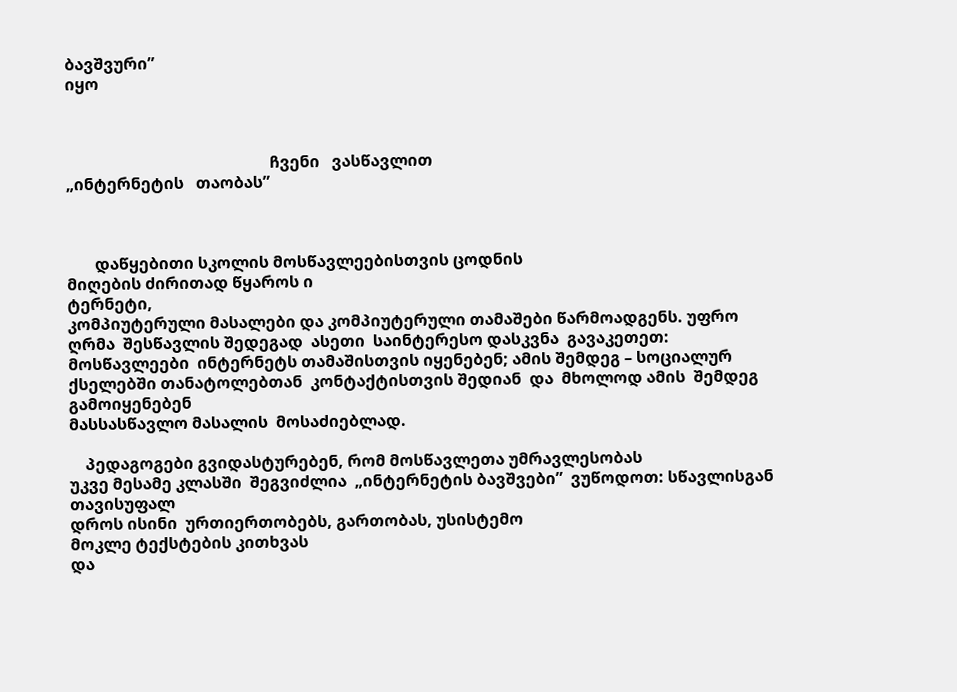ბავშვური”
იყო



                                                   ჩვენი   ვასწავლით
„ინტერნეტის   თაობას”



       დაწყებითი სკოლის მოსწავლეებისთვის ცოდნის
მიღების ძირითად წყაროს ი
ტერნეტი,
კომპიუტერული მასალები და კომპიუტერული თამაშები წარმოადგენს. უფრო ღრმა  შესწავლის შედეგად  ასეთი  საინტერესო დასკვნა  გავაკეთეთ: მოსწავლეები  ინტერნეტს თამაშისთვის იყენებენ; ამის შემდეგ – სოციალურ ქსელებში თანატოლებთან  კონტაქტისთვის შედიან  და  მხოლოდ ამის  შემდეგ  გამოიყენებენ
მასსასწავლო მასალის  მოსაძიებლად.

    პედაგოგები გვიდასტურებენ, რომ მოსწავლეთა უმრავლესობას
უკვე მესამე კლასში  შეგვიძლია  „ინტერნეტის ბავშვები”  ვუწოდოთ: სწავლისგან თავისუფალ
დროს ისინი  ურთიერთობებს, გართობას, უსისტემო
მოკლე ტექსტების კითხვას
და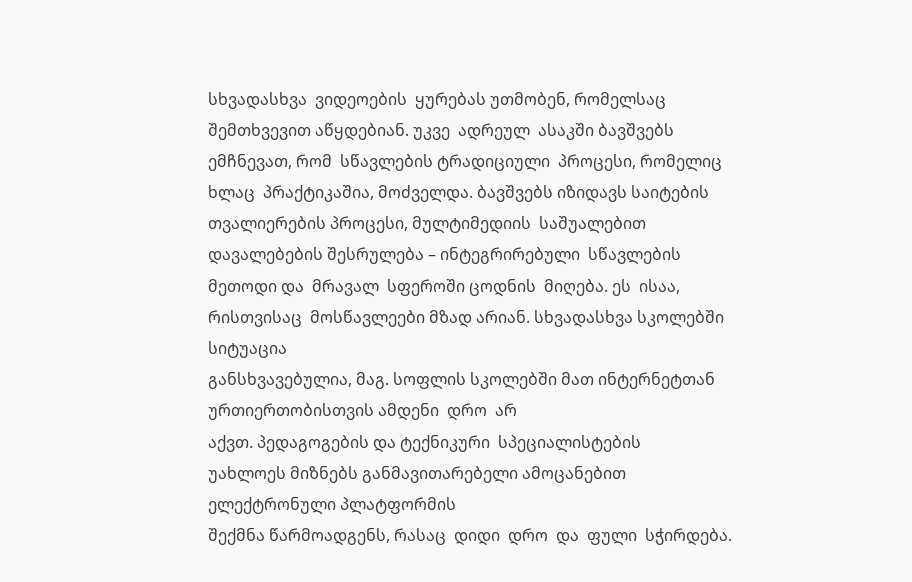სხვადასხვა  ვიდეოების  ყურებას უთმობენ, რომელსაც  შემთხვევით აწყდებიან. უკვე  ადრეულ  ასაკში ბავშვებს ემჩნევათ, რომ  სწავლების ტრადიციული  პროცესი, რომელიც ხლაც  პრაქტიკაშია, მოძველდა. ბავშვებს იზიდავს საიტების
თვალიერების პროცესი, მულტიმედიის  საშუალებით  დავალებების შესრულება – ინტეგრირებული  სწავლების  მეთოდი და  მრავალ  სფეროში ცოდნის  მიღება. ეს  ისაა, რისთვისაც  მოსწავლეები მზად არიან. სხვადასხვა სკოლებში სიტუაცია
განსხვავებულია, მაგ. სოფლის სკოლებში მათ ინტერნეტთან  ურთიერთობისთვის ამდენი  დრო  არ
აქვთ. პედაგოგების და ტექნიკური  სპეციალისტების
უახლოეს მიზნებს განმავითარებელი ამოცანებით
ელექტრონული პლატფორმის
შექმნა წარმოადგენს, რასაც  დიდი  დრო  და  ფული  სჭირდება.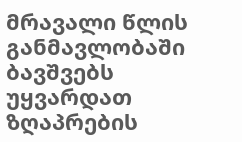მრავალი წლის  განმავლობაში  ბავშვებს უყვარდათ   ზღაპრების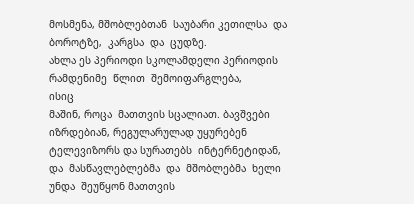მოსმენა, მშობლებთან  საუბარი კეთილსა  და  ბოროტზე,  კარგსა  და  ცუდზე.
ახლა ეს პერიოდი სკოლამდელი პერიოდის  რამდენიმე  წლით  შემოიფარგლება,
ისიც
მაშინ, როცა  მათთვის სცალიათ. ბავშვები იზრდებიან, რეგულარულად უყურებენ ტელევიზორს და სურათებს  ინტერნეტიდან, და  მასწავლებლებმა  და  მშობლებმა  ხელი  უნდა  შეუწყონ მათთვის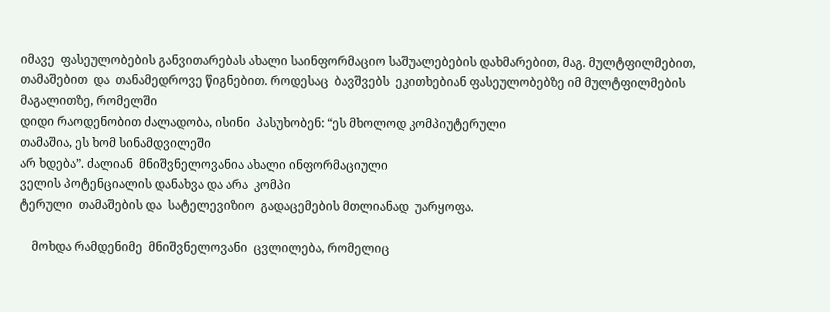იმავე  ფასეულობების განვითარებას ახალი საინფორმაციო საშუალებების დახმარებით, მაგ. მულტფილმებით,
თამაშებით  და  თანამედროვე წიგნებით. როდესაც  ბავშვებს  ეკითხებიან ფასეულობებზე იმ მულტფილმების მაგალითზე, რომელში
დიდი რაოდენობით ძალადობა, ისინი  პასუხობენ: “ეს მხოლოდ კომპიუტერული
თამაშია, ეს ხომ სინამდვილეში
არ ხდება”. ძალიან  მნიშვნელოვანია ახალი ინფორმაციული
ველის პოტენციალის დანახვა და არა  კომპი
ტერული  თამაშების და  სატელევიზიო  გადაცემების მთლიანად  უარყოფა.

    მოხდა რამდენიმე  მნიშვნელოვანი  ცვლილება, რომელიც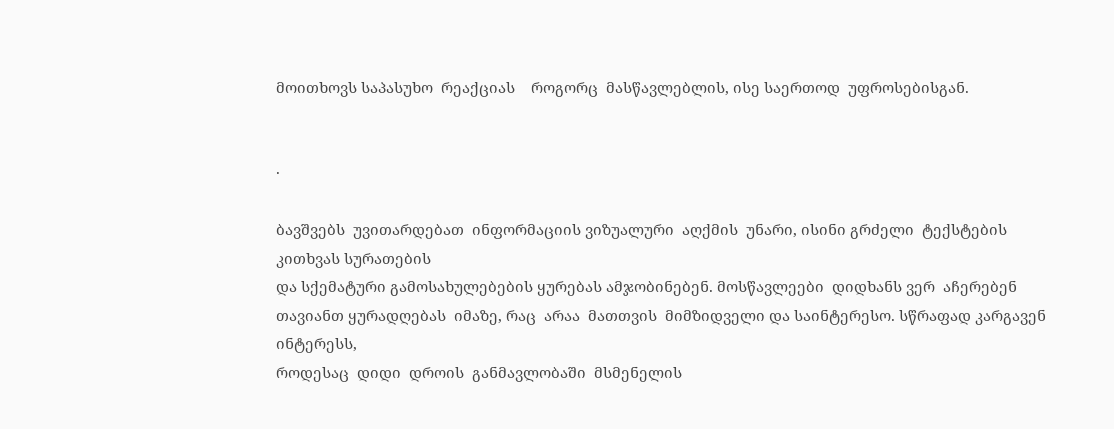მოითხოვს საპასუხო  რეაქციას    როგორც  მასწავლებლის, ისე საერთოდ  უფროსებისგან.


·

ბავშვებს  უვითარდებათ  ინფორმაციის ვიზუალური  აღქმის  უნარი, ისინი გრძელი  ტექსტების კითხვას სურათების
და სქემატური გამოსახულებების ყურებას ამჯობინებენ. მოსწავლეები  დიდხანს ვერ  აჩერებენ  თავიანთ ყურადღებას  იმაზე, რაც  არაა  მათთვის  მიმზიდველი და საინტერესო. სწრაფად კარგავენ ინტერესს,
როდესაც  დიდი  დროის  განმავლობაში  მსმენელის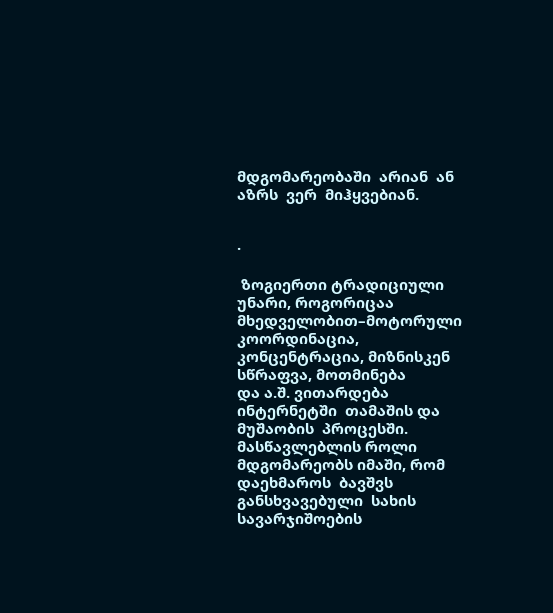მდგომარეობაში  არიან  ან  აზრს  ვერ  მიჰყვებიან.


·

 ზოგიერთი ტრადიციული
უნარი, როგორიცაა მხედველობით–მოტორული  კოორდინაცია,
კონცენტრაცია, მიზნისკენ  სწრაფვა, მოთმინება
და ა.შ. ვითარდება  ინტერნეტში  თამაშის და  მუშაობის  პროცესში. მასწავლებლის როლი  მდგომარეობს იმაში, რომ  დაეხმაროს  ბავშვს განსხვავებული  სახის  სავარჯიშოების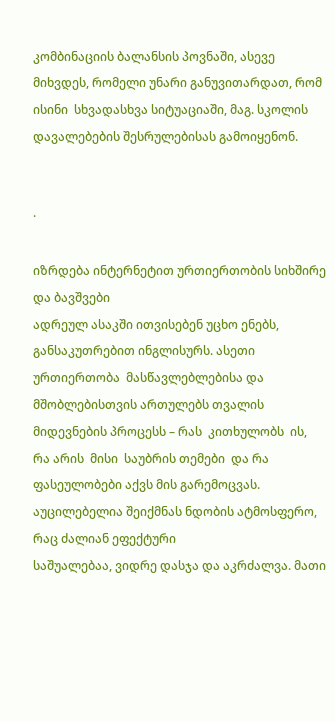კომბინაციის ბალანსის პოვნაში, ასევე მიხვდეს, რომელი უნარი განუვითარდათ, რომ ისინი  სხვადასხვა სიტუაციაში, მაგ. სკოლის  დავალებების შესრულებისას გამოიყენონ.


·

იზრდება ინტერნეტით ურთიერთობის სიხშირე და ბავშვები
ადრეულ ასაკში ითვისებენ უცხო ენებს, განსაკუთრებით ინგლისურს. ასეთი ურთიერთობა  მასწავლებლებისა და მშობლებისთვის ართულებს თვალის
მიდევნების პროცესს – რას  კითხულობს  ის, რა არის  მისი  საუბრის თემები  და რა  ფასეულობები აქვს მის გარემოცვას. აუცილებელია შეიქმნას ნდობის ატმოსფერო, რაც ძალიან ეფექტური
საშუალებაა, ვიდრე დასჯა და აკრძალვა. მათი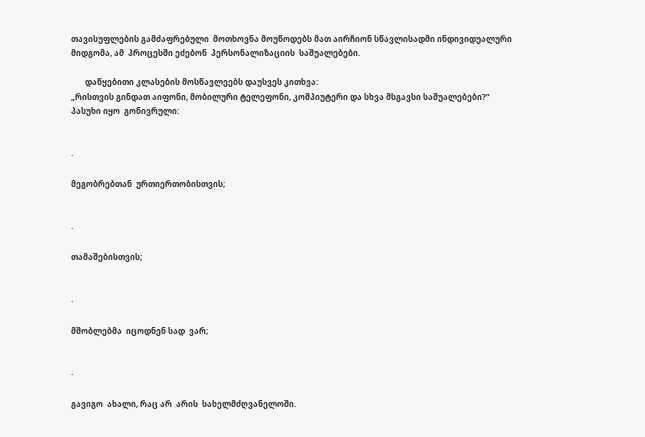თავისუფლების გამძაფრებული  მოთხოვნა მოუწოდებს მათ აირჩიონ სწავლისადმი ინდივიდუალური
მიდგომა, ამ  პროცესში ეძებონ  პერსონალიზაციის  საშუალებები.

       დაწყებითი კლასების მოსწავლეებს დაუსვეს კითხვა:
„რისთვის გინდათ აიფონი, მობილური ტელეფონი, კომპიუტერი და სხვა მსგავსი საშუალებები?”
პასუხი იყო  გონივრული:


·

მეგობრებთან  ურთიერთობისთვის;


·

თამაშებისთვის;


·

მშობლებმა  იცოდნენ სად  ვარ;


·

გავიგო  ახალი, რაც არ  არის  სახელმძღვანელოში.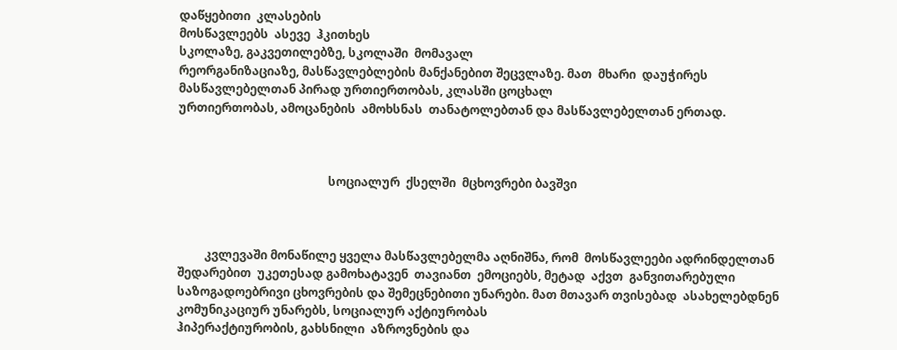დაწყებითი  კლასების
მოსწავლეებს  ასევე  ჰკითხეს
სკოლაზე, გაკვეთილებზე, სკოლაში  მომავალ
რეორგანიზაციაზე, მასწავლებლების მანქანებით შეცვლაზე. მათ  მხარი  დაუჭირეს  მასწავლებელთან პირად ურთიერთობას, კლასში ცოცხალ
ურთიერთობას, ამოცანების  ამოხსნას  თანატოლებთან და მასწავლებელთან ერთად.



                                                  სოციალურ  ქსელში  მცხოვრები ბავშვი



         კვლევაში მონაწილე ყველა მასწავლებელმა აღნიშნა, რომ  მოსწავლეები ადრინდელთან  შედარებით  უკეთესად გამოხატავენ  თავიანთ  ემოციებს, მეტად  აქვთ  განვითარებული საზოგადოებრივი ცხოვრების და შემეცნებითი უნარები. მათ მთავარ თვისებად  ასახელებდნენ კომუნიკაციურ უნარებს, სოციალურ აქტიურობას
ჰიპერაქტიურობის, გახსნილი  აზროვნების და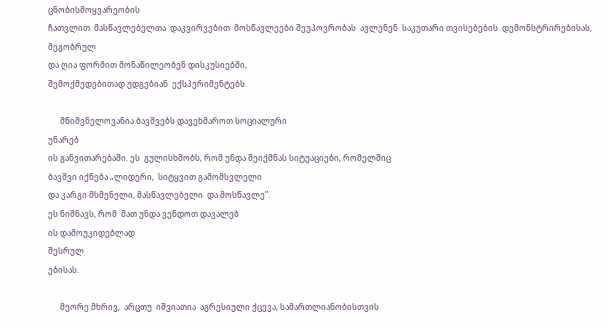ცნობისმოყვარეობის
ჩათვლით. მასწავლებელთა  დაკვირვებით  მოსწავლეები შეუპოვრობას  ავლენენ  საკუთარი თვისებების  დემონსტრირებისას, მეგობრულ
და ღია ფორმით მონაწილეობენ დისკუსიებში,
შემოქმედებითად უდგებიან  ექსპერიმენტებს.

      მნიშვნელოვანია ბავშვებს დავეხმაროთ სოციალური
უნარებ
ის განვითარებაში. ეს  გულისხმობს, რომ უნდა შეიქმნას სიტუაციები, რომელშიც
ბავშვი იქნება „ლიდერი,  სიტყვით გამომსვლელი
და კარგი მსმენელი, მასწავლებელი  და მოსწავლე”.
ეს ნიშნავს, რომ  მათ უნდა ვენდოთ დავალებ
ის დამოუკიდებლად
შესრულ
ებისას.

      მეორე მხრივ,  არცთუ  იშვიათია  აგრესიული ქცევა, სამართლიანობისთვის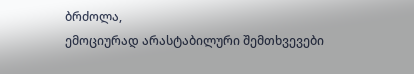ბრძოლა,
ემოციურად არასტაბილური შემთხვევები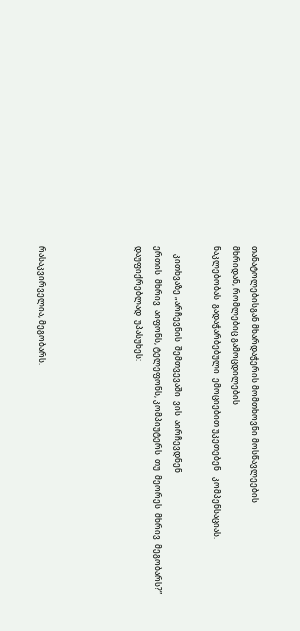თანატოლებისგან მხარდაჭერის მომთხოვნი მოსწავლეების
მხრიდან, რომლებიც გამოცდილების
ნაკლებობას  გადაჭარბებული  ემოციებით უკეთებენ   კომპენსაციას.

    კითხვაზე „არჩევნის  შემთვევაში  ვის  აირჩევდნენ
ერთის  მხრივ  აიფონს, ტელეფონს, კომპიუტერს  თუ  მეორეს  მხრივ  მეგობარს?”
დაუფიქრებლად  უპასუხეს:




რასაკვირველია, მეგობარს.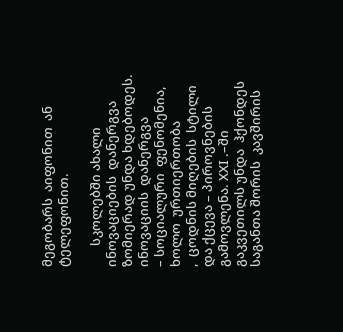მეგობარს  აიფონით  ან  ტელეფონით.

       სკოლებში ახალი  ინოვაციების  დანერგვა ზომიერად უნდა ხდებოდეს. ინოვაციის  დანერგვა
– სოციალური  ფენომენია, ხოლო  ურთიერთობა
,  ცოდნის მიღების  სტილი  და ქცევა – პიროვნების გამოვლენა. ХХI .–ში  გაკვეთილს უნდა  ჰქონდეს  საგანთა შორის  კავშირის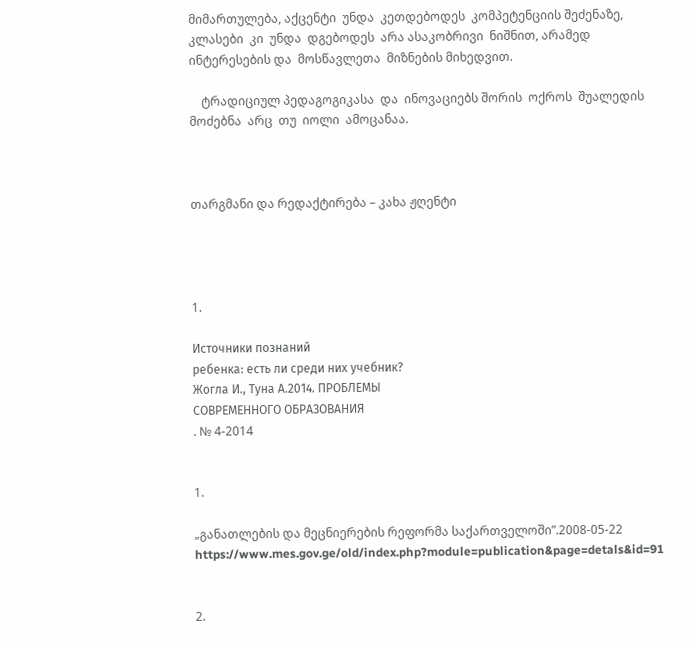მიმართულება, აქცენტი  უნდა  კეთდებოდეს  კომპეტენციის შეძენაზე, კლასები  კი  უნდა  დგებოდეს  არა ასაკობრივი  ნიშნით, არამედ  ინტერესების და  მოსწავლეთა  მიზნების მიხედვით.

    ტრადიციულ პედაგოგიკასა  და  ინოვაციებს შორის  ოქროს  შუალედის მოძებნა  არც  თუ  იოლი  ამოცანაა.



თარგმანი და რედაქტირება – კახა ჟღენტი




1.

Источники познаний
ребенка: есть ли среди них учебник?
Жогла И., Туна А.2014. ПРОБЛЕМЫ
СОВРЕМЕННОГО ОБРАЗОВАНИЯ
. № 4-2014


1.

„განათლების და მეცნიერების რეფორმა საქართველოში”.2008-05-22  https://www.mes.gov.ge/old/index.php?module=publication&page=detals&id=91


2.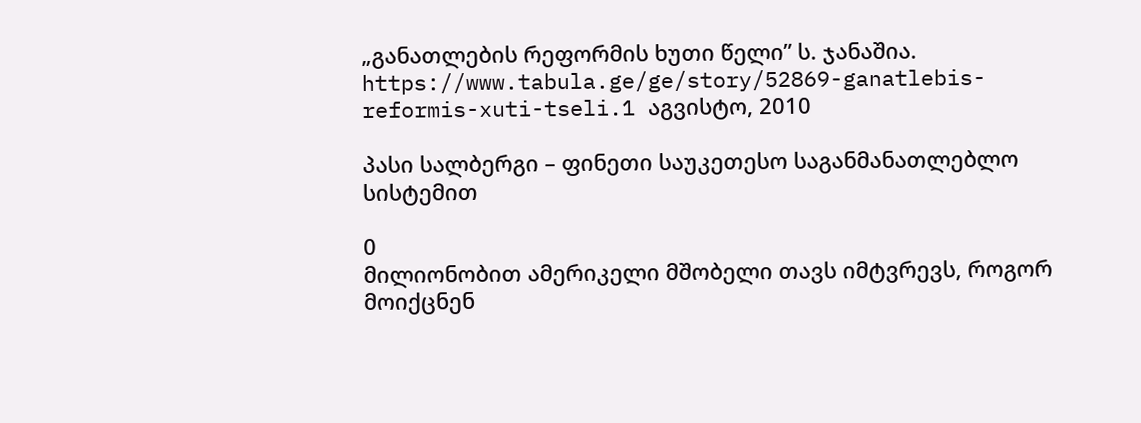„განათლების რეფორმის ხუთი წელი” ს. ჯანაშია. https://www.tabula.ge/ge/story/52869-ganatlebis-reformis-xuti-tseli.1 აგვისტო, 2010

პასი სალბერგი – ფინეთი საუკეთესო საგანმანათლებლო სისტემით

0
მილიონობით ამერიკელი მშობელი თავს იმტვრევს, როგორ მოიქცნენ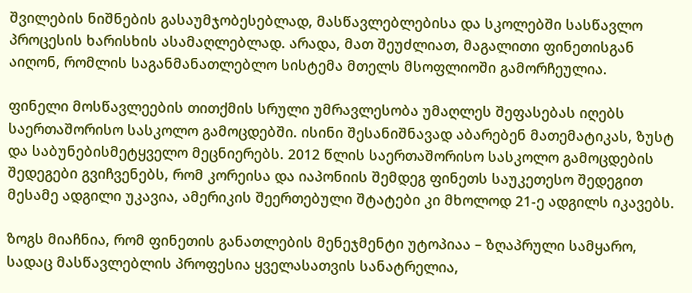შვილების ნიშნების გასაუმჯობესებლად, მასწავლებლებისა და სკოლებში სასწავლო პროცესის ხარისხის ასამაღლებლად. არადა, მათ შეუძლიათ, მაგალითი ფინეთისგან აიღონ, რომლის საგანმანათლებლო სისტემა მთელს მსოფლიოში გამორჩეულია.

ფინელი მოსწავლეების თითქმის სრული უმრავლესობა უმაღლეს შეფასებას იღებს საერთაშორისო სასკოლო გამოცდებში. ისინი შესანიშნავად აბარებენ მათემატიკას, ზუსტ და საბუნებისმეტყველო მეცნიერებს. 2012 წლის საერთაშორისო სასკოლო გამოცდების შედეგები გვიჩვენებს, რომ კორეისა და იაპონიის შემდეგ ფინეთს საუკეთესო შედეგით მესამე ადგილი უკავია, ამერიკის შეერთებული შტატები კი მხოლოდ 21-ე ადგილს იკავებს.

ზოგს მიაჩნია, რომ ფინეთის განათლების მენეჯმენტი უტოპიაა – ზღაპრული სამყარო, სადაც მასწავლებლის პროფესია ყველასათვის სანატრელია,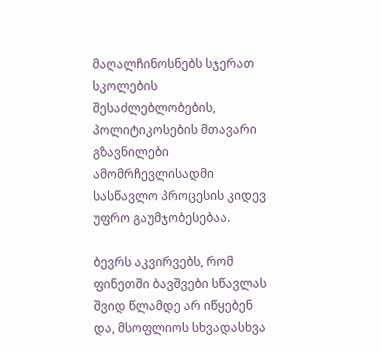მაღალჩინოსნებს სჯერათ სკოლების შესაძლებლობების, პოლიტიკოსების მთავარი გზავნილები ამომრჩევლისადმი სასწავლო პროცესის კიდევ უფრო გაუმჯობესებაა.

ბევრს აკვირვებს, რომ ფინეთში ბავშვები სწავლას შვიდ წლამდე არ იწყებენ და, მსოფლიოს სხვადასხვა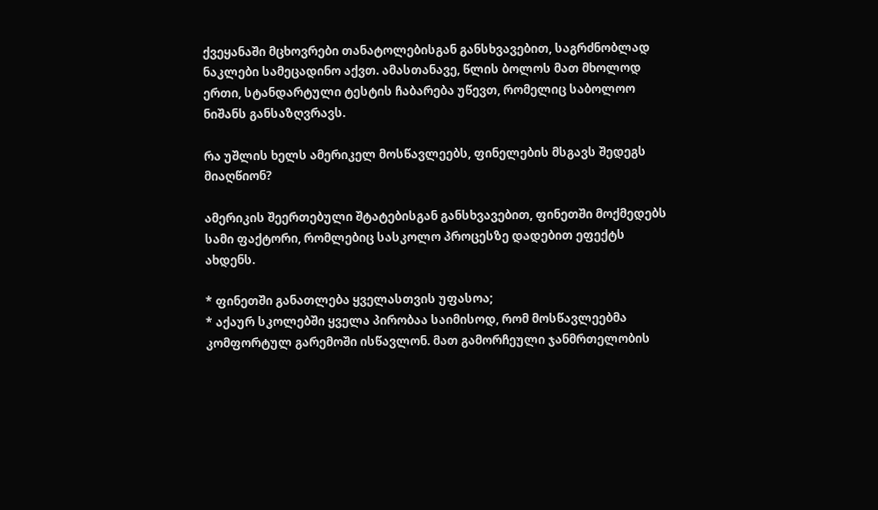ქვეყანაში მცხოვრები თანატოლებისგან განსხვავებით, საგრძნობლად ნაკლები სამეცადინო აქვთ. ამასთანავე, წლის ბოლოს მათ მხოლოდ ერთი, სტანდარტული ტესტის ჩაბარება უწევთ, რომელიც საბოლოო ნიშანს განსაზღვრავს.

რა უშლის ხელს ამერიკელ მოსწავლეებს, ფინელების მსგავს შედეგს მიაღწიონ?

ამერიკის შეერთებული შტატებისგან განსხვავებით, ფინეთში მოქმედებს სამი ფაქტორი, რომლებიც სასკოლო პროცესზე დადებით ეფექტს ახდენს.

* ფინეთში განათლება ყველასთვის უფასოა;
* აქაურ სკოლებში ყველა პირობაა საიმისოდ, რომ მოსწავლეებმა კომფორტულ გარემოში ისწავლონ. მათ გამორჩეული ჯანმრთელობის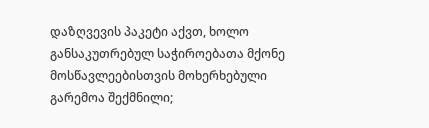დაზღვევის პაკეტი აქვთ, ხოლო განსაკუთრებულ საჭიროებათა მქონე მოსწავლეებისთვის მოხერხებული გარემოა შექმნილი;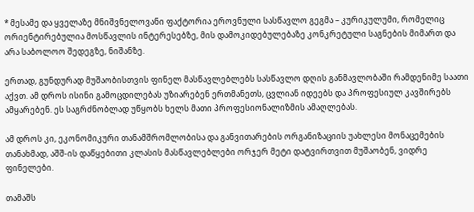* მესამე და ყველაზე მნიშვნელოვანი ფაქტორია ეროვნული სასწავლო გეგმა – კურიკულუმი, რომელიც ორიენტირებულია მოსწავლის ინტერესებზე, მის დამოკიდებულებაზე კონკრეტული საგნების მიმართ და არა საბოლოო შედეგზე, ნიშანზე.

ერთად, გუნდურად მუშაობისთვის ფინელ მასწავლებლებს სასწავლო დღის განმავლობაში რამდენიმე საათი აქვთ. ამ დროს ისინი გამოცდილებას უზიარებენ ერთმანეთს, ცვლიან იდეებს და პროფესიულ კავშირებს ამყარებენ. ეს საგრძნობლად უწყობს ხელს მათი პროფესიონალიზმის ამაღლებას.

ამ დროს კი, ეკონომიკური თანამშრომლობისა და განვითარების ორგანიზაციის უახლესი მონაცემების თანახმად, აშშ-ის დაწყებითი კლასის მასწავლებლები ორჯერ მეტი დატვირთვით მუშაობენ, ვიდრე ფინელები.

თამაშს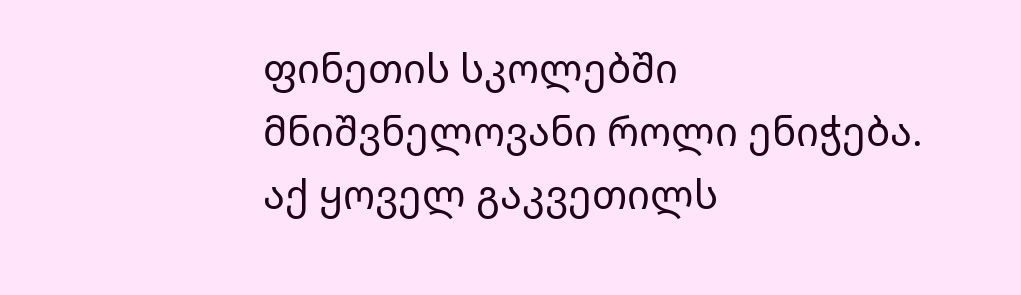ფინეთის სკოლებში მნიშვნელოვანი როლი ენიჭება. აქ ყოველ გაკვეთილს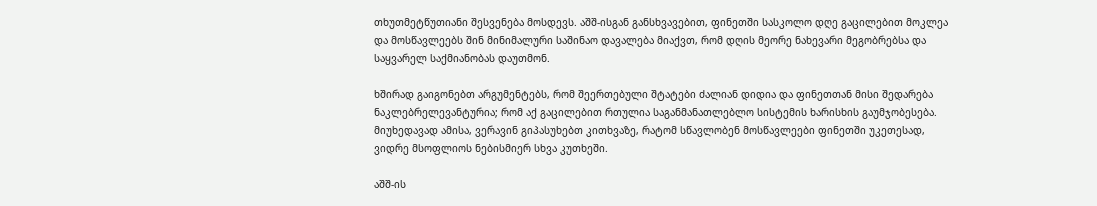თხუთმეტწუთიანი შესვენება მოსდევს. აშშ-ისგან განსხვავებით, ფინეთში სასკოლო დღე გაცილებით მოკლეა და მოსწავლეებს შინ მინიმალური საშინაო დავალება მიაქვთ, რომ დღის მეორე ნახევარი მეგობრებსა და საყვარელ საქმიანობას დაუთმონ.

ხშირად გაიგონებთ არგუმენტებს, რომ შეერთებული შტატები ძალიან დიდია და ფინეთთან მისი შედარება ნაკლებრელევანტურია; რომ აქ გაცილებით რთულია საგანმანათლებლო სისტემის ხარისხის გაუმჯობესება. მიუხედავად ამისა, ვერავინ გიპასუხებთ კითხვაზე, რატომ სწავლობენ მოსწავლეები ფინეთში უკეთესად, ვიდრე მსოფლიოს ნებისმიერ სხვა კუთხეში.

აშშ-ის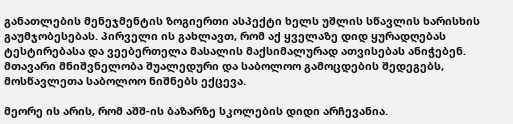განათლების მენეჯმენტის ზოგიერთი ასპექტი ხელს უშლის სწავლის ხარისხის გაუმჯობესებას. პირველი ის გახლავთ, რომ აქ ყველაზე დიდ ყურადღებას ტესტირებასა და ვეებერთელა მასალის მაქსიმალურად ათვისებას ანიჭებენ. მთავარი მნიშვნელობა შუალედური და საბოლოო გამოცდების შედეგებს, მოსწავლეთა საბოლოო ნიშნებს ექცევა.

მეორე ის არის, რომ აშშ-ის ბაზარზე სკოლების დიდი არჩევანია.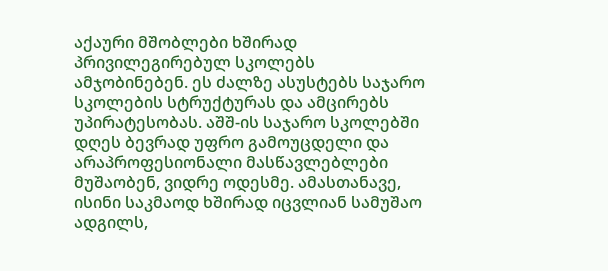აქაური მშობლები ხშირად პრივილეგირებულ სკოლებს ამჯობინებენ. ეს ძალზე ასუსტებს საჯარო სკოლების სტრუქტურას და ამცირებს უპირატესობას. აშშ-ის საჯარო სკოლებში დღეს ბევრად უფრო გამოუცდელი და არაპროფესიონალი მასწავლებლები მუშაობენ, ვიდრე ოდესმე. ამასთანავე, ისინი საკმაოდ ხშირად იცვლიან სამუშაო ადგილს,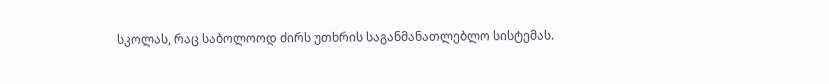სკოლას, რაც საბოლოოდ ძირს უთხრის საგანმანათლებლო სისტემას.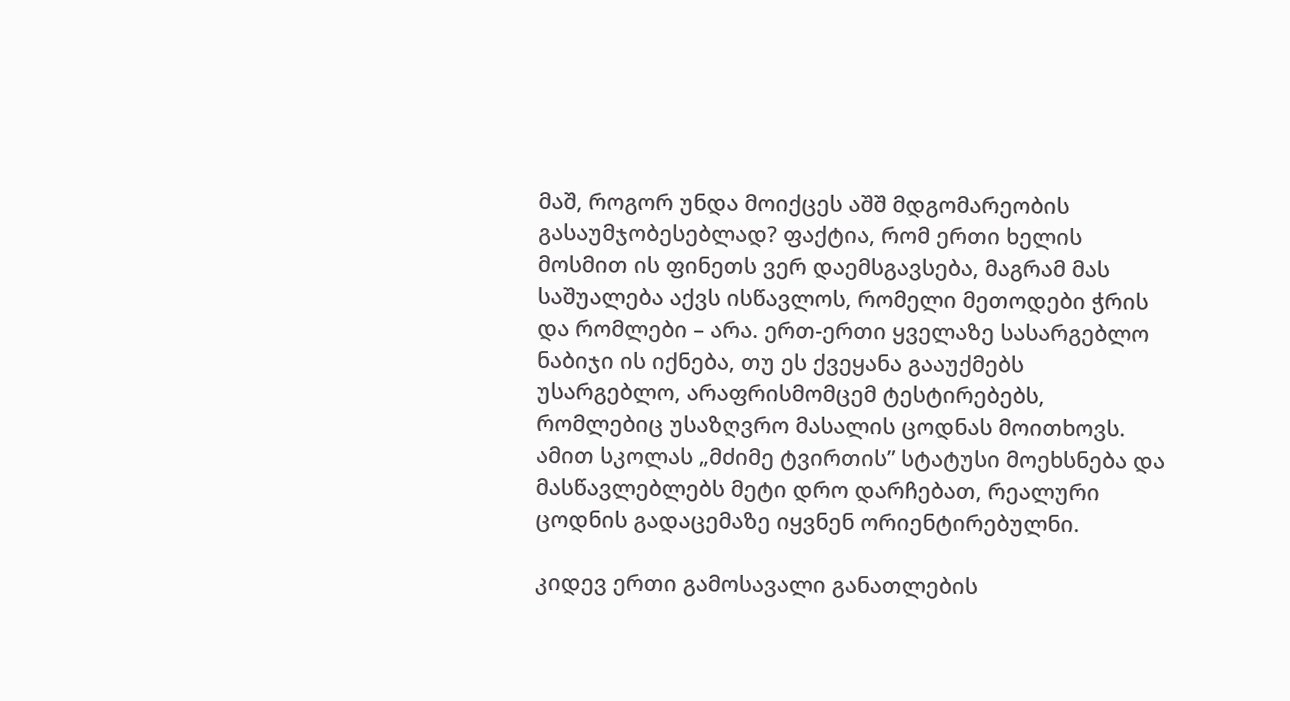მაშ, როგორ უნდა მოიქცეს აშშ მდგომარეობის გასაუმჯობესებლად? ფაქტია, რომ ერთი ხელის მოსმით ის ფინეთს ვერ დაემსგავსება, მაგრამ მას საშუალება აქვს ისწავლოს, რომელი მეთოდები ჭრის და რომლები – არა. ერთ-ერთი ყველაზე სასარგებლო ნაბიჯი ის იქნება, თუ ეს ქვეყანა გააუქმებს უსარგებლო, არაფრისმომცემ ტესტირებებს, რომლებიც უსაზღვრო მასალის ცოდნას მოითხოვს. ამით სკოლას „მძიმე ტვირთის” სტატუსი მოეხსნება და მასწავლებლებს მეტი დრო დარჩებათ, რეალური ცოდნის გადაცემაზე იყვნენ ორიენტირებულნი.

კიდევ ერთი გამოსავალი განათლების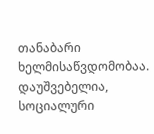თანაბარი ხელმისაწვდომობაა. დაუშვებელია, სოციალური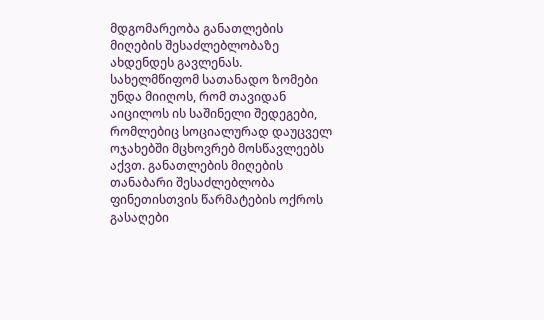მდგომარეობა განათლების მიღების შესაძლებლობაზე ახდენდეს გავლენას. სახელმწიფომ სათანადო ზომები უნდა მიიღოს, რომ თავიდან აიცილოს ის საშინელი შედეგები, რომლებიც სოციალურად დაუცველ ოჯახებში მცხოვრებ მოსწავლეებს აქვთ. განათლების მიღების თანაბარი შესაძლებლობა ფინეთისთვის წარმატების ოქროს გასაღები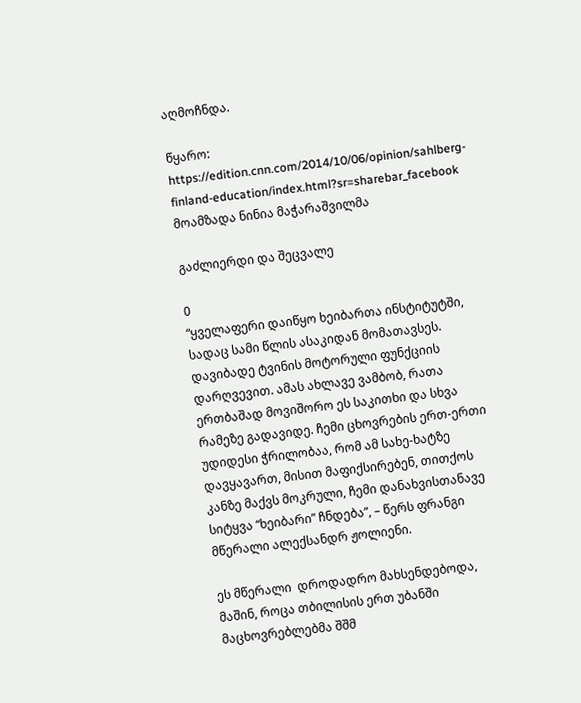აღმოჩნდა.

წყარო: https://edition.cnn.com/2014/10/06/opinion/sahlberg-finland-education/index.html?sr=sharebar_facebook
მოამზადა ნინია მაჭარაშვილმა

გაძლიერდი და შეცვალე

0
“ყველაფერი დაიწყო ხეიბართა ინსტიტუტში, სადაც სამი წლის ასაკიდან მომათავსეს. დავიბადე ტვინის მოტორული ფუნქციის დარღვევით. ამას ახლავე ვამბობ, რათა ერთბაშად მოვიშორო ეს საკითხი და სხვა რამეზე გადავიდე. ჩემი ცხოვრების ერთ-ერთი უდიდესი ჭრილობაა, რომ ამ სახე-ხატზე დავყავართ, მისით მაფიქსირებენ, თითქოს კანზე მაქვს მოკრული, ჩემი დანახვისთანავე სიტყვა “ხეიბარი” ჩნდება”, – წერს ფრანგი მწერალი ალექსანდრ ჟოლიენი.

ეს მწერალი  დროდადრო მახსენდებოდა, მაშინ, როცა თბილისის ერთ უბანში მაცხოვრებლებმა შშმ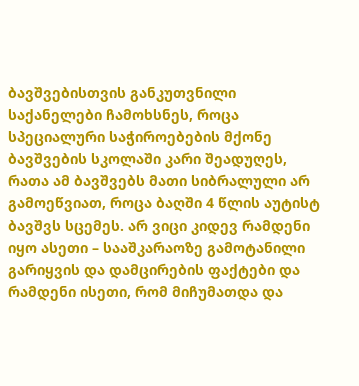ბავშვებისთვის განკუთვნილი საქანელები ჩამოხსნეს, როცა სპეციალური საჭიროებების მქონე ბავშვების სკოლაში კარი შეადუღეს, რათა ამ ბავშვებს მათი სიბრალული არ გამოეწვიათ, როცა ბაღში 4 წლის აუტისტ ბავშვს სცემეს. არ ვიცი კიდევ რამდენი იყო ასეთი – სააშკარაოზე გამოტანილი გარიყვის და დამცირების ფაქტები და რამდენი ისეთი, რომ მიჩუმათდა და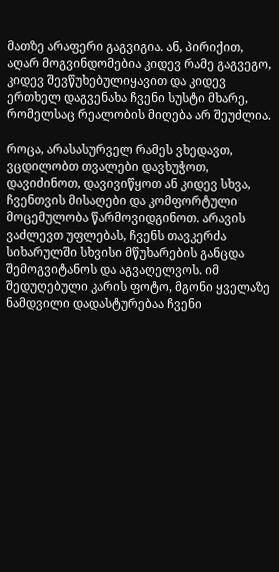მათზე არაფერი გაგვიგია. ან, პირიქით, აღარ მოგვინდომებია კიდევ რამე გაგვეგო, კიდევ შევწუხებულიყავით და კიდევ ერთხელ დაგვენახა ჩვენი სუსტი მხარე, რომელსაც რეალობის მიღება არ შეუძლია.

როცა, არასასურველ რამეს ვხედავთ, ვცდილობთ თვალები დავხუჭოთ, დავიძინოთ, დავივიწყოთ ან კიდევ სხვა, ჩვენთვის მისაღები და კომფორტული მოცემულობა წარმოვიდგინოთ. არავის ვაძლევთ უფლებას, ჩვენს თავკერძა სიხარულში სხვისი მწუხარების განცდა შემოგვიტანოს და აგვაღელვოს. იმ შედუღებული კარის ფოტო, მგონი ყველაზე ნამდვილი დადასტურებაა ჩვენი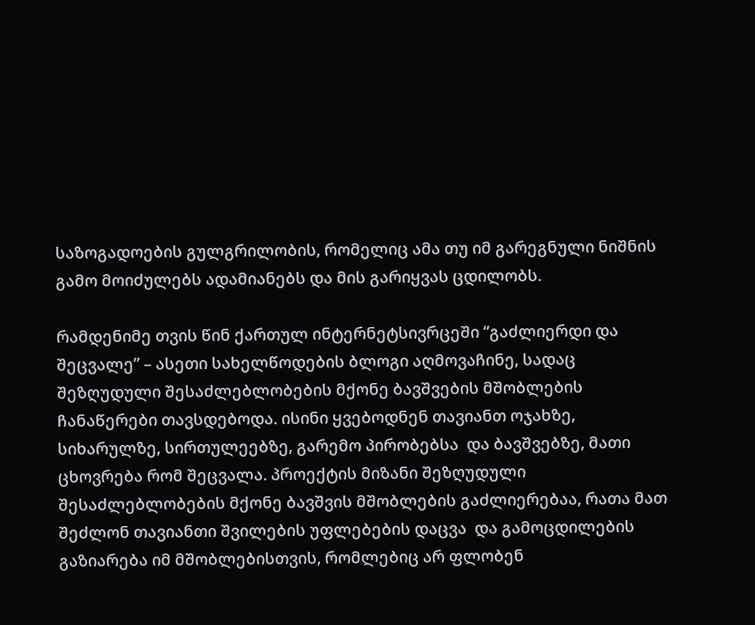საზოგადოების გულგრილობის, რომელიც ამა თუ იმ გარეგნული ნიშნის გამო მოიძულებს ადამიანებს და მის გარიყვას ცდილობს.

რამდენიმე თვის წინ ქართულ ინტერნეტსივრცეში “გაძლიერდი და შეცვალე” – ასეთი სახელწოდების ბლოგი აღმოვაჩინე, სადაც შეზღუდული შესაძლებლობების მქონე ბავშვების მშობლების ჩანაწერები თავსდებოდა. ისინი ყვებოდნენ თავიანთ ოჯახზე, სიხარულზე, სირთულეებზე, გარემო პირობებსა  და ბავშვებზე, მათი ცხოვრება რომ შეცვალა. პროექტის მიზანი შეზღუდული შესაძლებლობების მქონე ბავშვის მშობლების გაძლიერებაა, რათა მათ შეძლონ თავიანთი შვილების უფლებების დაცვა  და გამოცდილების გაზიარება იმ მშობლებისთვის, რომლებიც არ ფლობენ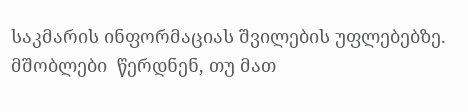საკმარის ინფორმაციას შვილების უფლებებზე. მშობლები  წერდნენ, თუ მათ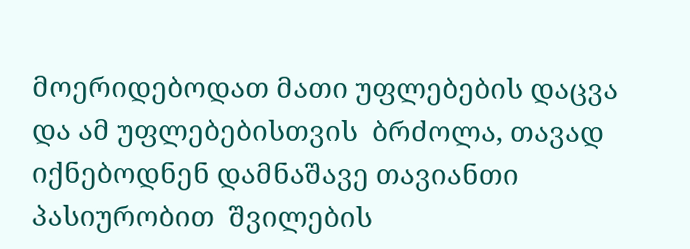მოერიდებოდათ მათი უფლებების დაცვა და ამ უფლებებისთვის  ბრძოლა, თავად იქნებოდნენ დამნაშავე თავიანთი პასიურობით  შვილების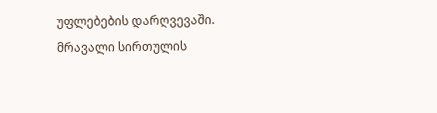უფლებების დარღვევაში. მრავალი სირთულის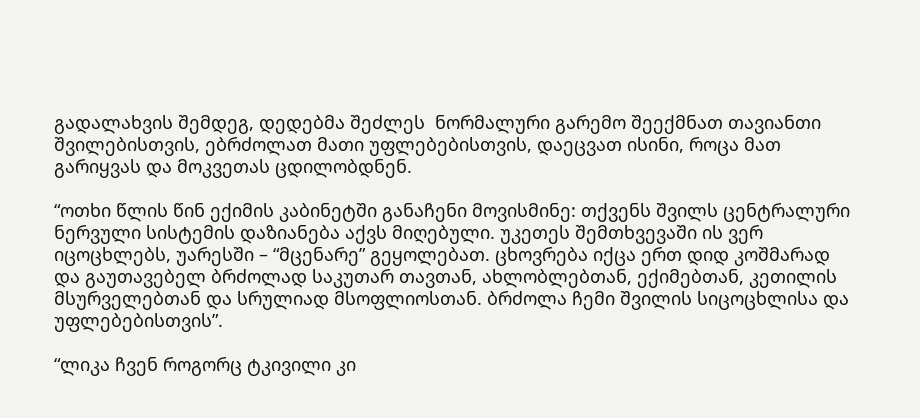გადალახვის შემდეგ, დედებმა შეძლეს  ნორმალური გარემო შეექმნათ თავიანთი შვილებისთვის, ებრძოლათ მათი უფლებებისთვის, დაეცვათ ისინი, როცა მათ გარიყვას და მოკვეთას ცდილობდნენ.

“ოთხი წლის წინ ექიმის კაბინეტში განაჩენი მოვისმინე: თქვენს შვილს ცენტრალური ნერვული სისტემის დაზიანება აქვს მიღებული. უკეთეს შემთხვევაში ის ვერ იცოცხლებს, უარესში – “მცენარე” გეყოლებათ. ცხოვრება იქცა ერთ დიდ კოშმარად და გაუთავებელ ბრძოლად საკუთარ თავთან, ახლობლებთან, ექიმებთან, კეთილის მსურველებთან და სრულიად მსოფლიოსთან. ბრძოლა ჩემი შვილის სიცოცხლისა და უფლებებისთვის”.

“ლიკა ჩვენ როგორც ტკივილი კი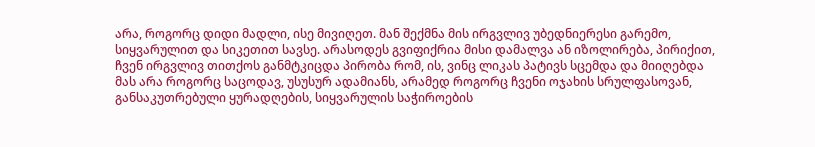არა, როგორც დიდი მადლი, ისე მივიღეთ. მან შექმნა მის ირგვლივ უბედნიერესი გარემო, სიყვარულით და სიკეთით სავსე. არასოდეს გვიფიქრია მისი დამალვა ან იზოლირება, პირიქით, ჩვენ ირგვლივ თითქოს განმტკიცდა პირობა რომ, ის, ვინც ლიკას პატივს სცემდა და მიიღებდა მას არა როგორც საცოდავ, უსუსურ ადამიანს, არამედ როგორც ჩვენი ოჯახის სრულფასოვან, განსაკუთრებული ყურადღების, სიყვარულის საჭიროების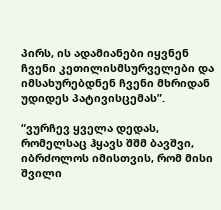პირს, ის ადამიანები იყვნენ ჩვენი კეთილისმსურველები და იმსახურებდნენ ჩვენი მხრიდან უდიდეს პატივისცემას”.

“ვურჩევ ყველა დედას, რომელსაც ჰყავს შშმ ბავშვი, იბრძოლოს იმისთვის, რომ მისი შვილი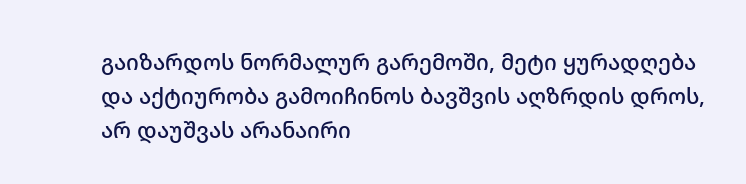გაიზარდოს ნორმალურ გარემოში, მეტი ყურადღება და აქტიურობა გამოიჩინოს ბავშვის აღზრდის დროს, არ დაუშვას არანაირი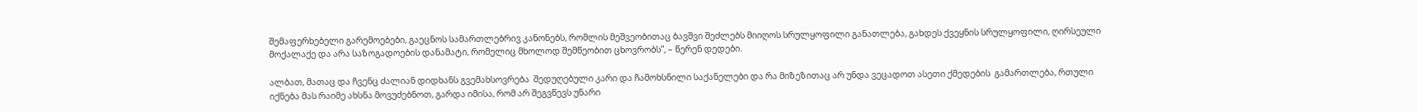შემაფერხებელი გარემოებები, გაეცნოს სამართლებრივ კანონებს, რომლის მეშვეობითაც ბავშვი შეძლებს მიიღოს სრულყოფილი განათლება, გახდეს ქვეყნის სრულყოფილი, ღირსეული მოქალაქე და არა საზოგადოების დანამატი, რომელიც მხოლოდ შემწეობით ცხოვრობს”, – წერენ დედები.

ალბათ, მათაც და ჩვენც ძალიან დიდხანს გვემახსოვრება  შედუღებული კარი და ჩამოხსნილი საქანელები და რა მიზეზითაც არ უნდა ვეცადოთ ასეთი ქმედების  გამართლება, რთული იქნება მას რაიმე ახსნა მოვუძებნოთ, გარდა იმისა, რომ არ შეგვწევს უნარი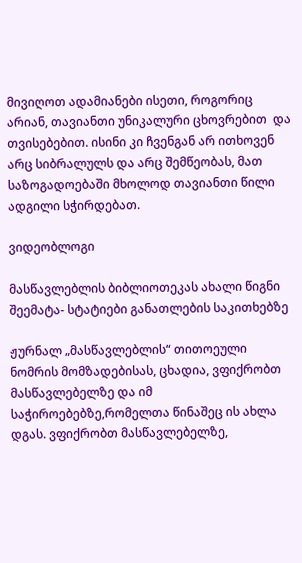მივიღოთ ადამიანები ისეთი, როგორიც არიან, თავიანთი უნიკალური ცხოვრებით  და თვისებებით. ისინი კი ჩვენგან არ ითხოვენ არც სიბრალულს და არც შემწეობას, მათ საზოგადოებაში მხოლოდ თავიანთი წილი ადგილი სჭირდებათ.

ვიდეობლოგი

მასწავლებლის ბიბლიოთეკას ახალი წიგნი შეემატა- სტატიები განათლების საკითხებზე

ჟურნალ „მასწავლებლის“ თითოეული ნომრის მომზადებისას, ცხადია, ვფიქრობთ მასწავლებელზე და იმ საჭიროებებზე,რომელთა წინაშეც ის ახლა დგას. ვფიქრობთ მასწავლებელზე,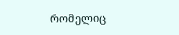რომელიც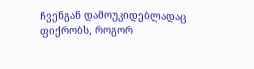ჩვენგან დამოუკიდებლადაც ფიქრობს, როგორ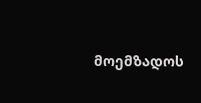მოემზადოს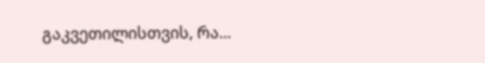გაკვეთილისთვის, რა...